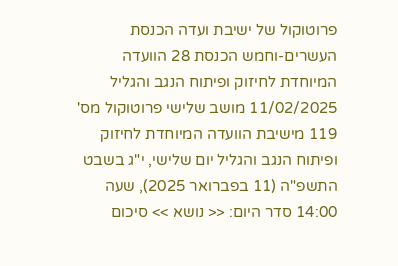פרוטוקול של ישיבת ועדה הכנסת העשרים-וחמש הכנסת 28 הוועדה המיוחדת לחיזוק ופיתוח הנגב והגליל 11/02/2025 מושב שלישי פרוטוקול מס' 119 מישיבת הוועדה המיוחדת לחיזוק ופיתוח הנגב והגליל יום שלישי, י"ג בשבט התשפ"ה (11 בפברואר 2025), שעה 14:00 סדר היום: << נושא >> סיכום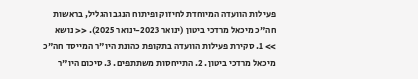פעילות הוועדה המיוחדת לחיזוק ופיתוח הנגב והגליל, בראשות חה"כ מיכאל מרדכי ביטון (ינואר 2023-ינואר 2025). << נושא >> 1. סקירת פעילות הוועדה בתקופת כהונת היו"ר המייסד חה"כ מיכאל מרדכי ביטון. 2. התייחסות משתתפים. 3. סיכום היו"ר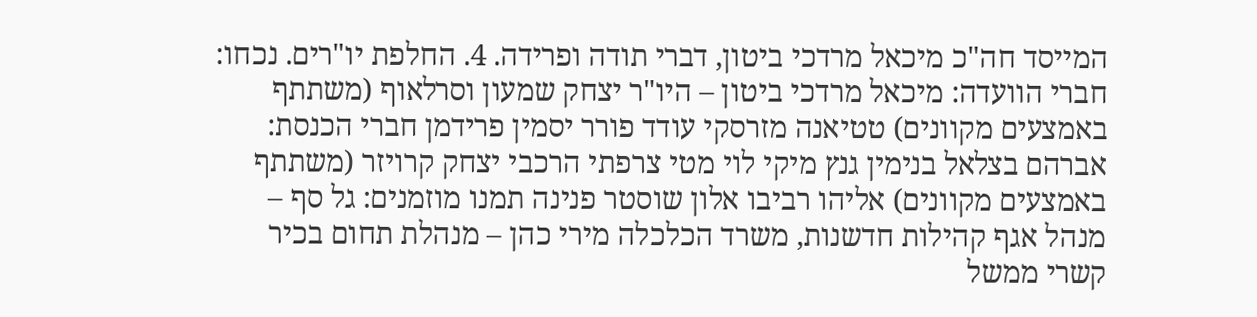המייסד חה"כ מיכאל מרדכי ביטון, דברי תודה ופרידה. 4. החלפת יו"רים. נכחו: חברי הוועדה: מיכאל מרדכי ביטון – היו"ר יצחק שמעון וסרלאוף (משתתף באמצעים מקוונים) טטיאנה מזרסקי עודד פורר יסמין פרידמן חברי הכנסת: אברהם בצלאל בנימין גנץ מיקי לוי מטי צרפתי הרכבי יצחק קרויזר (משתתף באמצעים מקוונים) אליהו רביבו אלון שוסטר פנינה תמנו מוזמנים: גל סף – מנהל אגף קהילות חדשנות, משרד הכלכלה מירי כהן – מנהלת תחום בכיר קשרי ממשל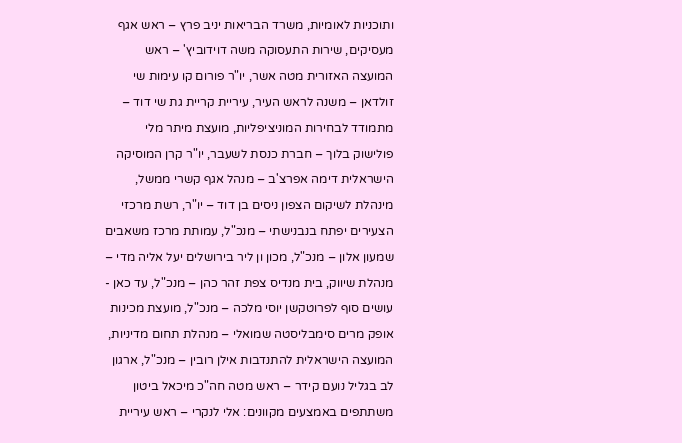ותוכניות לאומיות, משרד הבריאות יניב פרץ – ראש אגף מעסיקים, שירות התעסוקה משה דוידוביץ' – ראש המועצה האזורית מטה אשר, יו"ר פורום קו עימות שי זולדאן – משנה לראש העיר, עיריית קריית גת שי דוד – מתמודד לבחירות המוניציפליות, מועצת מיתר מלי פולישוק בלוך – חברת כנסת לשעבר, יו"ר קרן המוסיקה הישראלית דימה אפרצ'ב – מנהל אגף קשרי ממשל, מינהלת לשיקום הצפון ניסים בן דוד – יו"ר, רשת מרכזי הצעירים יפתח בנבנישתי – מנכ"ל, עמותת מרכז משאבים שמעון אלון – מנכ"ל, מכון ון ליר בירושלים יעל אליה מדי – מנהלת שיווק, בית מנדיס צפת זהר כהן – מנכ"ל, עד כאן - עושים סוף לפרוטקשן יוסי מלכה – מנכ"ל, מועצת מכינות אופק מרים סימבליסטה שמואלי – מנהלת תחום מדיניות, המועצה הישראלית להתנדבות אילן רובין – מנכ"ל, ארגון לב בגליל נועם קידר – ראש מטה חה"כ מיכאל ביטון משתתפים באמצעים מקוונים: אלי לנקרי – ראש עיריית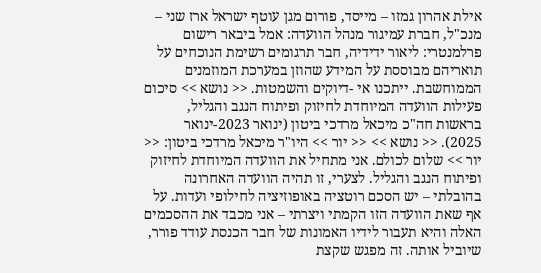אילת אהרון גמזו – מייסד, פורום מגן עוטף ישראל ארז שני – מנכ"ל, חברת עמיגור מנהל הוועדה: אמל ביבאר רישום פרלמנטרי: ליאור ידידיה, חבר תרגומים רשימת הנוכחים על תואריהם מבוססת על המידע שהוזן במערכת המוזמנים הממוחשבת. ייתכנו אי -דיוקים והשמטות. << נושא >> סיכום פעילות הוועדה המיוחדת לחיזוק ופיתוח הנגב והגליל, בראשות חה"כ מיכאל מרדכי ביטון (ינואר 2023-ינואר 2025). << נושא >> << יור >> היו"ר מיכאל מרדכי ביטון: << יור >> שלום לכולם. אני מתחיל את הוועדה המיוחדת לחיזוק ופיתוח הנגב והגליל. לצערי, זו תהיה הוועדה האחרונה בהובלתי – יש הסכם רוטציה באופוזיציה לחילופי ועדות. על אף שאת הוועדה הזו הקמתי ויצרתי – אני מכבד את ההסכמים האלה והיא תעבור לידיו האמונות של חבר הכנסת עודד פורר, שיוביל אותה. זה מפגש שקצת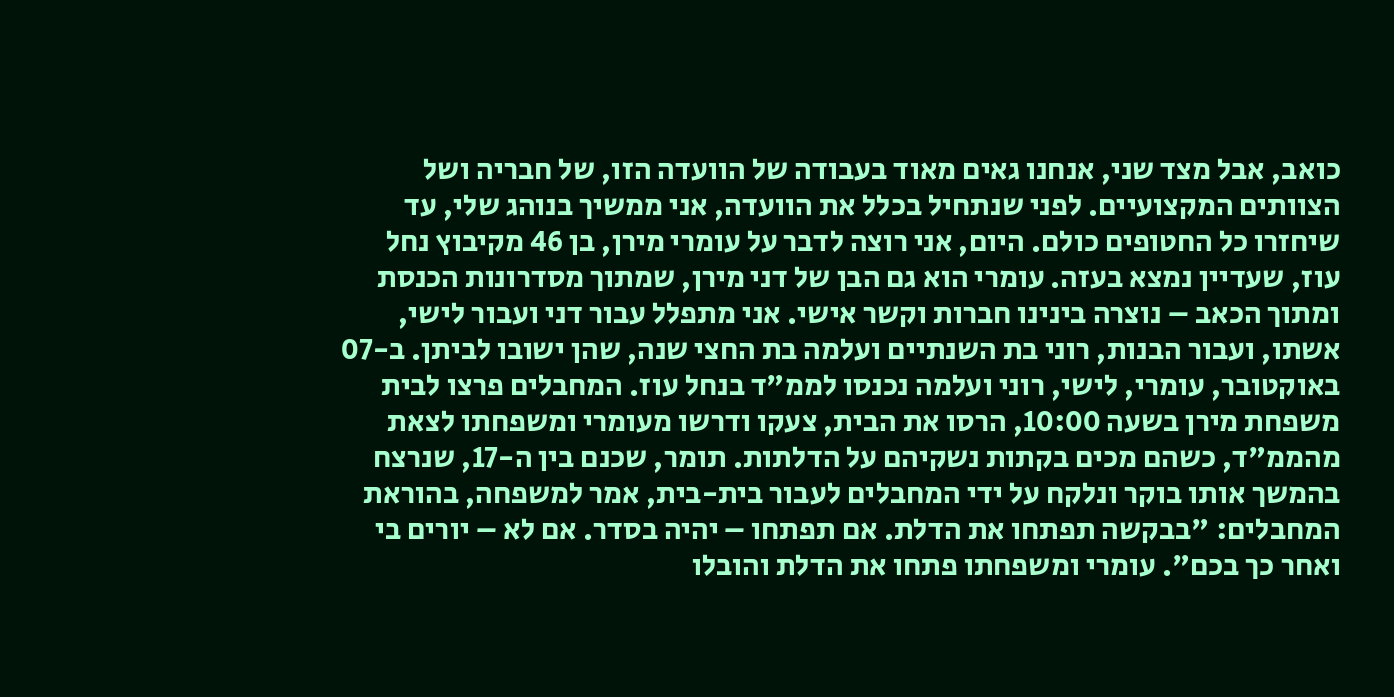כואב, אבל מצד שני, אנחנו גאים מאוד בעבודה של הוועדה הזו, של חבריה ושל הצוותים המקצועיים. לפני שנתחיל בכלל את הוועדה, אני ממשיך בנוהג שלי, עד שיחזרו כל החטופים כולם. היום, אני רוצה לדבר על עומרי מירן, בן 46 מקיבוץ נחל עוז, שעדיין נמצא בעזה. עומרי הוא גם הבן של דני מירן, שמתוך מסדרונות הכנסת ומתוך הכאב – נוצרה בינינו חברות וקשר אישי. אני מתפלל עבור דני ועבור לישי, אשתו, ועבור הבנות, רוני בת השנתיים ועלמה בת החצי שנה, שהן ישובו לביתן. ב-07 באוקטובר, עומרי, לישי, רוני ועלמה נכנסו לממ"ד בנחל עוז. המחבלים פרצו לבית משפחת מירן בשעה 10:00, הרסו את הבית, צעקו ודרשו מעומרי ומשפחתו לצאת מהממ"ד, כשהם מכים בקתות נשקיהם על הדלתות. תומר, שכנם בין ה-17, שנרצח בהמשך אותו בוקר ונלקח על ידי המחבלים לעבור בית-בית, אמר למשפחה, בהוראת המחבלים: "בבקשה תפתחו את הדלת. אם תפתחו – יהיה בסדר. אם לא – יורים בי ואחר כך בכם". עומרי ומשפחתו פתחו את הדלת והובלו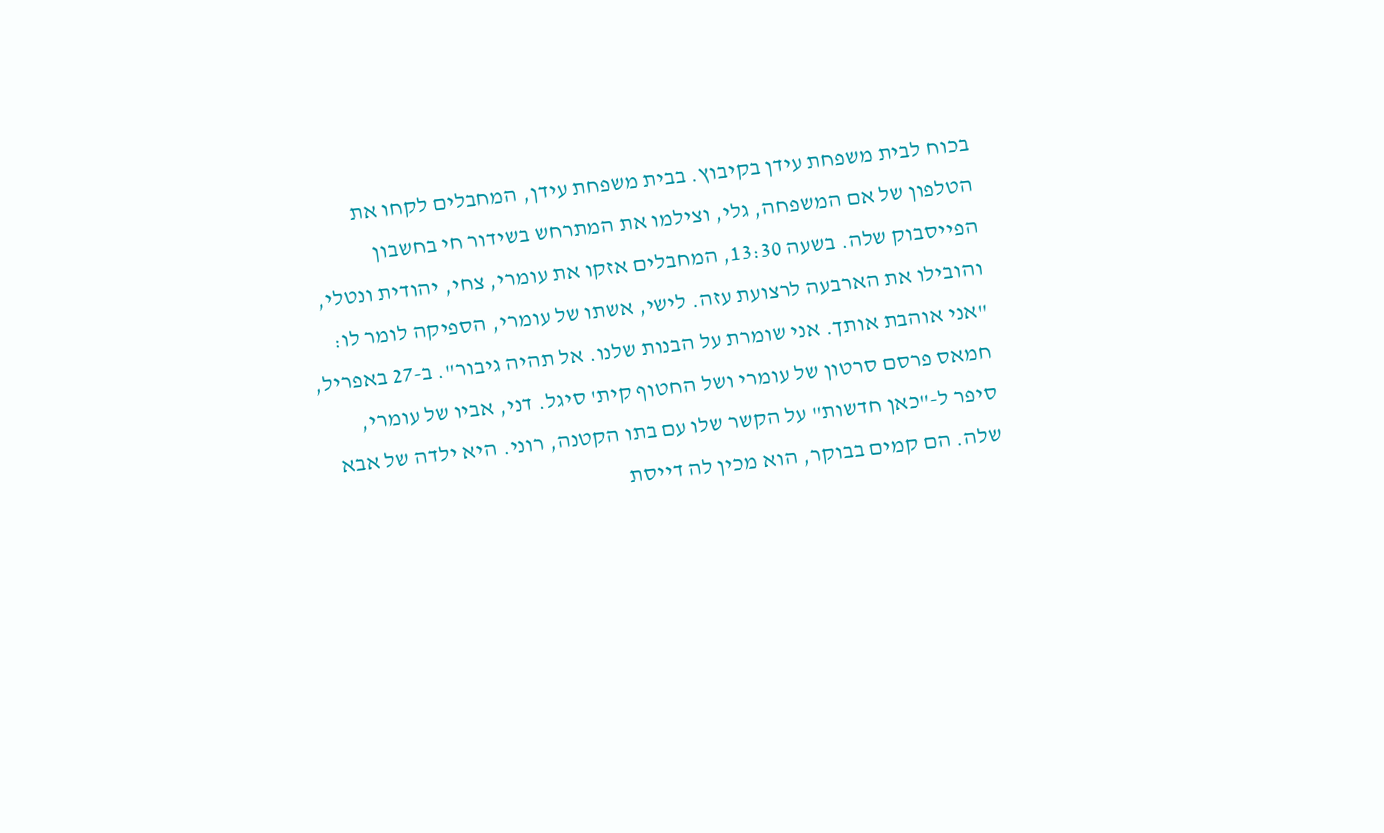בכוח לבית משפחת עידן בקיבוץ. בבית משפחת עידן, המחבלים לקחו את הטלפון של אם המשפחה, גלי, וצילמו את המתרחש בשידור חי בחשבון הפייסבוק שלה. בשעה 13:30, המחבלים אזקו את עומרי, צחי, יהודית ונטלי, והובילו את הארבעה לרצועת עזה. לישי, אשתו של עומרי, הספיקה לומר לו: "אני אוהבת אותך. אני שומרת על הבנות שלנו. אל תהיה גיבור". ב-27 באפריל, חמאס פרסם סרטון של עומרי ושל החטוף קית' סיגל. דני, אביו של עומרי, סיפר ל-"כאן חדשות" על הקשר שלו עם בתו הקטנה, רוני. היא ילדה של אבא שלה. הם קמים בבוקר, הוא מכין לה דייסת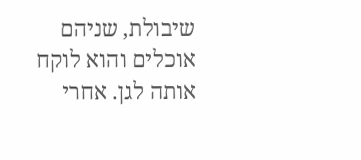שיבולת, שניהם אוכלים והוא לוקח אותה לגן. אחרי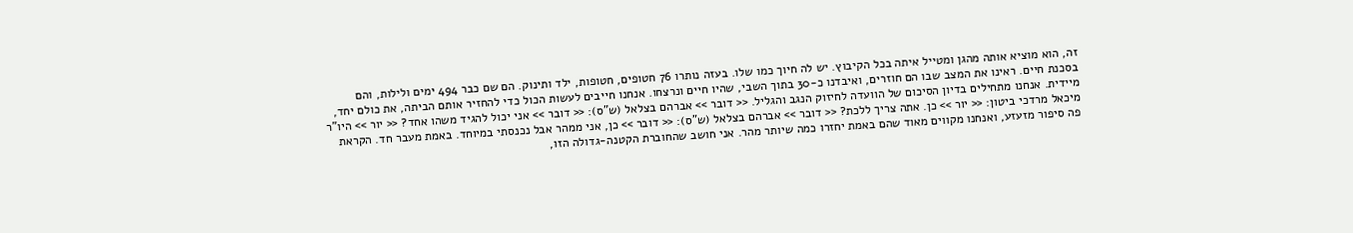זה, הוא מוציא אותה מהגן ומטייל איתה בכל הקיבוץ. יש לה חיוך כמו שלו. בעזה נותרו 76 חטופים, חטופות, ילד ותינוק. הם שם כבר 494 ימים ולילות, והם בסכנת חיים. ראינו את המצב שבו הם חוזרים, ואיבדנו כ-30 בתוך השבי, שהיו חיים ונרצחו. אנחנו חייבים לעשות הכול כדי להחזיר אותם הביתה, את כולם יחד, מיידית. אנחנו מתחילים בדיון הסיכום של הוועדה לחיזוק הנגב והגליל. << דובר >> אברהם בצלאל (ש"ס): << דובר >> אני יכול להגיד משהו אחד? << יור >> היו"ר מיכאל מרדכי ביטון: << יור >> כן. אתה צריך ללכת? << דובר >> אברהם בצלאל (ש"ס): << דובר >> כן, אני ממהר אבל נכנסתי במיוחד. באמת מעבר חד. הקראת פה סיפור מזעזע, ואנחנו מקווים מאוד שהם באמת יחזרו כמה שיותר מהר. אני חושב שהחוברת הקטנה-גדולה הזו,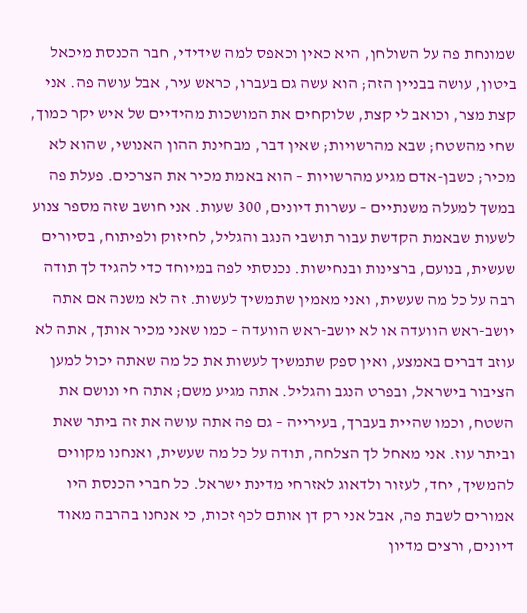שמונחת פה על השולחן, היא כאין וכאפס למה שידידי, חבר הכנסת מיכאל ביטון, עושה בבניין הזה; הוא עשה גם בעברו, כראש עיר, אבל עושה פה. אני קצת מצר, וכואב לי קצת, שלוקחים את המושכות מהידיים של איש יקר כמוך, שחי מהשטח; שבא מהרשויות; שאין דבר, מבחינת ההון האנושי, שהוא לא מכיר; כשבן-אדם מגיע מהרשויות – הוא באמת מכיר את הצרכים. פעלת פה במשך למעלה משנתיים – עשרות דיונים, 300 שעות. אני חושב שזה מספר צנוע לשעות שבאמת הקדשת עבור תושבי הנגב והגליל, לחיזוק ולפיתוח, בסיורים שעשית, בנועם, ברצינות ובנחישות. נכנסתי לפה במיוחד כדי להגיד לך תודה רבה על כל מה שעשית, ואני מאמין שתמשיך לעשות. זה לא משנה אם אתה יושב-ראש הוועדה או לא יושב-ראש הוועדה – כמו שאני מכיר אותך, אתה לא עוזב דברים באמצע, ואין ספק שתמשיך לעשות את כל מה שאתה יכול למען הציבור בישראל, ובפרט הנגב והגליל. אתה מגיע משם; אתה חי ונושם את השטח, וכמו שהיית בעברך, בעירייה – גם פה אתה עושה את זה ביתר שאת וביתר עוז. אני מאחל לך הצלחה, תודה על כל מה שעשית, ואנחנו מקווים להמשיך, יחד, לעזור ולדאוג לאזרחי מדינת ישראל. כל חברי הכנסת היו אמורים לשבת פה, אבל אני רק דן אותם לכף זכות, כי אנחנו בהרבה מאוד דיונים, ורצים מדיון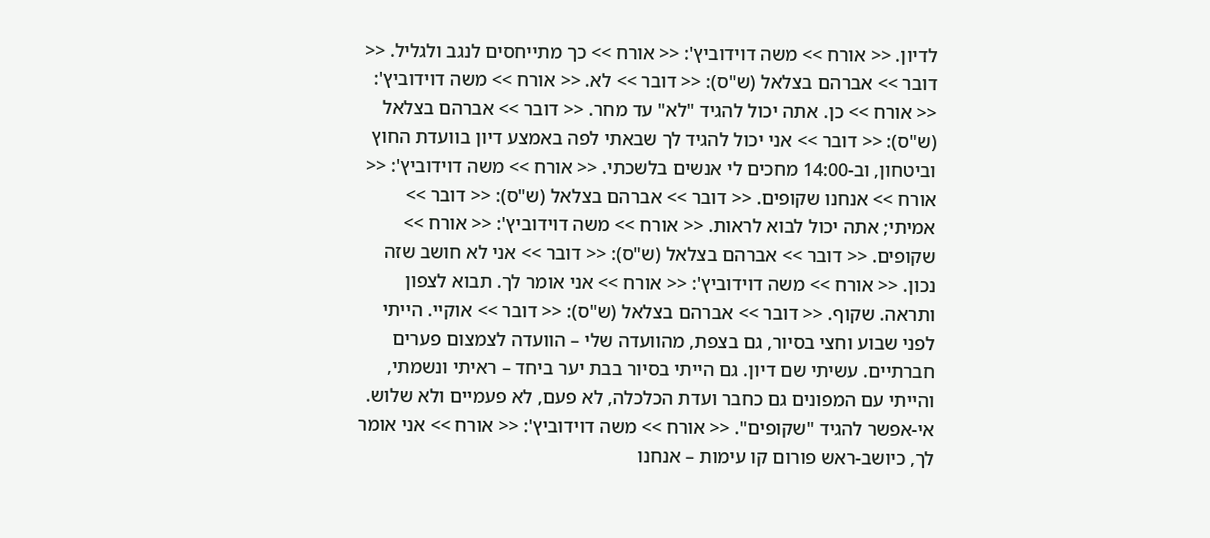לדיון. << אורח >> משה דוידוביץ': << אורח >> כך מתייחסים לנגב ולגליל. << דובר >> אברהם בצלאל (ש"ס): << דובר >> לא. << אורח >> משה דוידוביץ': << אורח >> כן. אתה יכול להגיד "לא" עד מחר. << דובר >> אברהם בצלאל (ש"ס): << דובר >> אני יכול להגיד לך שבאתי לפה באמצע דיון בוועדת החוץ וביטחון, וב-14:00 מחכים לי אנשים בלשכתי. << אורח >> משה דוידוביץ': << אורח >> אנחנו שקופים. << דובר >> אברהם בצלאל (ש"ס): << דובר >> אמיתי; אתה יכול לבוא לראות. << אורח >> משה דוידוביץ': << אורח >> שקופים. << דובר >> אברהם בצלאל (ש"ס): << דובר >> אני לא חושב שזה נכון. << אורח >> משה דוידוביץ': << אורח >> אני אומר לך. תבוא לצפון ותראה. שקוף. << דובר >> אברהם בצלאל (ש"ס): << דובר >> אוקיי. הייתי לפני שבוע וחצי בסיור, גם בצפת, מהוועדה שלי – הוועדה לצמצום פערים חברתיים. עשיתי שם דיון. גם הייתי בסיור בבת יער ביחד – ראיתי ונשמתי, והייתי עם המפונים גם כחבר ועדת הכלכלה, לא פעם, לא פעמיים ולא שלוש. אי-אפשר להגיד "שקופים". << אורח >> משה דוידוביץ': << אורח >> אני אומר לך, כיושב-ראש פורום קו עימות – אנחנו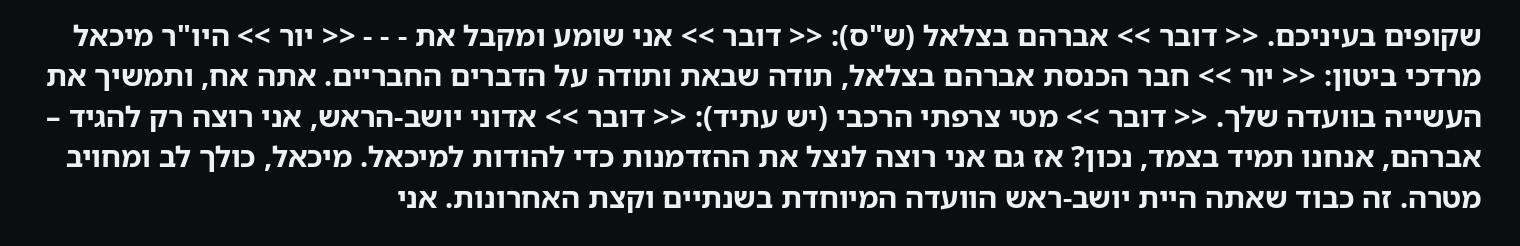שקופים בעיניכם. << דובר >> אברהם בצלאל (ש"ס): << דובר >> אני שומע ומקבל את - - - << יור >> היו"ר מיכאל מרדכי ביטון: << יור >> חבר הכנסת אברהם בצלאל, תודה שבאת ותודה על הדברים החבריים. אתה אח, ותמשיך את העשייה בוועדה שלך. << דובר >> מטי צרפתי הרכבי (יש עתיד): << דובר >> אדוני יושב-הראש, אני רוצה רק להגיד – אברהם, אנחנו תמיד בצמד, נכון? אז גם אני רוצה לנצל את ההזדמנות כדי להודות למיכאל. מיכאל, כולך לב ומחויב מטרה. זה כבוד שאתה היית יושב-ראש הוועדה המיוחדת בשנתיים וקצת האחרונות. אני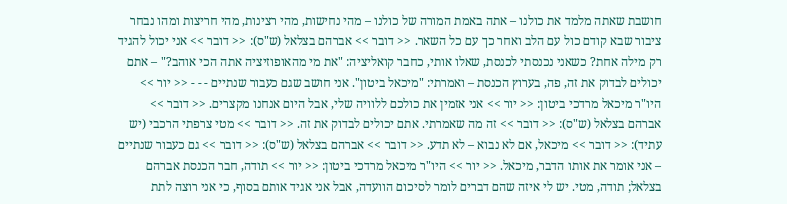חושבת שאתה מלמד את כולנו – אתה באמת המורה של כולנו – מהי נחישות, מהי רצינות, מהי חריצות ומהו נבחר ציבור שבא קודם כול עם הלב ואחר כך עם כל השאר. << דובר >> אברהם בצלאל (ש"ס): << דובר >> אני יכול להגיד רק מילה אחת? כשאני נכנסתי לכנסת, שאלו אותי, כחבר קואליציה: "את מי מהאופוזיציה אתה הכי אוהב?" – אתם יכולים לבדוק את זה, פה, בערוץ הכנסת – ואמרתי: "מיכאל ביטון". אני חושב שגם כעבור שנתיים - - - << יור >> היו"ר מיכאל מרדכי ביטון: << יור >> אני אזמין את כולכם ללוויה שלי, אבל היום אנחנו מקצרים. << דובר >> אברהם בצלאל (ש"ס): << דובר >> זה מה שאמרתי. אתם יכולים לבדוק את זה. << דובר >> מטי צרפתי הרכבי (יש עתיד): << דובר >> מיכאל, אם לא נבוא – לא תדע. << דובר >> אברהם בצלאל (ש"ס): << דובר >> גם כעבור שנתיים – אני אומר את אותו הדבר, מיכאל. << יור >> היו"ר מיכאל מרדכי ביטון: << יור >> תודה, חבר הכנסת אברהם בצלאל; תודה, מטי. יש לי איזה שהם דברים לומר לסיכום הוועדה, אבל אני אגיד אותם בסוף, כי אני רוצה לתת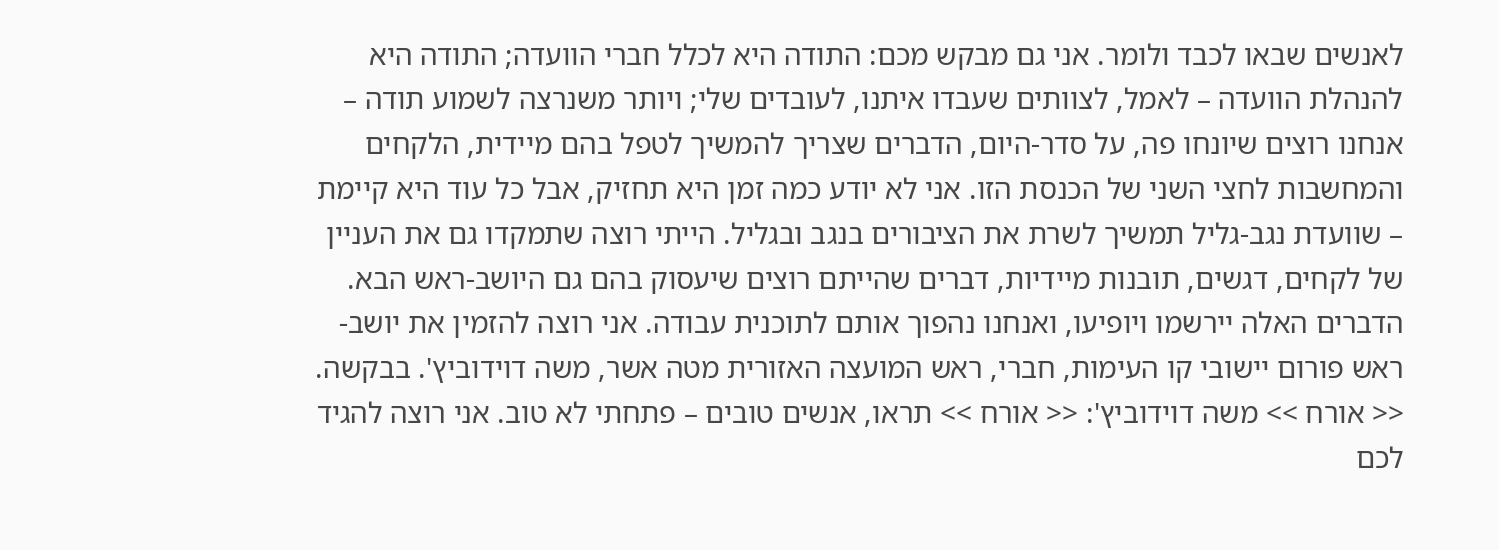לאנשים שבאו לכבד ולומר. אני גם מבקש מכם: התודה היא לכלל חברי הוועדה; התודה היא להנהלת הוועדה – לאמל, לצוותים שעבדו איתנו, לעובדים שלי; ויותר משנרצה לשמוע תודה – אנחנו רוצים שיונחו פה, על סדר-היום, הדברים שצריך להמשיך לטפל בהם מיידית, הלקחים והמחשבות לחצי השני של הכנסת הזו. אני לא יודע כמה זמן היא תחזיק, אבל כל עוד היא קיימת – שוועדת נגב-גליל תמשיך לשרת את הציבורים בנגב ובגליל. הייתי רוצה שתמקדו גם את העניין של לקחים, דגשים, תובנות מיידיות, דברים שהייתם רוצים שיעסוק בהם גם היושב-ראש הבא. הדברים האלה יירשמו ויופיעו, ואנחנו נהפוך אותם לתוכנית עבודה. אני רוצה להזמין את יושב-ראש פורום יישובי קו העימות, חברי, ראש המועצה האזורית מטה אשר, משה דוידוביץ'. בבקשה. << אורח >> משה דוידוביץ': << אורח >> תראו, אנשים טובים – פתחתי לא טוב. אני רוצה להגיד לכם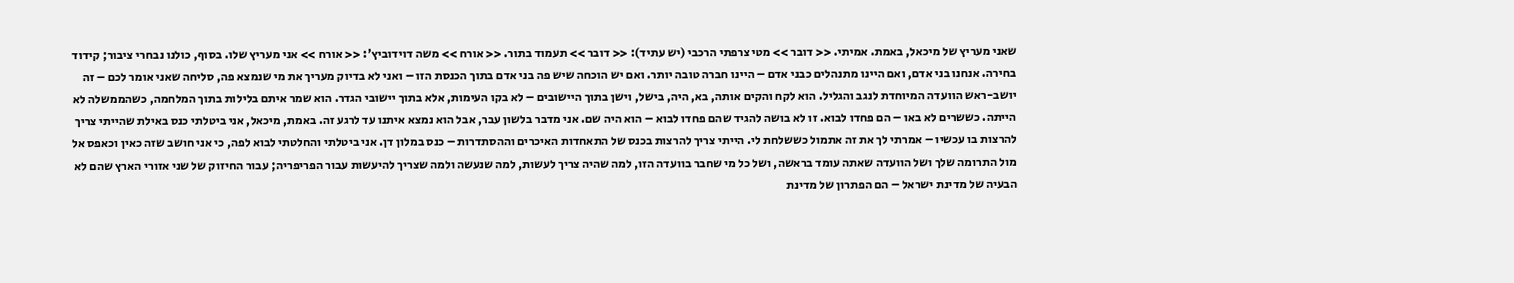שאני מעריץ של מיכאל, באמת. אמיתי. << דובר >> מטי צרפתי הרכבי (יש עתיד): << דובר >> תעמוד בתור. << אורח >> משה דוידוביץ': << אורח >> אני מעריץ שלו. בסוף, כולנו נבחרי ציבור; קידוד בחירה. אנחנו בני אדם, ואם היינו מתנהלים כבני אדם – היינו חברה טובה יותר. ואם יש הוכחה שיש פה בני אדם בתוך הכנסת הזו – ואני לא בדיוק מעריך את מי שנמצא פה, סליחה שאני אומר לכם – זה יושב-ראש הוועדה המיוחדת לנגב והגליל. הוא לקח והקים אותה, בא, היה, בישל, וישן בתוך היישובים – לא בקו העימות, אלא בתוך יישובי הגדר. הוא שמר איתם בלילות בתוך המלחמה, כשהממשלה לא הייתה. כששרים לא באו – הם פחדו לבוא. זו לא בושה להגיד שהם פחדו לבוא – הוא היה שם. אני מדבר בלשון עבר, אבל הוא נמצא איתנו עד לרגע זה. באמת, מיכאל, אני ביטלתי כנס באילת שהייתי צריך להרצות בו עכשיו – אמרתי לך את זה אתמול כששלחת לי. הייתי צריך להרצות בכנס של התאחדות האיכרים וההסתדרות – כנס במלון דן. אני ביטלתי והחלטתי לבוא לפה, כי אני חושב שזה כאין וכאפס אל מול התרומה שלך ושל הוועדה שאתה עומד בראשה, ושל כל מי שחבר בוועדה הזו, למה שהיה צריך לעשות, למה שנעשה ולמה שצריך להיעשות עבור הפריפריה; עבור החיזוק של שני אזורי הארץ שהם לא הבעיה של מדינת ישראל – הם הפתרון של מדינת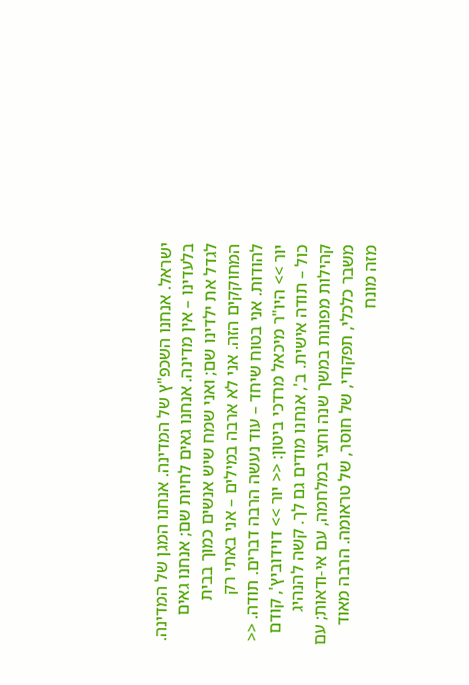ישראל. אנחנו השכפ"ץ של המדינה. אנחנו המגן של המדינה. בלעדינו – אין מדינה. אנחנו גאים לחיות שם; אנחנו גאים לגדל את ילדינו שם; ואני שמח שיש אנשים כמוך בבית המחוקקים הזה. אני לא ארבה במילים – אני באתי רק להודות. אני בטוח שיחד – עוד נעשה הרבה דברים. תודה. << יור >> היו"ר מיכאל מרדכי ביטון: << יור >> דוידוביץ', קודם כול – תודה אישית. ב', אנחנו מודים גם לך. קשה להנהיג קהילות מפונות במשך שנה וחצי במלחמה, עם אי-ודאות; עם משבר כלכלי, תפקודי, של חוסר, של טראומה. הרבה מאוד מזה מונח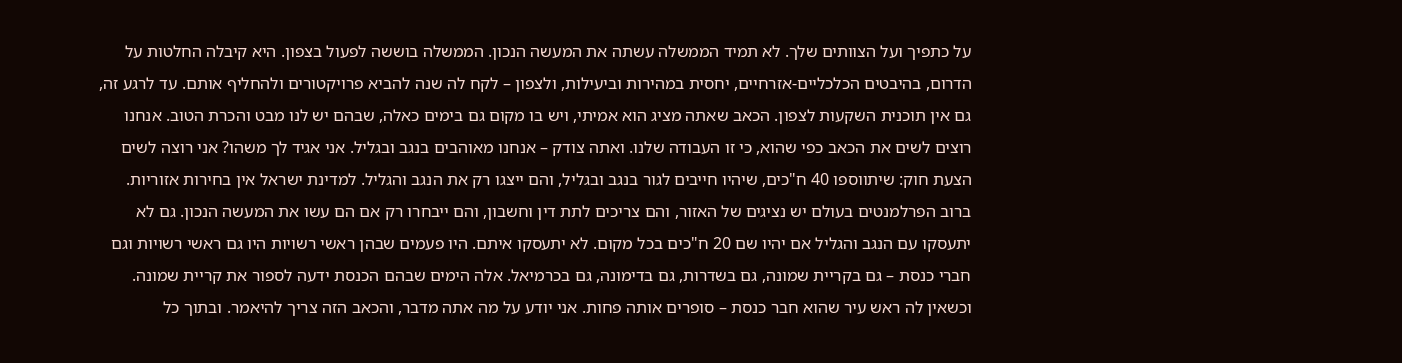על כתפיך ועל הצוותים שלך. לא תמיד הממשלה עשתה את המעשה הנכון. הממשלה בוששה לפעול בצפון. היא קיבלה החלטות על הדרום, בהיבטים הכלכליים-אזרחיים, יחסית במהירות וביעילות, ולצפון – לקח לה שנה להביא פרויקטורים ולהחליף אותם. עד לרגע זה, גם אין תוכנית השקעות לצפון. הכאב שאתה מציג הוא אמיתי, ויש בו מקום גם בימים כאלה, שבהם יש לנו מבט והכרת הטוב. אנחנו רוצים לשים את הכאב כפי שהוא, כי זו העבודה שלנו. ואתה צודק – אנחנו מאוהבים בנגב ובגליל. אני אגיד לך משהו? אני רוצה לשים הצעת חוק: שיתווספו 40 ח"כים, שיהיו חייבים לגור בנגב ובגליל, והם ייצגו רק את הנגב והגליל. למדינת ישראל אין בחירות אזוריות. ברוב הפרלמנטים בעולם יש נציגים של האזור, והם צריכים לתת דין וחשבון, והם ייבחרו רק אם הם עשו את המעשה הנכון. גם לא יתעסקו עם הנגב והגליל אם יהיו שם 20 ח"כים בכל מקום. לא יתעסקו איתם. היו פעמים שבהן ראשי רשויות היו גם ראשי רשויות וגם חברי כנסת – גם בקריית שמונה, גם בשדרות, גם בדימונה, גם בכרמיאל. אלה הימים שבהם הכנסת ידעה לספור את קריית שמונה. וכשאין לה ראש עיר שהוא חבר כנסת – סופרים אותה פחות. אני יודע על מה אתה מדבר, והכאב הזה צריך להיאמר. ובתוך כל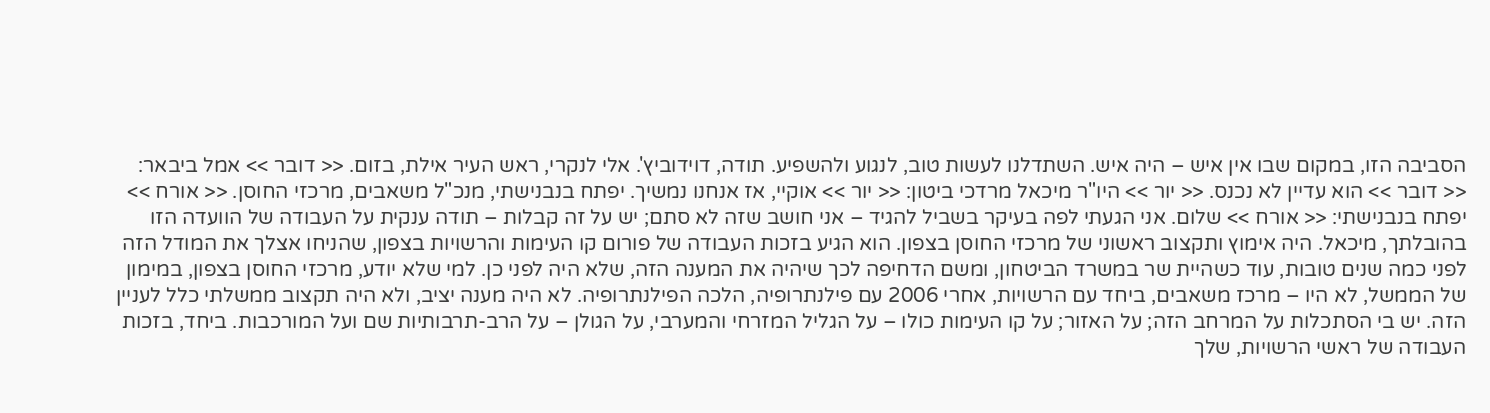הסביבה הזו, במקום שבו אין איש – היה איש. השתדלנו לעשות טוב, לנגוע ולהשפיע. תודה, דוידוביץ'. אלי לנקרי, ראש העיר אילת, בזום. << דובר >> אמל ביבאר: << דובר >> הוא עדיין לא נכנס. << יור >> היו"ר מיכאל מרדכי ביטון: << יור >> אוקיי, אז אנחנו נמשיך. יפתח בנבנישתי, מנכ"ל משאבים, מרכזי החוסן. << אורח >> יפתח בנבנישתי: << אורח >> שלום. אני הגעתי לפה בעיקר בשביל להגיד – אני חושב שזה לא סתם; יש על זה קבלות – תודה ענקית על העבודה של הוועדה הזו בהובלתך, מיכאל. היה אימוץ ותקצוב ראשוני של מרכזי החוסן בצפון. הוא הגיע בזכות העבודה של פורום קו העימות והרשויות בצפון, שהניחו אצלך את המודל הזה לפני כמה שנים טובות, עוד כשהיית שר במשרד הביטחון, ומשם הדחיפה לכך שיהיה את המענה הזה, שלא היה לפני כן. למי שלא יודע, מרכזי החוסן בצפון, במימון של הממשל, לא היו – מרכז משאבים, ביחד עם הרשויות, אחרי 2006 עם פילנתרופיה, הלכה הפילנתרופיה. לא היה מענה יציב, ולא היה תקצוב ממשלתי כלל לעניין הזה. יש בי הסתכלות על המרחב הזה; על האזור; על קו העימות כולו – על הגליל המזרחי והמערבי, על הגולן – על הרב-תרבותיות שם ועל המורכבות. ביחד, בזכות העבודה של ראשי הרשויות, שלך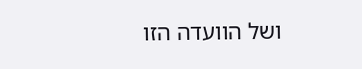ושל הוועדה הזו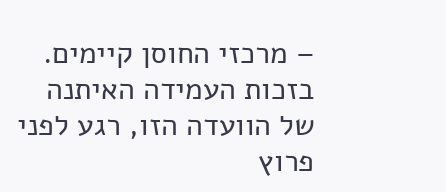– מרכזי החוסן קיימים. בזכות העמידה האיתנה של הוועדה הזו, רגע לפני פרוץ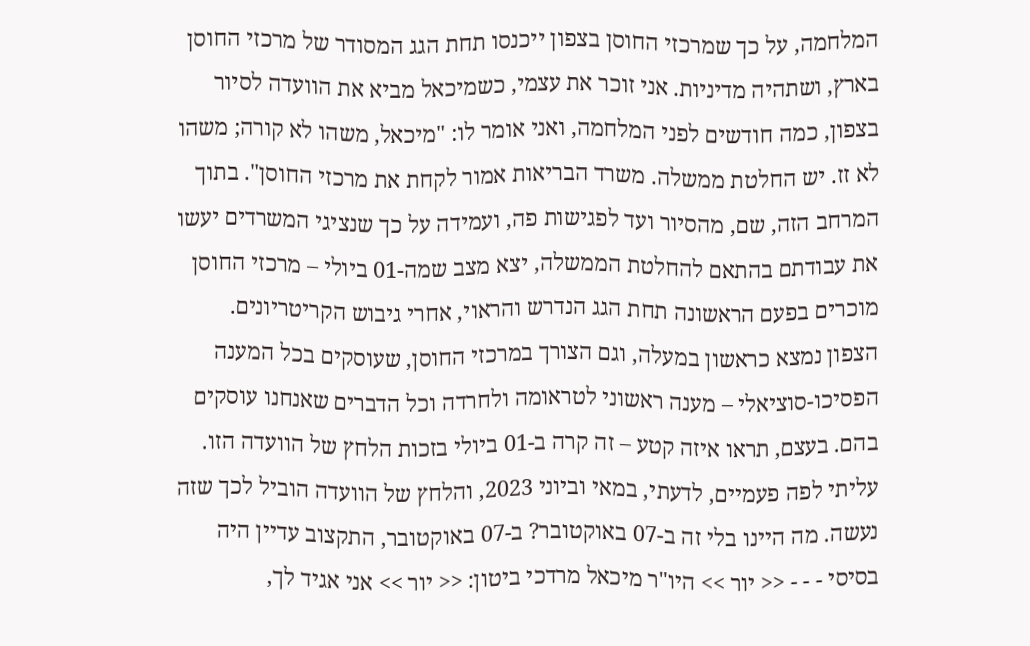המלחמה, על כך שמרכזי החוסן בצפון ייכנסו תחת הגג המסודר של מרכזי החוסן בארץ, ושתהיה מדיניות. אני זוכר את עצמי, כשמיכאל מביא את הוועדה לסיור בצפון, כמה חודשים לפני המלחמה, ואני אומר לו: "מיכאל, משהו לא קורה; משהו לא זז. יש החלטת ממשלה. משרד הבריאות אמור לקחת את מרכזי החוסן". בתוך המרחב הזה, שם, מהסיור ועד לפגישות פה, ועמידה על כך שנציגי המשרדים יעשו את עבודתם בהתאם להחלטת הממשלה, יצא מצב שמה-01 ביולי – מרכזי החוסן מוכרים בפעם הראשונה תחת הגג הנדרש והראוי, אחרי גיבוש הקריטריונים. הצפון נמצא כראשון במעלה, וגם הצורך במרכזי החוסן, שעוסקים בכל המענה הפסיכו-סוציאלי – מענה ראשוני לטראומה ולחרדה וכל הדברים שאנחנו עוסקים בהם. בעצם, תראו איזה קטע – זה קרה ב-01 ביולי בזכות הלחץ של הוועדה הזו. עליתי לפה פעמיים, לדעתי, במאי וביוני 2023, והלחץ של הוועדה הוביל לכך שזה נעשה. מה היינו בלי זה ב-07 באוקטובר? ב-07 באוקטובר, התקצוב עדיין היה בסיסי - - - << יור >> היו"ר מיכאל מרדכי ביטון: << יור >> אני אגיד לך,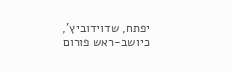יפתח, שדוידוביץ', כיושב-ראש פורום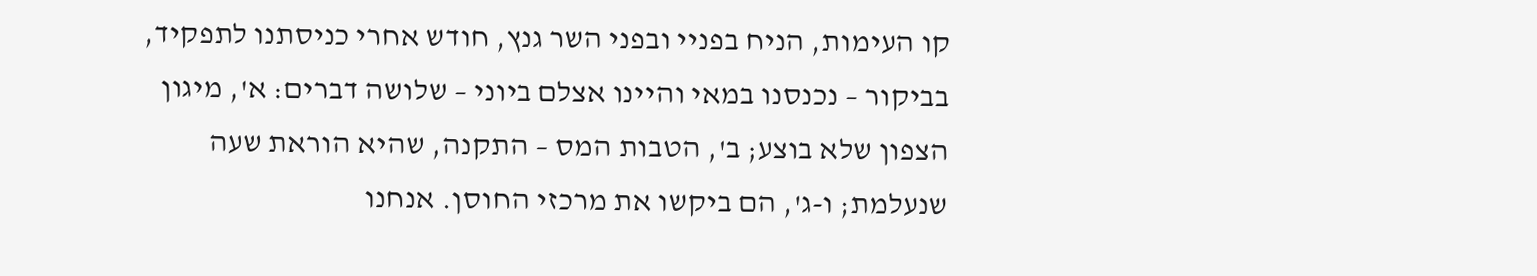קו העימות, הניח בפניי ובפני השר גנץ, חודש אחרי כניסתנו לתפקיד, בביקור – נכנסנו במאי והיינו אצלם ביוני – שלושה דברים: א', מיגון הצפון שלא בוצע; ב', הטבות המס – התקנה, שהיא הוראת שעה שנעלמת; ו-ג', הם ביקשו את מרכזי החוסן. אנחנו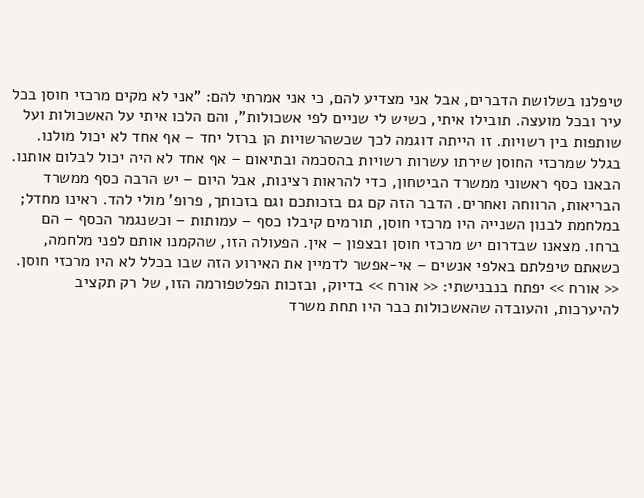טיפלנו בשלושת הדברים, אבל אני מצדיע להם, כי אני אמרתי להם: "אני לא מקים מרכזי חוסן בכל עיר ובכל מועצה. תובילו איתי, כשיש לי שניים לפי אשכולות", והם הלכו איתי על האשכולות ועל שותפות בין רשויות. זו הייתה דוגמה לכך שכשהרשויות הן ברזל יחד – אף אחד לא יכול מולנו. בגלל שמרכזי החוסן שירתו עשרות רשויות בהסכמה ובתיאום – אף אחד לא היה יכול לבלום אותנו. הבאנו כסף ראשוני ממשרד הביטחון, כדי להראות רצינות, אבל היום – יש הרבה כסף ממשרד הבריאות, הרווחה ואחרים. הדבר הזה קם גם בזכותכם וגם בזכותך, פרופ' מולי להד. ראינו מחדל; במלחמת לבנון השנייה היו מרכזי חוסן, תורמים קיבלו כסף – עמותות – וכשנגמר הכסף – הם ברחו. מצאנו שבדרום יש מרכזי חוסן ובצפון – אין. הפעולה הזו, שהקמנו אותם לפני מלחמה, כשאתם טיפלתם באלפי אנשים – אי-אפשר לדמיין את האירוע הזה שבו בכלל לא היו מרכזי חוסן. << אורח >> יפתח בנבנישתי: << אורח >> בדיוק, ובזכות הפלטפורמה הזו, של רק תקציב להיערכות, והעובדה שהאשכולות כבר היו תחת משרד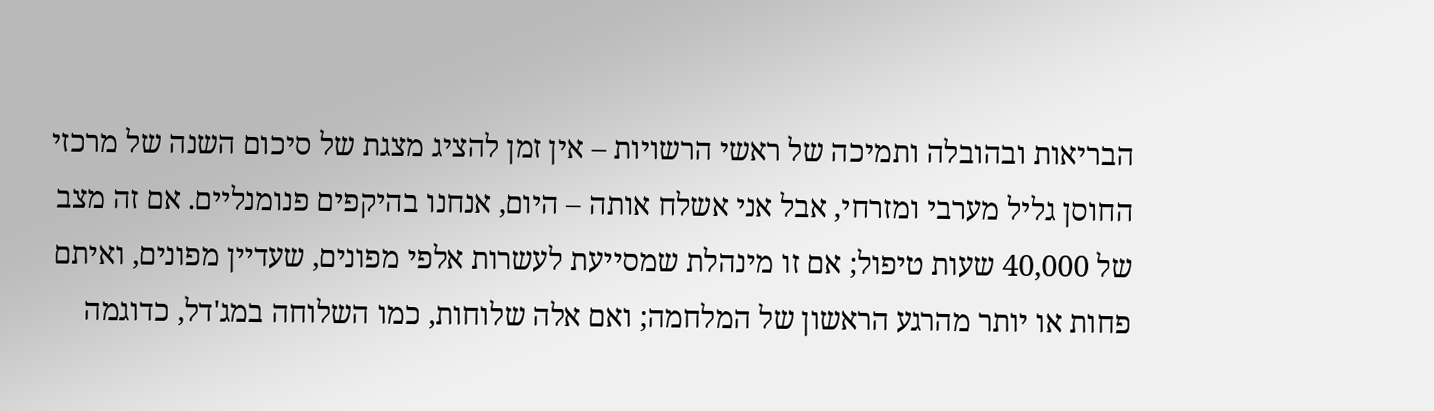הבריאות ובהובלה ותמיכה של ראשי הרשויות – אין זמן להציג מצגת של סיכום השנה של מרכזי החוסן גליל מערבי ומזרחי, אבל אני אשלח אותה – היום, אנחנו בהיקפים פנומנליים. אם זה מצב של 40,000 שעות טיפול; אם זו מינהלת שמסייעת לעשרות אלפי מפונים, שעדיין מפונים, ואיתם פחות או יותר מהרגע הראשון של המלחמה; ואם אלה שלוחות, כמו השלוחה במג'דל, כדוגמה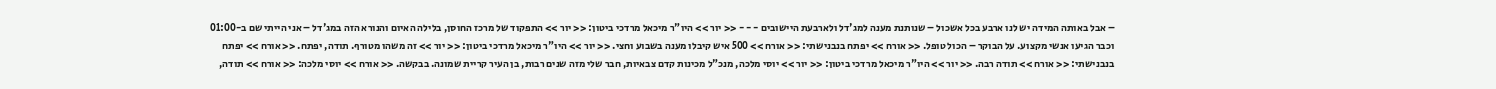– אבל באותה המידה יש לנו ארבע בכל אשכול – שנותנת מענה למג'דל ולארבעת היישובים - - - << יור >> היו"ר מיכאל מרדכי ביטון: << יור >> התפקוד של מרכז החוסן, בלילה האיום והנורא הזה במג'דל – אני הייתי שם ב-01:00 וכבר הגיעו אנשי מקצוע. על הבוקר – הכול טופל. << אורח >> יפתח בנבנישתי: << אורח >> 500 איש קיבלו מענה בשבוע וחצי. << יור >> היו"ר מיכאל מרדכי ביטון: << יור >> זה משהו מטורף. תודה, יפתח. << אורח >> יפתח בנבנישתי: << אורח >> תודה רבה. << יור >> היו"ר מיכאל מרדכי ביטון: << יור >> יוסי מלכה, מנכ"ל מכינות קדם צבאיות, חבר שלי מזה שנים רבות, בן העיר קריית שמונה. בבקשה. << אורח >> יוסי מלכה: << אורח >> תודה,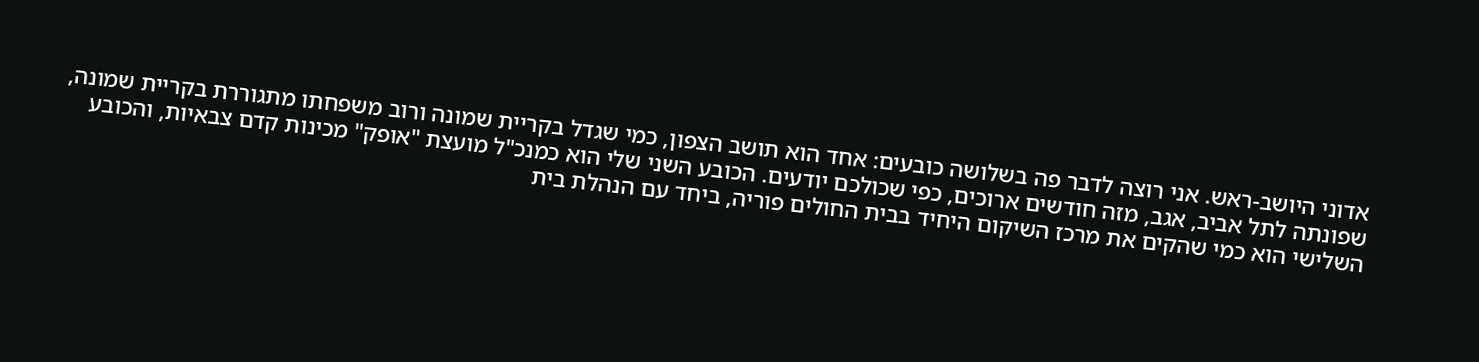אדוני היושב-ראש. אני רוצה לדבר פה בשלושה כובעים: אחד הוא תושב הצפון, כמי שגדל בקריית שמונה ורוב משפחתו מתגוררת בקריית שמונה, שפונתה לתל אביב, אגב, מזה חודשים ארוכים, כפי שכולכם יודעים. הכובע השני שלי הוא כמנכ"ל מועצת "אופק" מכינות קדם צבאיות, והכובע השלישי הוא כמי שהקים את מרכז השיקום היחיד בבית החולים פוריה, ביחד עם הנהלת בית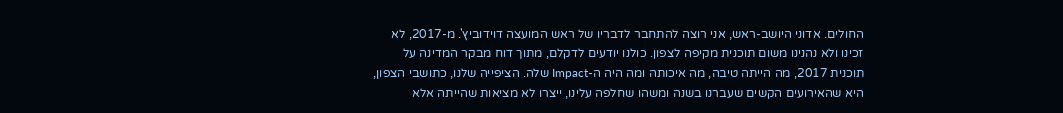החולים. אדוני היושב-ראש, אני רוצה להתחבר לדבריו של ראש המועצה דוידוביץ'. מ-2017, לא זכינו ולא נהנינו משום תוכנית מקיפה לצפון. כולנו יודעים לדקלם, מתוך דוח מבקר המדינה על תוכנית 2017, מה הייתה טיבה, מה איכותה ומה היה ה-Impact שלה. הציפייה שלנו, כתושבי הצפון, היא שהאירועים הקשים שעברנו בשנה ומשהו שחלפה עלינו, ייצרו לא מציאות שהייתה אלא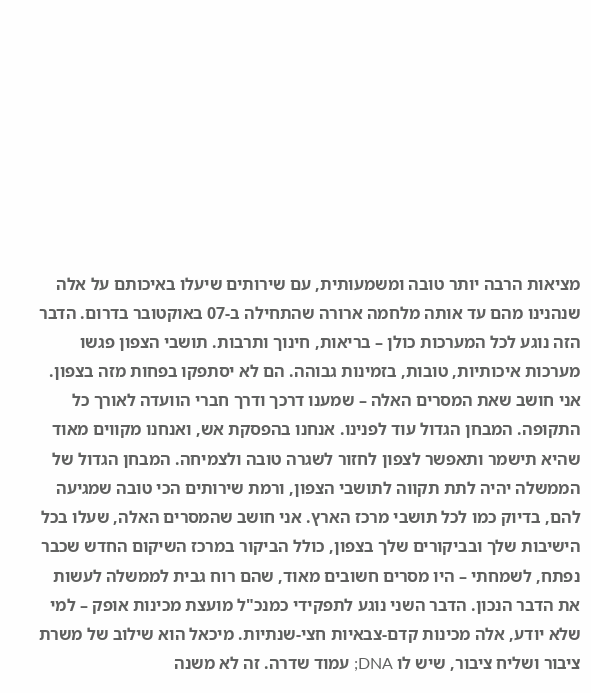מציאות הרבה יותר טובה ומשמעותית, עם שירותים שיעלו באיכותם על אלה שנהנינו מהם עד אותה מלחמה ארורה שהתחילה ב-07 באוקטובר בדרום. הדבר הזה נוגע לכל המערכות כולן – בריאות, חינוך ותרבות. תושבי הצפון פגשו מערכות איכותיות, טובות, בזמינות גבוהה. הם לא יסתפקו בפחות מזה בצפון. אני חושב שאת המסרים האלה – שמענו דרכך ודרך חברי הוועדה לאורך כל התקופה. המבחן הגדול עוד לפנינו. אנחנו בהפסקת אש, ואנחנו מקווים מאוד שהיא תישמר ותאפשר לצפון לחזור לשגרה טובה ולצמיחה. המבחן הגדול של הממשלה יהיה לתת תקווה לתושבי הצפון, ורמת שירותים הכי טובה שמגיעה להם, בדיוק כמו לכל תושבי מרכז הארץ. אני חושב שהמסרים האלה, שעלו בכל הישיבות שלך ובביקורים שלך בצפון, כולל הביקור במרכז השיקום החדש שכבר נפתח, לשמחתי – היו מסרים חשובים מאוד, שהם רוח גבית לממשלה לעשות את הדבר הנכון. הדבר השני נוגע לתפקידי כמנכ"ל מועצת מכינות אופק – למי שלא יודע, אלה מכינות קדם-צבאיות חצי-שנתיות. מיכאל הוא שילוב של משרת ציבור ושליח ציבור, שיש לו DNA; עמוד שדרה. זה לא משנה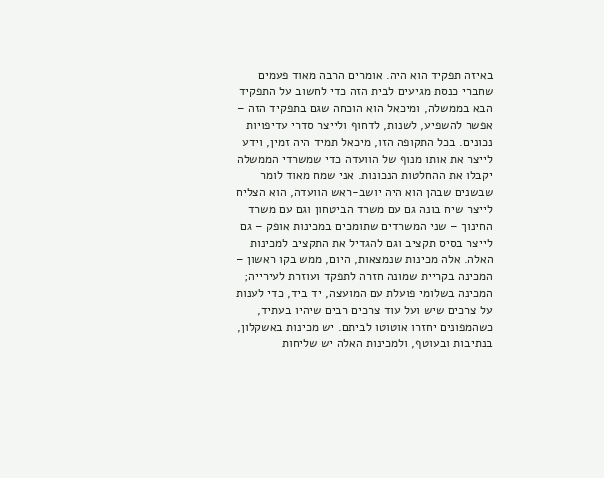באיזה תפקיד הוא היה. אומרים הרבה מאוד פעמים שחברי כנסת מגיעים לבית הזה כדי לחשוב על התפקיד הבא בממשלה, ומיכאל הוא הוכחה שגם בתפקיד הזה – אפשר להשפיע, לשנות, לדחוף ולייצר סדרי עדיפויות נכונים. בכל התקופה הזו, מיכאל תמיד היה זמין, וידע לייצר את אותו מנוף של הוועדה כדי שמשרדי הממשלה יקבלו את ההחלטות הנכונות. אני שמח מאוד לומר שבשנים שבהן הוא היה יושב-ראש הוועדה, הוא הצליח לייצר שיח בונה גם עם משרד הביטחון וגם עם משרד החינוך – שני המשרדים שתומכים במכינות אופק – גם לייצר בסיס תקציב וגם להגדיל את התקציב למכינות האלה. אלה מכינות שנמצאות, היום, ממש בקו ראשון – המכינה בקריית שמונה חזרה לתפקד ועוזרת לעירייה; המכינה בשלומי פועלת עם המועצה, יד ביד, כדי לענות על צרכים שיש ועל עוד צרכים רבים שיהיו בעתיד, כשהמפונים יחזרו אוטוטו לביתם. יש מכינות באשקלון, בנתיבות ובעוטף, ולמכינות האלה יש שליחות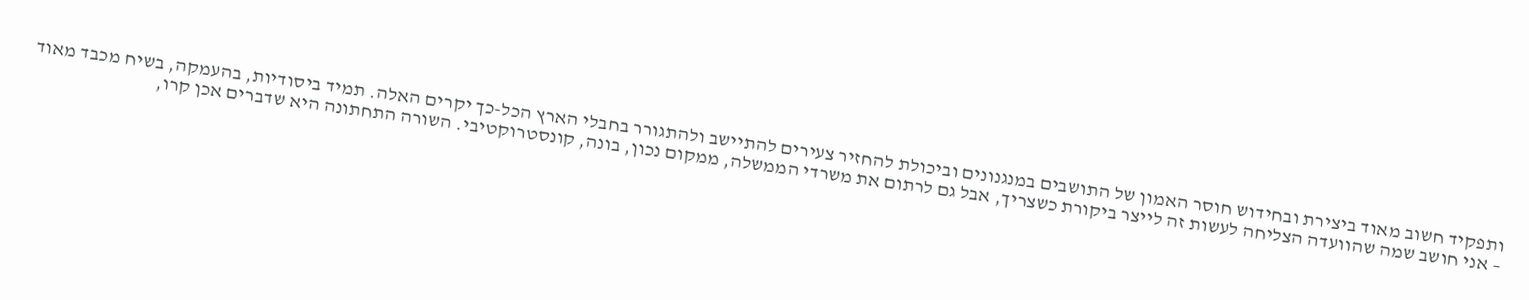ותפקיד חשוב מאוד ביצירת ובחידוש חוסר האמון של התושבים במנגנונים וביכולת להחזיר צעירים להתיישב ולהתגורר בחבלי הארץ הכל-כך יקרים האלה. תמיד ביסודיות, בהעמקה, בשיח מכבד מאוד – אני חושב שמה שהוועדה הצליחה לעשות זה לייצר ביקורת כשצריך, אבל גם לרתום את משרדי הממשלה, ממקום נכון, בונה, קונסטרוקטיבי. השורה התחתונה היא שדברים אכן קרו,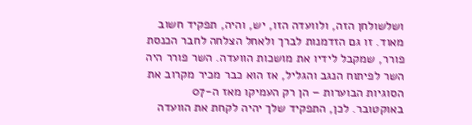ושלשולחן הזה, ולוועדה הזו, יש, והיה, תפקיד חשוב מאוד. זו גם הזדמנות לברך ולאחל הצלחה לחבר הכנסת פורר, שמקבל לידיו את מושכות הוועדה. השר פורר היה השר לפיתוח הנגב והגליל, אז הוא כבר מכיר מקרוב את הסוגיות הבוערות – הן רק העמיקו מאז ה-07 באוקטובר. לכן, התפקיד שלך יהיה לקחת את הוועדה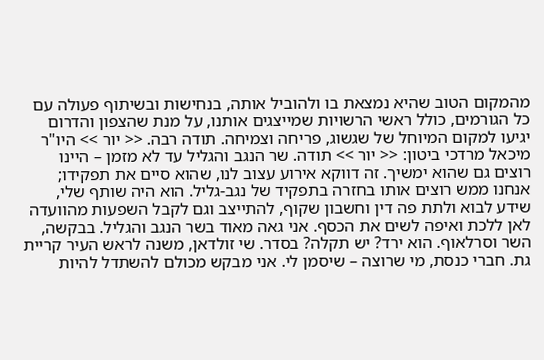מהמקום הטוב שהיא נמצאת בו ולהוביל אותה, בנחישות ובשיתוף פעולה עם כל הגורמים, כולל ראשי הרשויות שמייצגים אותנו, על מנת שהצפון והדרום יגיעו למקום המיוחל של שגשוג, פריחה וצמיחה. תודה רבה. << יור >> היו"ר מיכאל מרדכי ביטון: << יור >> תודה. שר הנגב והגליל עד לא מזמן – היינו רוצים גם שהוא ימשיך. זה דווקא אירוע עצוב לנו, שהוא סיים את תפקידו; אנחנו ממש רוצים אותו בחזרה בתפקיד של נגב-גליל. הוא היה שותף שלי, שידע לבוא ולתת פה דין וחשבון שקוף, להתייצב וגם לקבל השפעות מהוועדה לאן ללכת ואיפה לשים את הכסף. אני גאה מאוד בשר הנגב והגליל. בבקשה, השר וסרלאוף. הוא ירד? יש תקלה? בסדר. שי זולדאן, משנה לראש העיר קריית גת. חברי כנסת, מי שרוצה – שיסמן לי. אני מבקש מכולם להשתדל להיות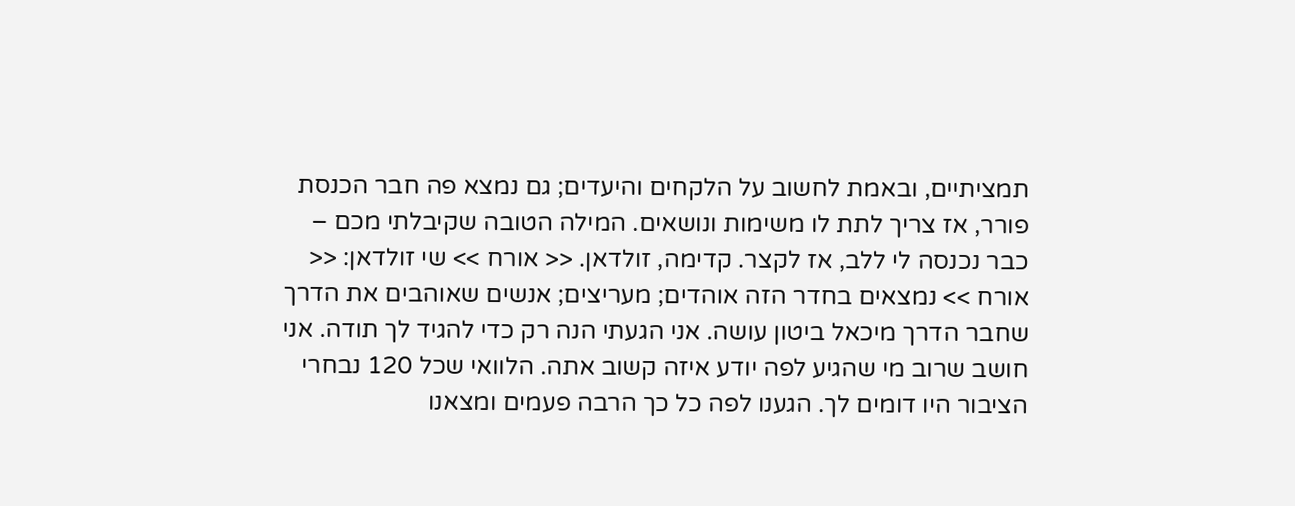תמציתיים, ובאמת לחשוב על הלקחים והיעדים; גם נמצא פה חבר הכנסת פורר, אז צריך לתת לו משימות ונושאים. המילה הטובה שקיבלתי מכם – כבר נכנסה לי ללב, אז לקצר. קדימה, זולדאן. << אורח >> שי זולדאן: << אורח >> נמצאים בחדר הזה אוהדים; מעריצים; אנשים שאוהבים את הדרך שחבר הדרך מיכאל ביטון עושה. אני הגעתי הנה רק כדי להגיד לך תודה. אני חושב שרוב מי שהגיע לפה יודע איזה קשוב אתה. הלוואי שכל 120 נבחרי הציבור היו דומים לך. הגענו לפה כל כך הרבה פעמים ומצאנו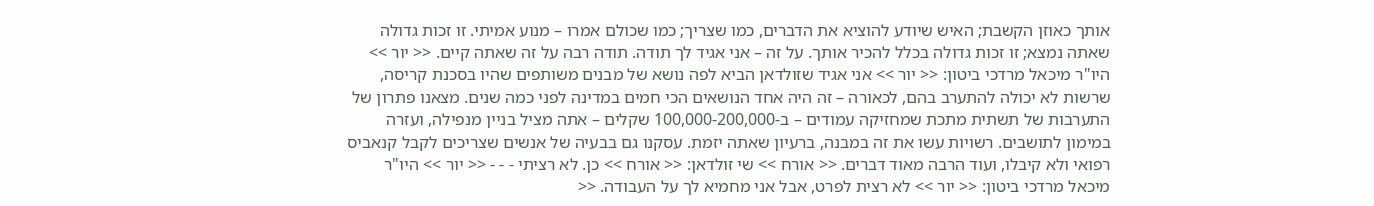אותך כאוזן הקשבת; האיש שיודע להוציא את הדברים, כמו שצריך; כמו שכולם אמרו – מנוע אמיתי. זו זכות גדולה שאתה נמצא; זו זכות גדולה בכלל להכיר אותך. על זה – אני אגיד לך תודה. תודה רבה על זה שאתה קיים. << יור >> היו"ר מיכאל מרדכי ביטון: << יור >> אני אגיד שזולדאן הביא לפה נושא של מבנים משותפים שהיו בסכנת קריסה, שרשות לא יכולה להתערב בהם, לכאורה – זה היה אחד הנושאים הכי חמים במדינה לפני כמה שנים. מצאנו פתרון של התערבות של תשתית מתכת שמחזיקה עמודים – ב-100,000-200,000 שקלים – אתה מציל בניין מנפילה, ועזרה במימון לתושבים. רשויות עשו את זה במבנה, ברעיון שאתה יזמת. עסקנו גם בבעיה של אנשים שצריכים לקבל קנאביס רפואי ולא קיבלו, ועוד הרבה מאוד דברים. << אורח >> שי זולדאן: << אורח >> כן. לא רציתי - - - << יור >> היו"ר מיכאל מרדכי ביטון: << יור >> לא רצית לפרט, אבל אני מחמיא לך על העבודה. <<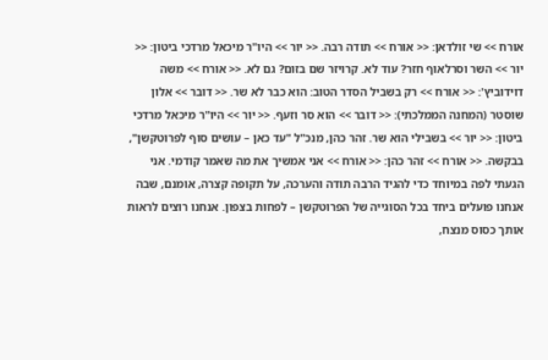אורח >> שי זולדאן: << אורח >> תודה רבה. << יור >> היו"ר מיכאל מרדכי ביטון: << יור >> השר וסרלאוף חזר? עוד לא. קרויזר שם בזום? גם לא. << אורח >> משה דוידוביץ': << אורח >> רק בשביל הסדר הטוב: הוא כבר לא שר. << דובר >> אלון שוסטר (המחנה הממלכתי): << דובר >> הוא סר וזעף. << יור >> היו"ר מיכאל מרדכי ביטון: << יור >> בשבילי הוא שר. זהר כהן, מנכ"ל "עד כאן – עושים סוף לפרוטקשן", בבקשה. << אורח >> זהר כהן: << אורח >> אני אמשיך את מה שאמר קודמי. אני הגעתי לפה במיוחד כדי להגיד הרבה תודה והערכה, על תקופה קצרה, אומנם, שבה אנחנו פועלים ביחד בכל הסוגייה של הפרוטקשן – לפחות בצפון. אנחנו רוצים לראות אותך כסוס מנצח,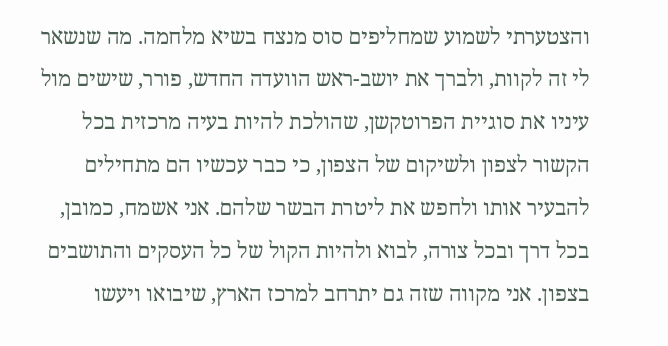והצטערתי לשמוע שמחליפים סוס מנצח בשיא מלחמה. מה שנשאר לי זה לקוות, ולברך את יושב-ראש הוועדה החדש, פורר, שישים מול עיניו את סוגיית הפרוטקשן, שהולכת להיות בעיה מרכזית בכל הקשור לצפון ולשיקום של הצפון, כי כבר עכשיו הם מתחילים להבעיר אותו ולחפש את ליטרת הבשר שלהם. אני אשמח, כמובן, בכל דרך ובכל צורה, לבוא ולהיות הקול של כל העסקים והתושבים בצפון. אני מקווה שזה גם יתרחב למרכז הארץ, שיבואו ויעשו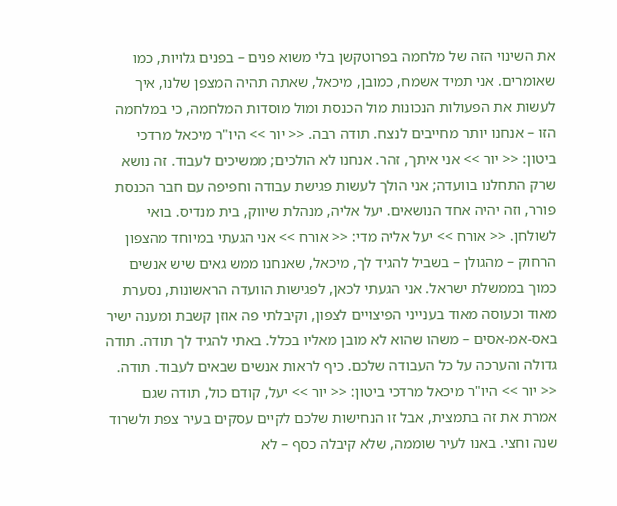את השינוי הזה של מלחמה בפרוטקשן בלי משוא פנים – בפנים גלויות, כמו שאומרים. אני תמיד אשמח, כמובן, מיכאל, שאתה תהיה המצפן שלנו, איך לעשות את הפעולות הנכונות מול הכנסת ומול מוסדות המלחמה, כי במלחמה הזו – אנחנו יותר מחייבים לנצח. תודה רבה. << יור >> היו"ר מיכאל מרדכי ביטון: << יור >> אני איתך, זהר. אנחנו לא הולכים; ממשיכים לעבוד. זה נושא שרק התחלנו בוועדה; אני הולך לעשות פגישת עבודה וחפיפה עם חבר הכנסת פורר, וזה יהיה אחד הנושאים. יעל אליה, מנהלת שיווק, בית מנדיס. בואי לשולחן. << אורח >> יעל אליה מדי: << אורח >> אני הגעתי במיוחד מהצפון הרחוק – מהגולן – בשביל להגיד לך, מיכאל, שאנחנו ממש גאים שיש אנשים כמוך בממשלת ישראל. אני הגעתי לכאן, לפגישות הוועדה הראשונות, נסערת מאוד וכעוסה מאוד בענייני הפיצויים לצפון, וקיבלתי פה אוזן קשבת ומענה ישיר באס-אמ-אסים – משהו שהוא לא מובן מאליו בכלל. באתי להגיד לך תודה. תודה גדולה והערכה על כל העבודה שלכם. כיף לראות אנשים שבאים לעבוד. תודה. << יור >> היו"ר מיכאל מרדכי ביטון: << יור >> יעל, קודם כול, תודה שגם אמרת את זה בתמצית, אבל זו הנחישות שלכם לקיים עסקים בעיר צפת ולשרוד שנה וחצי. באנו לעיר שוממה, שלא קיבלה כסף – לא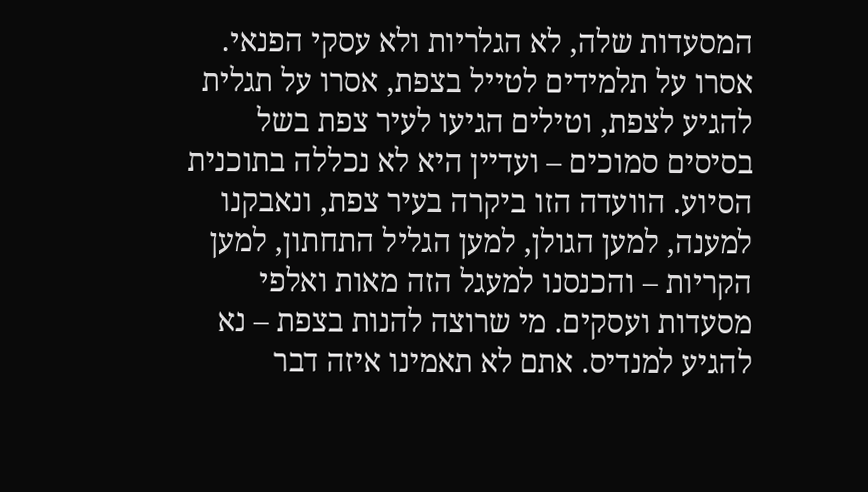המסעדות שלה, לא הגלריות ולא עסקי הפנאי. אסרו על תלמידים לטייל בצפת, אסרו על תגלית להגיע לצפת, וטילים הגיעו לעיר צפת בשל בסיסים סמוכים – ועדיין היא לא נכללה בתוכנית הסיוע. הוועדה הזו ביקרה בעיר צפת, ונאבקנו למענה, למען הגולן, למען הגליל התחתון, למען הקריות – והכנסנו למעגל הזה מאות ואלפי מסעדות ועסקים. מי שרוצה להנות בצפת – נא להגיע למנדיס. אתם לא תאמינו איזה דבר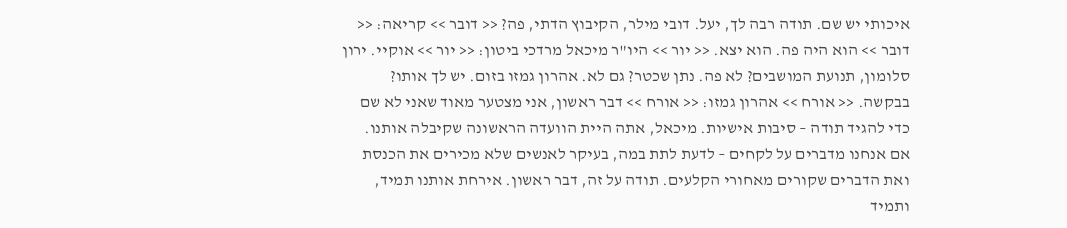איכותי יש שם. תודה רבה לך, יעל. דובי מילר, הקיבוץ הדתי, פה? << דובר >> קריאה: << דובר >> הוא היה פה. הוא יצא. << יור >> היו"ר מיכאל מרדכי ביטון: << יור >> אוקיי. ירון סלומון, תנועת המושבים? לא פה. נתן שכטר? גם לא. אהרון גמזו בזום. יש לך אותו? בבקשה. << אורח >> אהרון גמזו: << אורח >> דבר ראשון, אני מצטער מאוד שאני לא שם כדי להגיד תודה – סיבות אישיות. מיכאל, אתה היית הוועדה הראשונה שקיבלה אותנו. אם אנחנו מדברים על לקחים – לדעת לתת במה, בעיקר לאנשים שלא מכירים את הכנסת ואת הדברים שקורים מאחורי הקלעים. תודה על זה, דבר ראשון. אירחת אותנו תמיד, ותמיד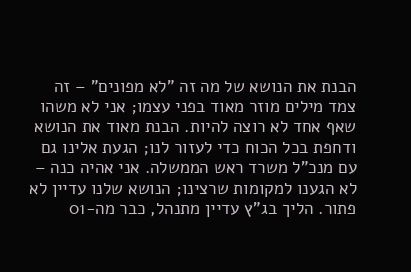הבנת את הנושא של מה זה "לא מפונים" – זה צמד מילים מוזר מאוד בפני עצמו; אני לא משהו שאף אחד לא רוצה להיות. הבנת מאוד את הנושא ודחפת בכל הכוח כדי לעזור לנו; הגעת אלינו גם עם מנכ"ל משרד ראש הממשלה. אני אהיה כנה – לא הגענו למקומות שרצינו; הנושא שלנו עדיין לא פתור. הליך בג"ץ עדיין מתנהל, כבר מה-01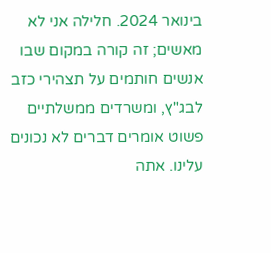בינואר 2024. חלילה אני לא מאשים; זה קורה במקום שבו אנשים חותמים על תצהירי כזב לבג"ץ, ומשרדים ממשלתיים פשוט אומרים דברים לא נכונים עלינו. אתה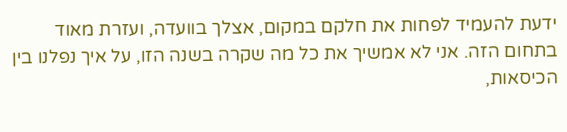ידעת להעמיד לפחות את חלקם במקום, אצלך בוועדה, ועזרת מאוד בתחום הזה. אני לא אמשיך את כל מה שקרה בשנה הזו, על איך נפלנו בין הכיסאות,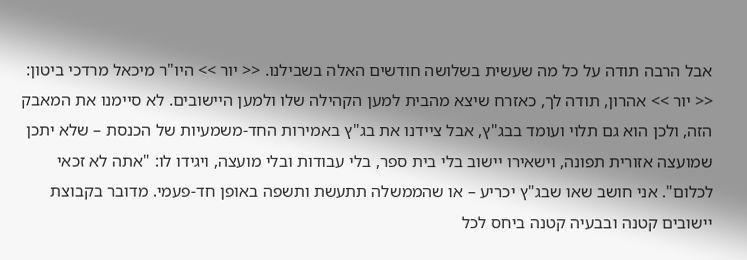אבל הרבה תודה על כל מה שעשית בשלושה חודשים האלה בשבילנו. << יור >> היו"ר מיכאל מרדכי ביטון: << יור >> אהרון, תודה לך, כאזרח שיצא מהבית למען הקהילה שלו ולמען היישובים. לא סיימנו את המאבק הזה, ולכן הוא גם תלוי ועומד בבג"ץ, אבל ציידנו את בג"ץ באמירות החד-משמעיות של הכנסת – שלא יתכן שמועצה אזורית תפונה, וישאירו יישוב בלי בית ספר, בלי עבודות ובלי מועצה, ויגידו לו: "אתה לא זכאי לכלום". אני חושב שאו שבג"ץ יכריע – או שהממשלה תתעשת ותשפה באופן חד-פעמי. מדובר בקבוצת יישובים קטנה ובבעיה קטנה ביחס לכל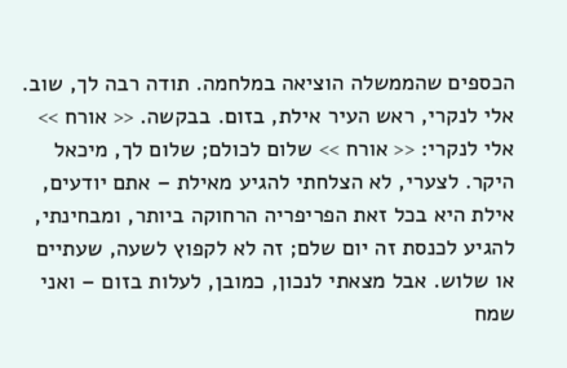הכספים שהממשלה הוציאה במלחמה. תודה רבה לך, שוב. אלי לנקרי, ראש העיר אילת, בזום. בבקשה. << אורח >> אלי לנקרי: << אורח >> שלום לכולם; שלום לך, מיכאל היקר. לצערי, לא הצלחתי להגיע מאילת – אתם יודעים, אילת היא בכל זאת הפריפריה הרחוקה ביותר, ומבחינתי, להגיע לכנסת זה יום שלם; זה לא לקפוץ לשעה, שעתיים או שלוש. אבל מצאתי לנכון, כמובן, לעלות בזום – ואני שמח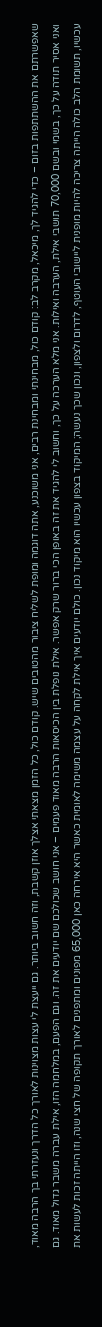שאפשרתם את ההשתתפות בזום – כדי להגיד לך, מיכאל, מקרב לב: קודם כול, מבחינתי ומבחינת רבים, אני משוכנע, אתה דוגמה ומופת לשליח ציבור מהטובים שיש. קודם כול, כל הזמן מצאתי אצלך אוזן קשבת, וזה חשוב ביותר. גם ייעצת לי עצות מצוינות לאורך כל הדרך ונעזרתי בך הרבה מאוד, ואני אסיר תודה על כך, בשמי ובשם 70,000 תושבי אילת, הערבה ואילות. אני מלא הערכה על כך, וחשוב לי להגיד את זה באופן הכי ברור שרק אפשר. אילת נופלת בין הכיסאות הרבה מאוד פעמים – אני חושב שכולכם שם יודעים את זה. וגם הפעם, במלחמה הזו, אילת עברה משבר גדול מאוד. גם עכשיו, תשומת הלב כולה הייתה צריכה להיות מופנית ליישובי העוטף, לדרום ולצפון, ונכון שכך נעשה; המיקוד בצפון עכשיו הוא מיקוד נכון. כולם יודעים איך אילת לקחה על עצמה משימה לאומית כאשר היא אירחה כאן 65,000 מפונים ומתפנים לאורך תקופה של חצי שנה, וזו הייתה זכות לעשות את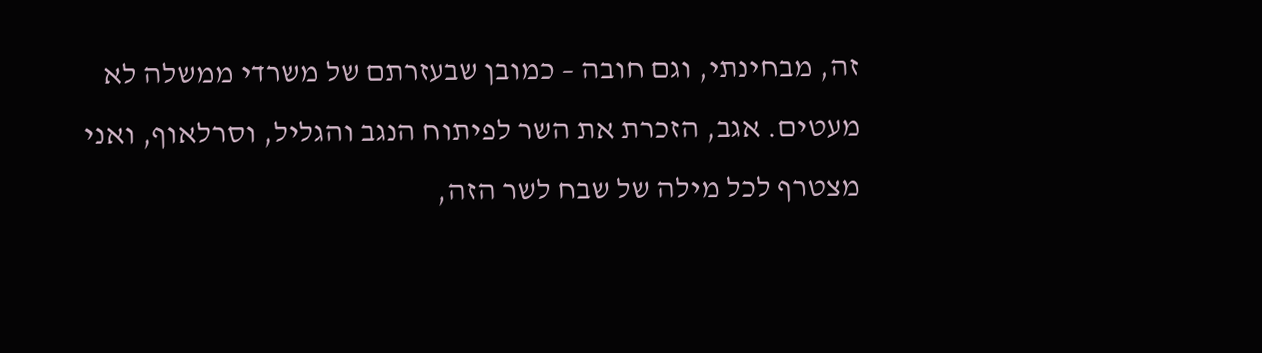זה, מבחינתי, וגם חובה – כמובן שבעזרתם של משרדי ממשלה לא מעטים. אגב, הזכרת את השר לפיתוח הנגב והגליל, וסרלאוף, ואני מצטרף לכל מילה של שבח לשר הזה,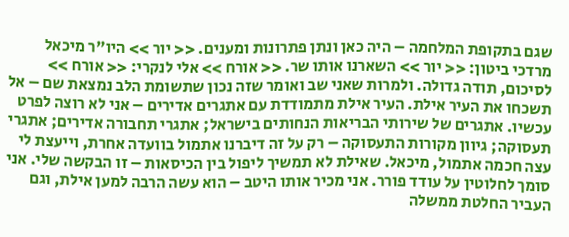שגם בתקופת המלחמה – היה כאן ונתן פתרונות ומענים. << יור >> היו"ר מיכאל מרדכי ביטון: << יור >> השארנו אותו שר. << אורח >> אלי לנקרי: << אורח >> לסיכום, תודה גדולה. ולמרות שאני שב ואומר שזה נכון שתשומת הלב נמצאת שם – אל תשכחו את העיר אילת. העיר אילת מתמודדת עם אתגרים אדירים – אני לא רוצה לפרט עכשיו. אתגרים של שירותי הבריאות הנחותים בישראל; אתגרי תחבורה אדירים; אתגרי תעסוקה; גיוון מקורות התעסוקה – רק על זה דיברנו אתמול בוועדה אחרת, וייעצת לי עצה חכמה אתמול, מיכאל. שאילת לא תמשיך ליפול בין הכיסאות – זו הבקשה שלי. אני סומך לחלוטין על עודד פורר. אני מכיר אותו היטב – הוא עשה הרבה למען אילת, וגם העביר החלטת ממשלה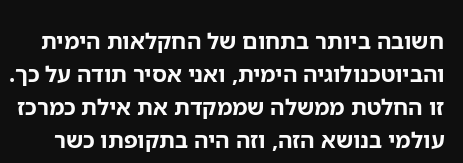חשובה ביותר בתחום של החקלאות הימית והביוטכנולוגיה הימית, ואני אסיר תודה על כך. זו החלטת ממשלה שממקדת את אילת כמרכז עולמי בנושא הזה, וזה היה בתקופתו כשר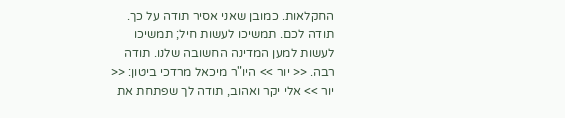החקלאות. כמובן שאני אסיר תודה על כך. תודה לכם. תמשיכו לעשות חיל; תמשיכו לעשות למען המדינה החשובה שלנו. תודה רבה. << יור >> היו"ר מיכאל מרדכי ביטון: << יור >> אלי יקר ואהוב, תודה לך שפתחת את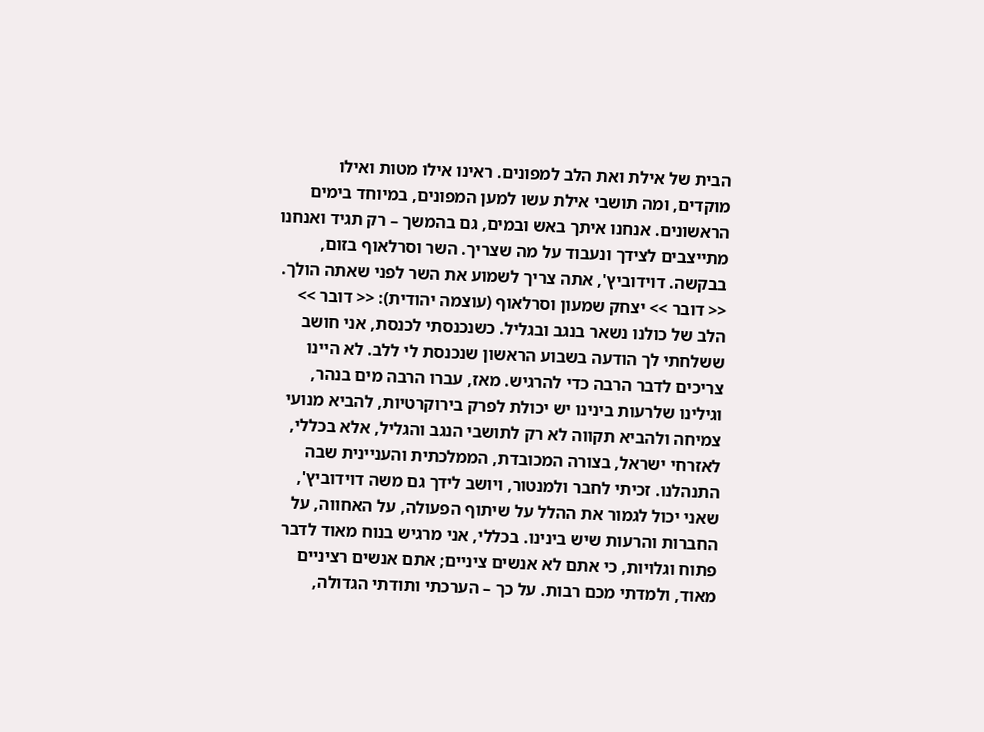הבית של אילת ואת הלב למפונים. ראינו אילו מטות ואילו מוקדים, ומה תושבי אילת עשו למען המפונים, במיוחד בימים הראשונים. אנחנו איתך באש ובמים, גם בהמשך – רק תגיד ואנחנו מתייצבים לצידך ונעבוד על מה שצריך. השר וסרלאוף בזום, בבקשה. דוידוביץ', אתה צריך לשמוע את השר לפני שאתה הולך. << דובר >> יצחק שמעון וסרלאוף (עוצמה יהודית): << דובר >> הלב של כולנו נשאר בנגב ובגליל. כשנכנסתי לכנסת, אני חושב ששלחתי לך הודעה בשבוע הראשון שנכנסת לי ללב. לא היינו צריכים לדבר הרבה כדי להרגיש. מאז, עברו הרבה מים בנהר, וגילינו שלרעות בינינו יש יכולת לפרק בירוקרטיות, להביא מנועי צמיחה ולהביא תקווה לא רק לתושבי הנגב והגליל, אלא בכללי, לאזרחי ישראל, בצורה המכובדת, הממלכתית והעניינית שבה התנהלנו. זכיתי לחבר ולמנטור, ויושב לידך גם משה דוידוביץ', שאני יכול לגמור את ההלל על שיתוף הפעולה, על האחווה, על החברות והרעות שיש בינינו. בכללי, אני מרגיש בנוח מאוד לדבר פתוח וגלויות, כי אתם לא אנשים ציניים; אתם אנשים רציניים מאוד, ולמדתי מכם רבות. על כך – הערכתי ותודתי הגדולה,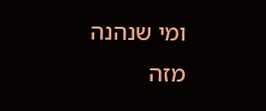ומי שנהנה מזה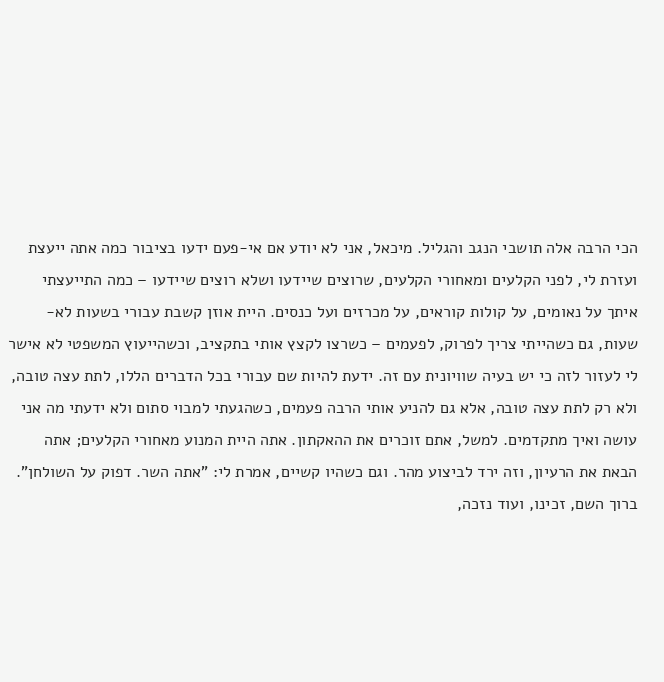הכי הרבה אלה תושבי הנגב והגליל. מיכאל, אני לא יודע אם אי-פעם ידעו בציבור כמה אתה ייעצת ועזרת לי, לפני הקלעים ומאחורי הקלעים, שרוצים שיידעו ושלא רוצים שיידעו – כמה התייעצתי איתך על נאומים, על קולות קוראים, על מכרזים ועל כנסים. היית אוזן קשבת עבורי בשעות לא-שעות, גם כשהייתי צריך לפרוק, לפעמים – כשרצו לקצץ אותי בתקציב, וכשהייעוץ המשפטי לא אישר לי לעזור לזה כי יש בעיה שוויונית עם זה. ידעת להיות שם עבורי בכל הדברים הללו, לתת עצה טובה, ולא רק לתת עצה טובה, אלא גם להניע אותי הרבה פעמים, כשהגעתי למבוי סתום ולא ידעתי מה אני עושה ואיך מתקדמים. למשל, אתם זוכרים את ההאקתון. אתה היית המנוע מאחורי הקלעים; אתה הבאת את הרעיון, וזה ירד לביצוע מהר. וגם כשהיו קשיים, אמרת לי: "אתה השר. דפוק על השולחן". ברוך השם, זכינו, ועוד נזכה,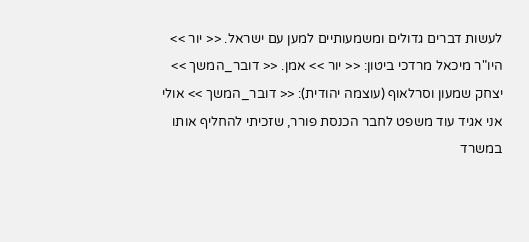לעשות דברים גדולים ומשמעותיים למען עם ישראל. << יור >> היו"ר מיכאל מרדכי ביטון: << יור >> אמן. << דובר_המשך >> יצחק שמעון וסרלאוף (עוצמה יהודית): << דובר_המשך >> אולי אני אגיד עוד משפט לחבר הכנסת פורר, שזכיתי להחליף אותו במשרד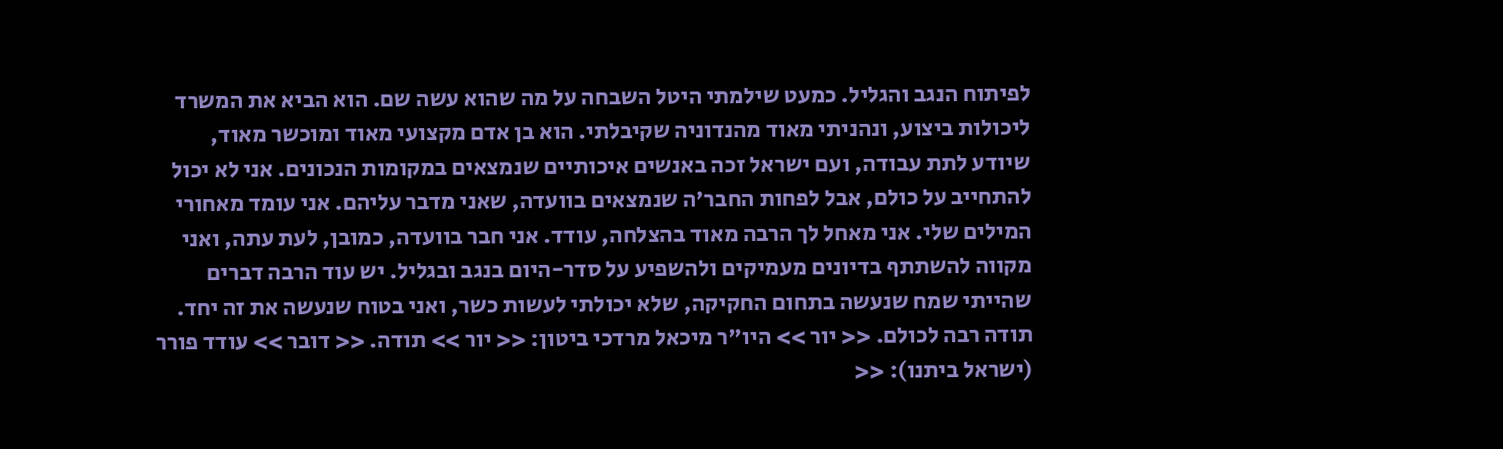לפיתוח הנגב והגליל. כמעט שילמתי היטל השבחה על מה שהוא עשה שם. הוא הביא את המשרד ליכולות ביצוע, ונהניתי מאוד מהנדוניה שקיבלתי. הוא בן אדם מקצועי מאוד ומוכשר מאוד, שיודע לתת עבודה, ועם ישראל זכה באנשים איכותיים שנמצאים במקומות הנכונים. אני לא יכול להתחייב על כולם, אבל לפחות החבר'ה שנמצאים בוועדה, שאני מדבר עליהם. אני עומד מאחורי המילים שלי. אני מאחל לך הרבה מאוד בהצלחה, עודד. אני חבר בוועדה, כמובן, לעת עתה, ואני מקווה להשתתף בדיונים מעמיקים ולהשפיע על סדר-היום בנגב ובגליל. יש עוד הרבה דברים שהייתי שמח שנעשה בתחום החקיקה, שלא יכולתי לעשות כשר, ואני בטוח שנעשה את זה יחד. תודה רבה לכולם. << יור >> היו"ר מיכאל מרדכי ביטון: << יור >> תודה. << דובר >> עודד פורר (ישראל ביתנו): <<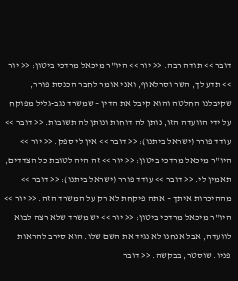דובר >> תודה רבה. << יור >> היו"ר מיכאל מרדכי ביטון: << יור >> תדע לך, השר וסרלאוף, ואני אומר לחבר הכנסת פורר, שקיבלנו החלטה והוא קיבל את הדין – שמשרד נגב-גליל מפוקח על ידי הוועדה הזו, נותן לה דוחות ונותן לה תשובות. << דובר >> עודד פורר (ישראל ביתנו): << דובר >> אין לי ספק. << יור >> היו"ר מיכאל מרדכי ביטון: << יור >> זה היה לטובת כל הצדדים, תאמין לי. << דובר >> עודד פורר (ישראל ביתנו): << דובר >> מההיכרות איתך – אתה פיקחת לא רק על המשרד הזה. << יור >> היו"ר מיכאל מרדכי ביטון: << יור >> יש משרד שלא רצה לבוא לוועדה, אבל אנחנו לא נגיד את השם שלו. הוא סירב להראות פניו. שוסטר, בבקשה. << דובר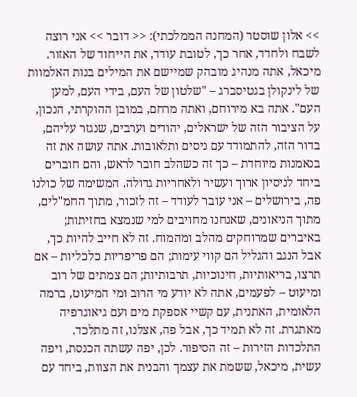>> אלון שוסטר (המחנה הממלכתי): << דובר >> אני רוצה לשבח ולחדד, אחר כך, לטובת עודד, את הייחוד של האזור. מיכאל, אתה מנהיג מובהק שמיישם את המילים בנות האלמוות של לינקולן בגטיסברג – "שלטון של העם, בידי העם, למען העם". אתה בא מירוחם, ואתה מרחם, במובן ההוקרתי, הנכון, על הציבור הזה של ישראלים, יהודים וערבים, שנגזר עליהם, בדור הזה, להתמודד עם ניסים ותלאובות. אתה עושה את זה בנאמנות מיוחדת – כך זה כשהלב חובר לראש, והם חוברים ביחד לניסיון ארוך ועשיר ולאחריות גדולה. המשימה של כולנו פה, בירושלים – אני עובר לעודד – זה לזכור, מתוך החמ"לים, מתוך הניאונים, שאנחנו מחויבים למי שנמצא בחזיתות; באיברים שמרוחקים מהלב ומהמוח. זה לא חייב להיות כך, אבל הנגב והגליל הם קווי עימות; הם פריפריות כלכליות – אם תרצו, בריאותיות, חינוכיות, תרבותיות; הם צמתים של רוב ומיעוט – לפעמים, אתה לא יודע מי הרוב ומי המיעוט, ברמה הלאומית, האתנית, עם קשיי אספקת מים ועם גיאוגרפיה מאתגרת. זה לא תמיד כך, אבל פה, אצלנו, זה מתלכד. התלכדות הזירות – זה הסיפור. לכן, יפה עשתה הכנסת, ויפה עשית, מיכאל, ששמת את עצמך והבנית את הצוות, ביחד עם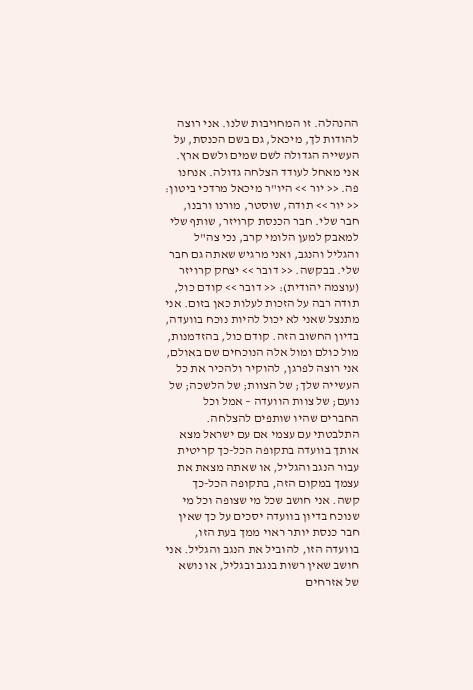ההנהלה. זו המחויבות שלנו. אני רוצה להודות לך, מיכאל, גם בשם הכנסת, על העשייה הגדולה לשם שמים ולשם ארץ. אני מאחל לעודד הצלחה גדולה. אנחנו פה. << יור >> היו"ר מיכאל מרדכי ביטון: << יור >> תודה, שוסטר, מורנו ורבנו, חבר שלי. חבר הכנסת קרויזר, שותף שלי למאבק למען הלומי קרב, נכי צה"ל והגליל והנגב, ואני מרגיש שאתה גם חבר שלי. בבקשה. << דובר >> יצחק קרויזר (עוצמה יהודית): << דובר >> קודם כול, תודה רבה על הזכות לעלות כאן בזום. אני מתנצל שאני לא יכול להיות נוכח בוועדה, בדיון החשוב הזה. קודם כול, בהזדמנות, מול כולם ומול אלה הנוכחים שם באולם, אני רוצה לפרגן, להוקיר ולהכיר את כל העשייה שלך; של הצוות; של הלשכה; של נועם; של צוות הוועדה – אמל וכל החברים שהיו שותפים להצלחה. התלבטתי עם עצמי אם עם ישראל מצא אותך בוועדה בתקופה הכל-כך קריטית עבור הנגב והגליל, או שאתה מצאת את עצמך במקום הזה, בתקופה הכל-כך קשה. אני חושב שכל מי שצופה וכל מי שנוכח בדיון בוועדה יסכים על כך שאין חבר כנסת יותר ראוי ממך בעת הזו, בוועדה הזו, להוביל את הנגב והגליל. אני חושב שאין רשות בנגב ובגליל, או נושא של אזרחים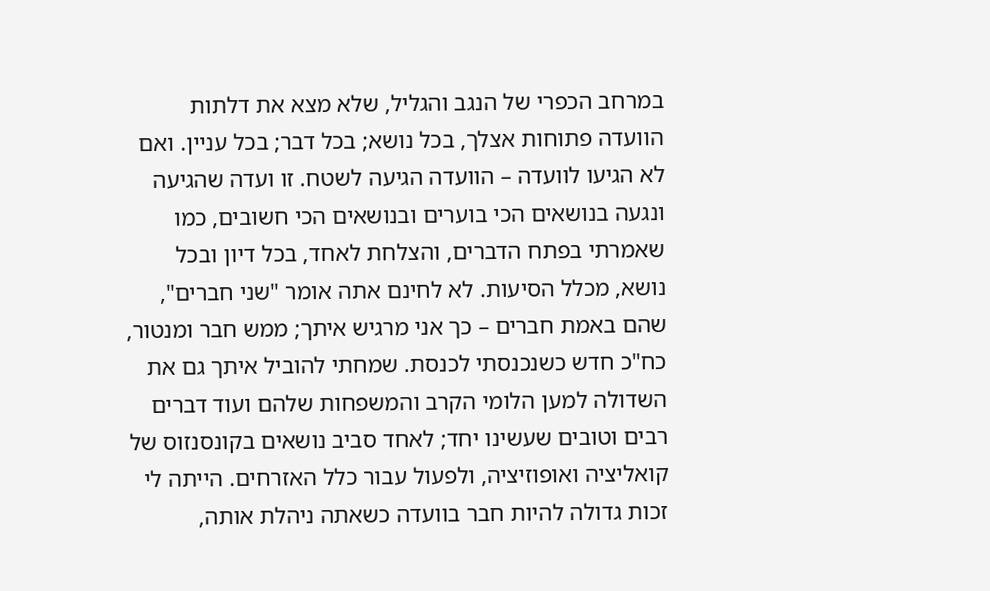במרחב הכפרי של הנגב והגליל, שלא מצא את דלתות הוועדה פתוחות אצלך, בכל נושא; בכל דבר; בכל עניין. ואם לא הגיעו לוועדה – הוועדה הגיעה לשטח. זו ועדה שהגיעה ונגעה בנושאים הכי בוערים ובנושאים הכי חשובים, כמו שאמרתי בפתח הדברים, והצלחת לאחד, בכל דיון ובכל נושא, מכלל הסיעות. לא לחינם אתה אומר "שני חברים", שהם באמת חברים – כך אני מרגיש איתך; ממש חבר ומנטור, כח"כ חדש כשנכנסתי לכנסת. שמחתי להוביל איתך גם את השדולה למען הלומי הקרב והמשפחות שלהם ועוד דברים רבים וטובים שעשינו יחד; לאחד סביב נושאים בקונסנזוס של קואליציה ואופוזיציה, ולפעול עבור כלל האזרחים. הייתה לי זכות גדולה להיות חבר בוועדה כשאתה ניהלת אותה,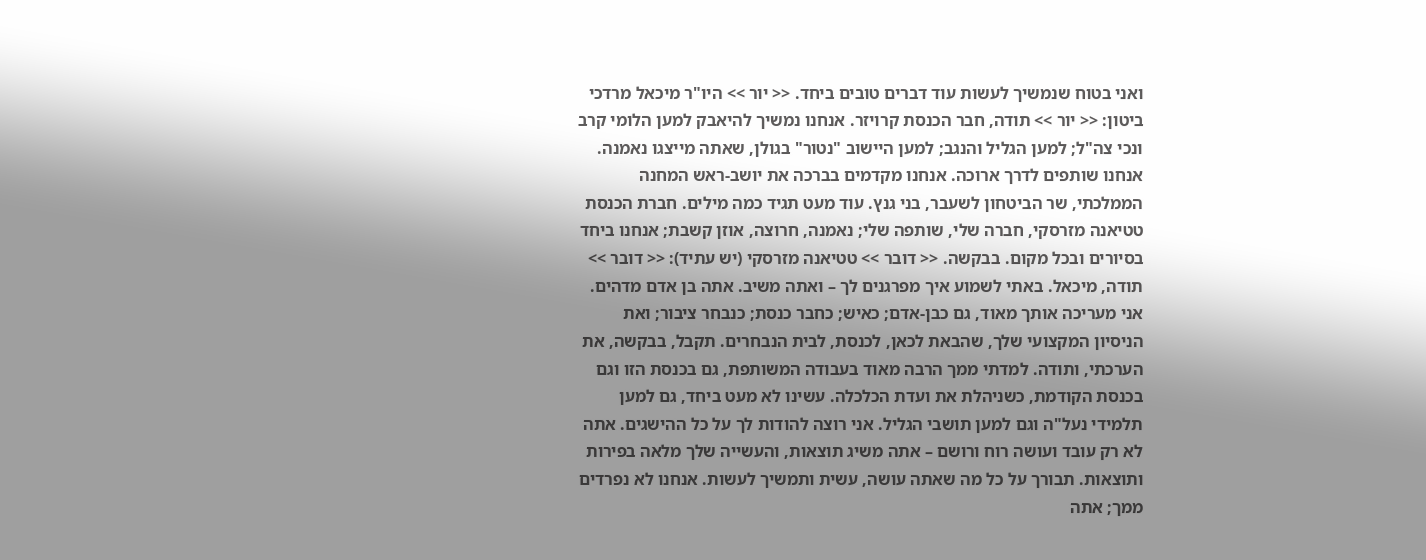ואני בטוח שנמשיך לעשות עוד דברים טובים ביחד. << יור >> היו"ר מיכאל מרדכי ביטון: << יור >> תודה, חבר הכנסת קרויזר. אנחנו נמשיך להיאבק למען הלומי קרב ונכי צה"ל; למען הגליל והנגב; למען היישוב "נטור" בגולן, שאתה מייצגו נאמנה. אנחנו שותפים לדרך ארוכה. אנחנו מקדמים בברכה את יושב-ראש המחנה הממלכתי, שר הביטחון לשעבר, בני גנץ. עוד מעט תגיד כמה מילים. חברת הכנסת טטיאנה מזרסקי, חברה שלי, שותפה שלי; נאמנה, חרוצה, אוזן קשבת; אנחנו ביחד בסיורים ובכל מקום. בבקשה. << דובר >> טטיאנה מזרסקי (יש עתיד): << דובר >> תודה, מיכאל. באתי לשמוע איך מפרגנים לך – ואתה משיב. אתה בן אדם מדהים. אני מעריכה אותך מאוד, גם כבן-אדם; כאיש; כחבר כנסת; כנבחר ציבור; ואת הניסיון המקצועי שלך, שהבאת לכאן, לכנסת, לבית הנבחרים. תקבל, בבקשה, את הערכתי, ותודה. למדתי ממך הרבה מאוד בעבודה המשותפת, גם בכנסת הזו וגם בכנסת הקודמת, כשניהלת את ועדת הכלכלה. עשינו לא מעט ביחד, גם למען תלמידי נעל"ה וגם למען תושבי הגליל. אני רוצה להודות לך על כל ההישגים. אתה לא רק עובד ועושה רוח ורושם – אתה משיג תוצאות, והעשייה שלך מלאה בפירות ותוצאות. תבורך על כל מה שאתה עושה, עשית ותמשיך לעשות. אנחנו לא נפרדים ממך; אתה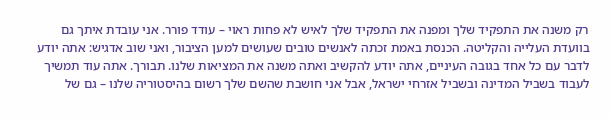רק משנה את התפקיד שלך ומפנה את התפקיד שלך לאיש לא פחות ראוי – עודד פורר. אני עובדת איתך גם בוועדת העלייה והקליטה. הכנסת באמת זכתה לאנשים טובים שעושים למען הציבור, ואני שוב אדגיש: אתה יודע לדבר עם כל אחד בגובה העיניים, אתה יודע להקשיב ואתה משנה את המציאות שלנו. תבורך. אתה עוד תמשיך לעבוד בשביל המדינה ובשביל אזרחי ישראל, אבל אני חושבת שהשם שלך רשום בהיסטוריה שלנו – גם של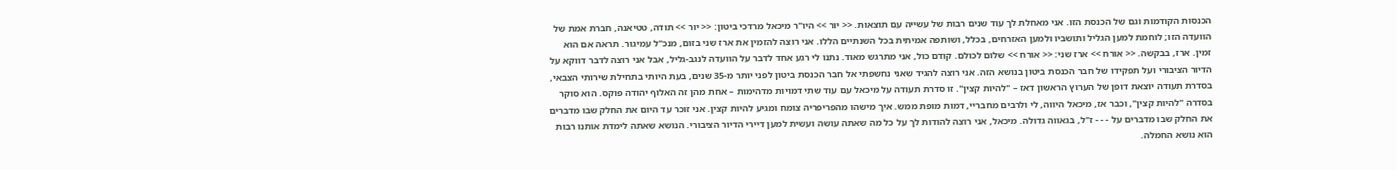הכנסות הקודמות וגם של הכנסת הזו. אני מאחלת לך עוד שנים רבות של עשייה עם תוצאות. << יור >> היו"ר מיכאל מרדכי ביטון: << יור >> תודה, טטיאנה, חברת אמת של הוועדה הזו; לוחמת למען הגליל ותושביו ולמען האזרחים, בכלל, ושותפה אמיתית בכל השנתיים הללו. אני רוצה להזמין את ארז שני בזום, מנכ"ל עמיגור. תראה אם הוא זמין. ארז, בבקשה. << אורח >> ארז שני: << אורח >> שלום לכולם. קודם כול, אני מתרגש מאוד. נתנו לי רגע אחד לדבר על הוועדה לנגב-גליל, אבל אני רוצה לדבר דווקא על הדיור הציבורי ועל תפקידו של חבר הכנסת ביטון בנושא הזה. אני רוצה להגיד שאני נחשפתי אל חבר הכנסת ביטון לפני יותר מ-35 שנים, בעת היותי בתחילת שירותי הצבאי, בסדרת תעודה יוצאת דופן של הערוץ הראשון דאז – "להיות קצין". זו סדרת תעודה על מיכאל עם עוד שתי דמויות מדהימות – אחת מהן זה האלוף יהודה פוקס. הוא סוקר בסדרה "להיות קצין", וכבר אז, מיכאל היווה, לי ולרבים מחבריי, דמות מופת ממש. איך מישהו מהפריפריה צומח ומגיע להיות קצין. אני זוכר עד היום את החלק שבו מדברים את החלק שבו מדברים על - - - ז"ל, בגאווה גדולה. מיכאל, אני רוצה להודות לך על כל מה שאתה עושה ועשית למען דיירי הדיור הציבורי. הנושא שאתה לימדת אותנו רבות הוא נושא החמלה.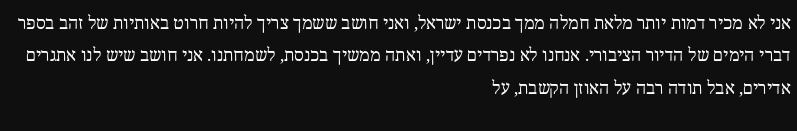אני לא מכיר דמות יותר מלאת חמלה ממך בכנסת ישראל, ואני חושב ששמך צריך להיות חרוט באותיות של זהב בספר דברי הימים של הדיור הציבורי. אנחנו לא נפרדים עדיין, ואתה ממשיך בכנסת, לשמחתנו. אני חושב שיש לנו אתגרים אדירים, אבל תודה רבה על האוזן הקשבת, על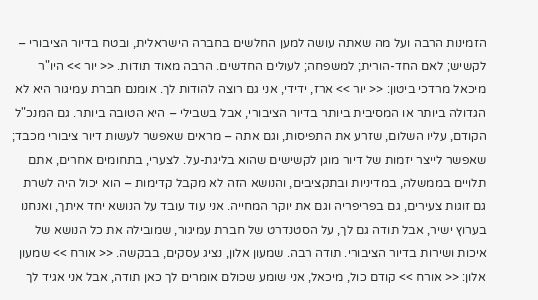הזמינות הרבה ועל מה שאתה עושה למען החלשים בחברה הישראלית, ובטח בדיור הציבורי – לקשיש; לאם החד-הורית; למשפחה; לעולים החדשים. הרבה מאוד תודות. << יור >> היו"ר מיכאל מרדכי ביטון: << יור >> ארז, ידידי, אני גם רוצה להודות לך. אומנם חברת עמיגור היא לא הגדולה ביותר או המסיבית ביותר בדיור הציבורי, אבל בשבילי – היא הטובה ביותר. גם המנכ"ל הקודם, עליו השלום, שזרע את התפיסות, וגם אתה – מראים שאפשר לעשות דיור ציבורי מכבד; שאפשר לייצר יזמות של דיור מוגן לקשישים שהוא בליגת-על. לצערי, בתחומים אחרים, אתם תלויים בממשלה, במדיניות ובתקציבים, והנושא הזה לא מקבל קדימות – הוא יכול היה לשרת גם זוגות צעירים, גם בפריפריה וגם את יוקר המחייה. אני עוד עובד על הנושא יחד איתך, ואנחנו בערוץ ישיר, אבל תודה גם לך, על הסטנדרט של חברת עמיגור, שמובילה את כל הנושא של איכות ושירות בדיור הציבורי. תודה רבה. שמעון אלון, נציג עסקים, בבקשה. << אורח >> שמעון אלון: << אורח >> קודם כול, מיכאל, אני שומע שכולם אומרים לך כאן תודה, אבל אני אגיד לך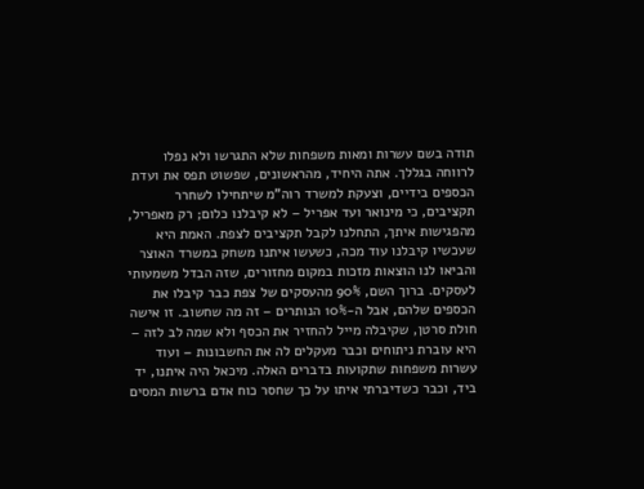תודה בשם עשרות ומאות משפחות שלא התגרשו ולא נפלו לרווחה בגללך. אתה היחיד, מהראשונים, שפשוט תפס את ועדת הכספים בידיים, וצעקת למשרד רוה"מ שיתחילו לשחרר תקציבים, כי מינואר ועד אפריל – לא קיבלנו כלום; רק מאפריל, מהפגישות איתך, התחלנו לקבל תקציבים לצפת. האמת היא שעכשיו קיבלנו עוד מכה, כשעשו איתנו משחק במשרד האוצר והביאו לנו הוצאות מזכות במקום מחזורים, שזה הבדל משמעותי לעסקים. ברוך השם, 90% מהעסקים של צפת כבר קיבלו את הכספים שלהם, אבל ה-10% הנותרים – זה מה שחשוב. זו אישה חולת סרטן, שקיבלה מייל להחזיר את הכסף ולא שמה לב לזה – היא עוברת ניתוחים וכבר מעקלים לה את החשבונות – ועוד עשרות משפחות שתקועות בדברים האלה. מיכאל היה איתנו, יד ביד, וכבר כשדיברתי איתו על כך שחסר כוח אדם ברשות המסים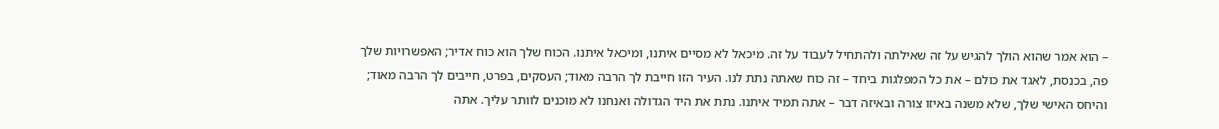– הוא אמר שהוא הולך להגיש על זה שאילתה ולהתחיל לעבוד על זה. מיכאל לא מסיים איתנו, ומיכאל איתנו. הכוח שלך הוא כוח אדיר; האפשרויות שלך פה, בכנסת, לאגד את כולם – את כל המפלגות ביחד – זה כוח שאתה נתת לנו. העיר הזו חייבת לך הרבה מאוד; העסקים, בפרט, חייבים לך הרבה מאוד; והיחס האישי שלך, שלא משנה באיזו צורה ובאיזה דבר – אתה תמיד איתנו. נתת את היד הגדולה ואנחנו לא מוכנים לוותר עליך. אתה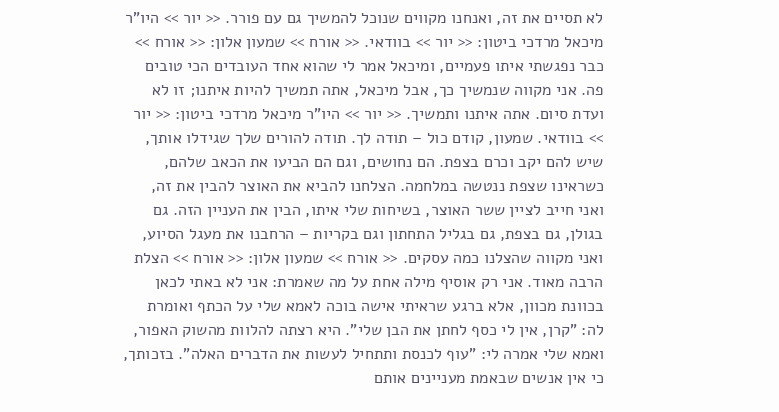לא תסיים את זה, ואנחנו מקווים שנוכל להמשיך גם עם פורר. << יור >> היו"ר מיכאל מרדכי ביטון: << יור >> בוודאי. << אורח >> שמעון אלון: << אורח >> כבר נפגשתי איתו פעמיים, ומיכאל אמר לי שהוא אחד העובדים הכי טובים פה. אני מקווה שנמשיך כך, אבל מיכאל, אתה תמשיך להיות איתנו; זו לא ועדת סיום. אתה איתנו ותמשיך. << יור >> היו"ר מיכאל מרדכי ביטון: << יור >> בוודאי. שמעון, קודם כול – תודה לך. תודה להורים שלך שגידלו אותך, שיש להם יקב וכרם בצפת. הם נחושים, וגם הם הביעו את הכאב שלהם, כשראינו שצפת ננטשה במלחמה. הצלחנו להביא את האוצר להבין את זה, ואני חייב לציין ששר האוצר, בשיחות שלי איתו, הבין את העניין הזה. גם בגולן, גם בצפת, גם בגליל התחתון וגם בקריות – הרחבנו את מעגל הסיוע, ואני מקווה שהצלנו כמה עסקים. << אורח >> שמעון אלון: << אורח >> הצלת הרבה מאוד. אני רק אוסיף מילה אחת על מה שאמרת: אני לא באתי לכאן בכוונת מכוון, אלא ברגע שראיתי אישה בוכה לאמא שלי על הכתף ואומרת לה: "קרן, אין לי כסף לחתן את הבן שלי". היא רצתה להלוות מהשוק האפור, ואמא שלי אמרה לי: "עוף לכנסת ותתחיל לעשות את הדברים האלה". בזכותך, כי אין אנשים שבאמת מעניינים אותם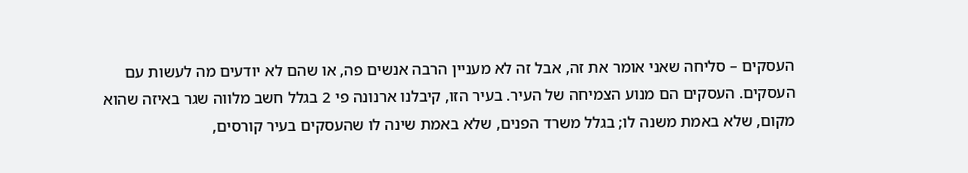העסקים – סליחה שאני אומר את זה, אבל זה לא מעניין הרבה אנשים פה, או שהם לא יודעים מה לעשות עם העסקים. העסקים הם מנוע הצמיחה של העיר. בעיר הזו, קיבלנו ארנונה פי 2 בגלל חשב מלווה שגר באיזה שהוא מקום, שלא באמת משנה לו; בגלל משרד הפנים, שלא באמת שינה לו שהעסקים בעיר קורסים,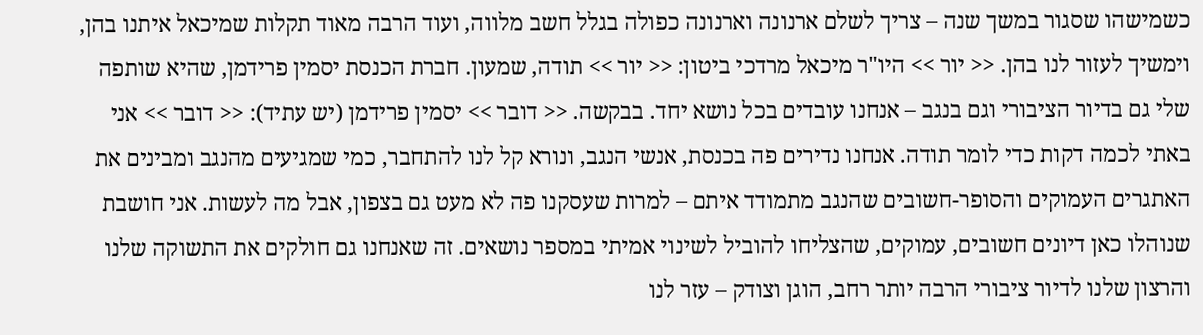כשמישהו שסגור במשך שנה – צריך לשלם ארנונה וארנונה כפולה בגלל חשב מלווה, ועוד הרבה מאוד תקלות שמיכאל איתנו בהן, וימשיך לעזור לנו בהן. << יור >> היו"ר מיכאל מרדכי ביטון: << יור >> תודה, שמעון. חברת הכנסת יסמין פרידמן, שהיא שותפה שלי גם בדיור הציבורי וגם בנגב – אנחנו עובדים בכל נושא יחד. בבקשה. << דובר >> יסמין פרידמן (יש עתיד): << דובר >> אני באתי לכמה דקות כדי לומר תודה. אנחנו נדירים פה בכנסת, אנשי הנגב, ונורא קל לנו להתחבר, כמי שמגיעים מהנגב ומבינים את האתגרים העמוקים והסופר-חשובים שהנגב מתמודד איתם – למרות שעסקנו פה לא מעט גם בצפון, אבל מה לעשות. אני חושבת שנוהלו כאן דיונים חשובים, עמוקים, שהצליחו להוביל לשינוי אמיתי במספר נושאים. זה שאנחנו גם חולקים את התשוקה שלנו והרצון שלנו לדיור ציבורי הרבה יותר רחב, הוגן וצודק – עזר לנו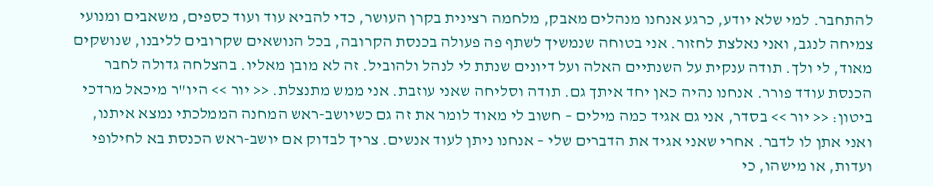להתחבר. למי שלא יודע, כרגע אנחנו מנהלים מאבק, מלחמה רצינית בקרן העושר, כדי להביא עוד ועוד כספים, משאבים ומנועי צמיחה לנגב, ואני נאלצת לחזור. אני בטוחה שנמשיך לשתף פה פעולה בכנסת הקרובה, בכל הנושאים שקרובים לליבנו, שנושקים מאוד, לי ולך. תודה ענקית על השנתיים האלה ועל דיונים שנתת לי לנהל ולהוביל. זה לא מובן מאליו. בהצלחה גדולה לחבר הכנסת עודד פורר. אנחנו נהיה כאן יחד איתך גם. תודה וסליחה שאני עוזבת. אני ממש מתנצלת. << יור >> היו"ר מיכאל מרדכי ביטון: << יור >> בסדר, אני גם אגיד כמה מילים – חשוב לי מאוד לומר את זה גם כשיושב-ראש המחנה הממלכתי נמצא איתנו, ואני אתן לו לדבר. אחרי שאני אגיד את הדברים שלי – אנחנו ניתן לעוד אנשים. צריך לבדוק אם יושב-ראש הכנסת בא לחילופי ועדות, או מישהו, כי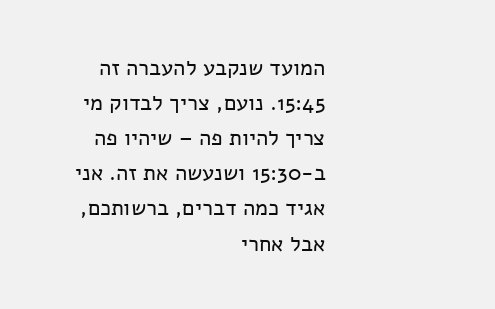המועד שנקבע להעברה זה 15:45. נועם, צריך לבדוק מי צריך להיות פה – שיהיו פה ב-15:30 ושנעשה את זה. אני אגיד כמה דברים, ברשותכם, אבל אחרי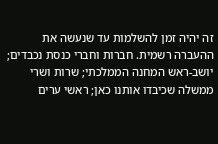זה יהיה זמן להשלמות עד שנעשה את ההעברה רשמית. חברות וחברי כנסת נכבדים; יושב-ראש המחנה הממלכתי; שרות ושרי ממשלה שכיבדו אותנו כאן; ראשי ערים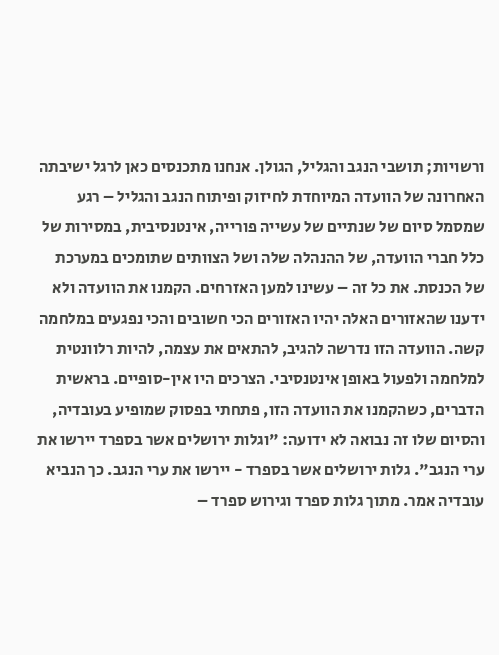ורשויות; תושבי הנגב והגליל, הגולן. אנחנו מתכנסים כאן לרגל ישיבתה האחרונה של הוועדה המיוחדת לחיזוק ופיתוח הנגב והגליל – רגע שמסמל סיום של שנתיים של עשייה פורייה, אינטנסיבית, במסירות של כלל חברי הוועדה, של ההנהלה שלה ושל הצוותים שתומכים במערכת של הכנסת. את כל זה – עשינו למען האזרחים. הקמנו את הוועדה ולא ידענו שהאזורים האלה יהיו האזורים הכי חשובים והכי נפגעים במלחמה קשה. הוועדה הזו נדרשה להגיב, להתאים את עצמה, להיות רלוונטית למלחמה ולפעול באופן אינטנסיבי. הצרכים היו אין-סופיים. בראשית הדברים, כשהקמנו את הוועדה הזו, פתחתי בפסוק שמופיע בעובדיה, והסיום שלו זה נבואה לא ידועה: "וגלות ירושלים אשר בספרד יירשו את ערי הנגב". גלות ירושלים אשר בספרד - יירשו את ערי הנגב. כך הנביא עובדיה אמר. מתוך גלות ספרד וגירוש ספרד –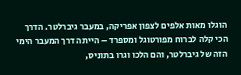הוגלו מאות אלפים לצפון אפריקה, במעבר גיברלטר. הדרך הכי קלה לברוח מפורטוגל ומספרד – הייתה דרך המעבר הימי הזה של גיברלטר, והם הלכו וגרו בתוניס,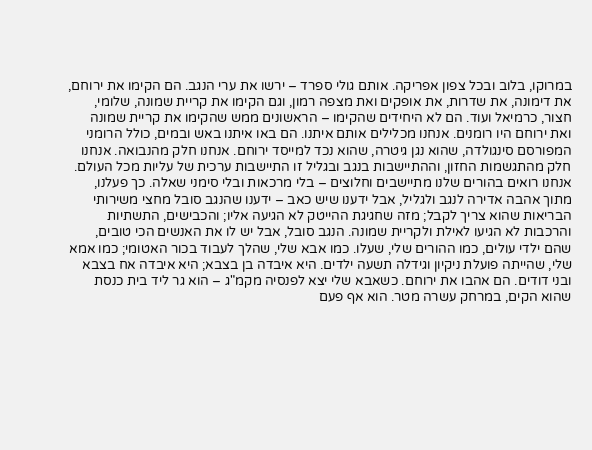במרוקו, בלוב ובכל צפון אפריקה. אותם גולי ספרד – ירשו את ערי הנגב. הם הקימו את ירוחם, את דימונה, את שדרות, את אופקים ואת מצפה רמון, וגם הקימו את קריית שמונה, שלומי, חצור, כרמיאל ועוד. הם לא היחידים שהקימו – הראשונים ממש שהקימו את קריית שמונה ואת ירוחם היו רומנים. אנחנו מכלילים אותם איתנו. הם באו איתנו באש ובמים, כולל הרומני המפורסם סינגולדה, שהוא נגן גיטרה, שהוא נכד למייסד ירוחם. אנחנו חלק מהנבואה. אנחנו חלק מהתגשמות החזון, וההתיישבות בנגב ובגליל זו התיישבות ערכית של עליות מכל העולם. אנחנו רואים בהורים שלנו מתיישבים וחלוצים – בלי מרכאות ובלי סימני שאלה. כך פעלנו, מתוך אהבה אדירה לנגב ולגליל, אבל ידענו שיש כאב – ידענו שהנגב סובל מחצי משירותי הבריאות שהוא צריך לקבל; מזה שחגיגת ההייטק לא הגיעה אליו; והכבישים, התשתיות והרכבות לא הגיעו לאילת ולקריית שמונה. הנגב סובל, אבל יש לו את האנשים הכי טובים, שהם ילדי עולים, כמו ההורים שלי, שעלו. כמו אבא שלי, שהלך לעבוד בכור האטומי; כמו אמא שלי, שהייתה פועלת ניקיון וגידלה תשעה ילדים. היא איבדה בן בצבא; היא איבדה אח בצבא ובני דודים. הם אהבו את ירוחם. כשאבא שלי יצא לפנסיה מקמ"ג – הוא גר ליד בית כנסת שהוא הקים, במרחק עשרה מטר. הוא אף פעם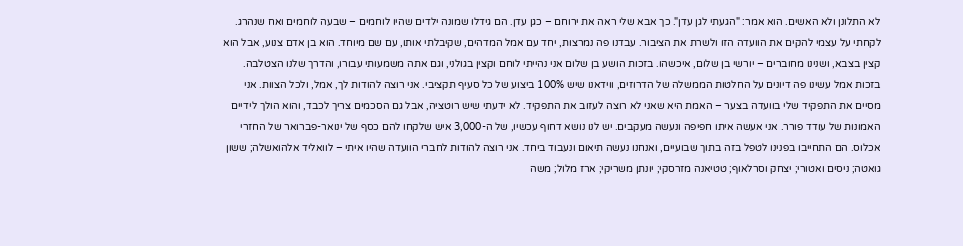לא התלונן ולא האשים. הוא אמר: "הגעתי לגן עדן". כך אבא שלי ראה את ירוחם – כגן עדן. הם גידלו שמונה ילדים שהיו לוחמים – שבעה לוחמים ואח שנהרג. לקחתי על עצמי להקים את הוועדה הזו ולשרת את הציבור. עבדנו פה נמרצות, יחד עם אמל המדהים, שקיבלתי אותו, עם שם מיוחד. הוא בן אדם צנוע, אבל הוא קצין בצבא, ושנינו מחוברים – יורשי בן שלום, איכשהו. בזכות הושע בן שלום אני נהייתי לוחם וקצין בגולני, וגם אתה משמעותי עבורו, והדרך שלנו הצטלבה. בזכות אמל עשינו פה דיונים על החלטות הממשלה של הדרוזים, ווידאנו שיש 100% ביצוע של כל סעיף תקציבי. אני רוצה להודות לך, אמל, ולכל הצוות. אני מסיים את התפקיד שלי בוועדה בצער – האמת היא שאני לא רוצה לעזוב את התפקיד. לא ידעתי שיש רוטציה, אבל גם הסכמים צריך לכבד, והוא הולך לידיים האמונות של עודד פורר. אני אעשה איתו חפיפה ונעשה מעקבים. יש לנו נושא דחוף עכשיו, של ה-3,000 איש שלקחו להם כסף של ינואר-פברואר של החזרי אכלוס. הם התחייבו בפנינו לטפל בזה בתוך שבועיים, ואנחנו נעשה תיאום ונעבוד ביחד. אני רוצה להודות לחברי הוועדה שהיו איתי – לוואליד אלהואשלה; ששון גואטה; ניסים ואטורי; יצחק וסרלאוף; טטיאנה מזרסקי; יונתן משריקי; ארז מלול; משה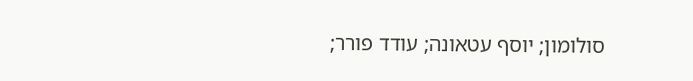סולומון; יוסף עטאונה; עודד פורר;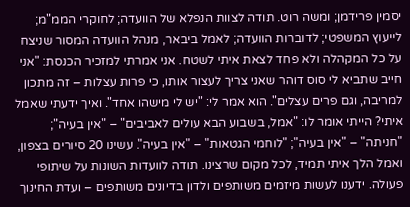יסמין פרידמן; ומשה רוט. תודה לצוות הנפלא של הוועדה; לחוקרי הממ"מ; לייעוץ המשפטי; לדוברות הוועדה; לאמל ביבאר, מנהל הוועדה המסור שניצח על כל המקהלה ולא פחד לצאת איתי לשטח. אני אמרתי למזכיר הכנסת: "אני חייב שתביא לי סוס דוהר שאני צריך לעצור אותו, כי פרות עצלות – זה מתכון למריבה, וגם פרים עצלים". הוא אמר לי: "יש לי מישהו אחד". ואיך ידעתי שאמל איתי? הייתי אומר לו: "אמל, בשבוע הבא עולים לאביבים" – "אין בעיה"; "חניתה" – "אין בעיה"; "לוחמי הגטאות" – "אין בעיה". עשינו 20 סיורים בצפון, ואמל הלך איתי תמיד, לכל מקום שרצינו. תודה לוועדות השונות על שיתופי פעולה. ידענו לעשות מיזמים משותפים ולדון בדיונים משותפים – ועדת החינוך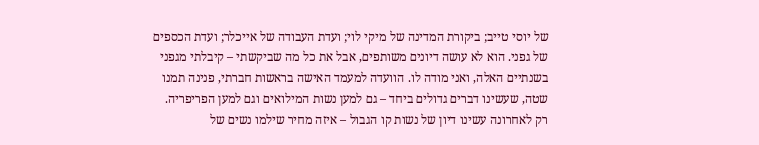של יוסי טייב; ביקורת המדינה של מיקי לוי; ועדת העבודה של אייכלר; ועדת הכספים של גפני. הוא לא עושה דיונים משותפים, אבל את כל מה שביקשתי – קיבלתי מגפני בשנתיים האלה, ואני מודה לו. הוועדה למעמד האישה בראשות חברתי, פנינה תמנו שטה, שעשינו דברים גדולים ביחד – גם למען נשות המילואים וגם למען הפריפריה. רק לאחרונה עשינו דיון של נשות קו הגבול – איזה מחיר שילמו נשים של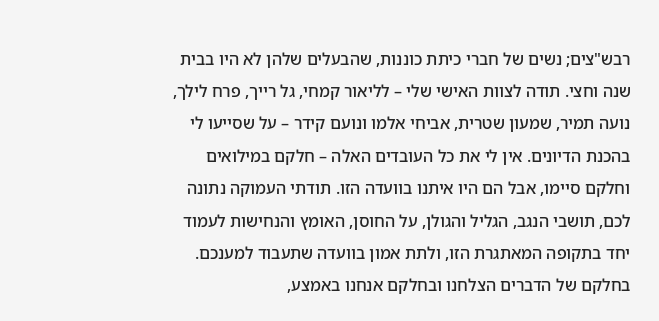רבש"צים; נשים של חברי כיתת כוננות, שהבעלים שלהן לא היו בבית שנה וחצי. תודה לצוות האישי שלי – לליאור קמחי, גל רייך, פרח לילך, נועה תמיר, שמעון שטרית, אביחי אלמו ונועם קידר – על שסייעו לי בהכנת הדיונים. אין לי את כל העובדים האלה – חלקם במילואים וחלקם סיימו, אבל הם היו איתנו בוועדה הזו. תודתי העמוקה נתונה לכם, תושבי הנגב, הגליל והגולן, על החוסן, האומץ והנחישות לעמוד יחד בתקופה המאתגרת הזו, ולתת אמון בוועדה שתעבוד למענכם. בחלקם של הדברים הצלחנו ובחלקם אנחנו באמצע,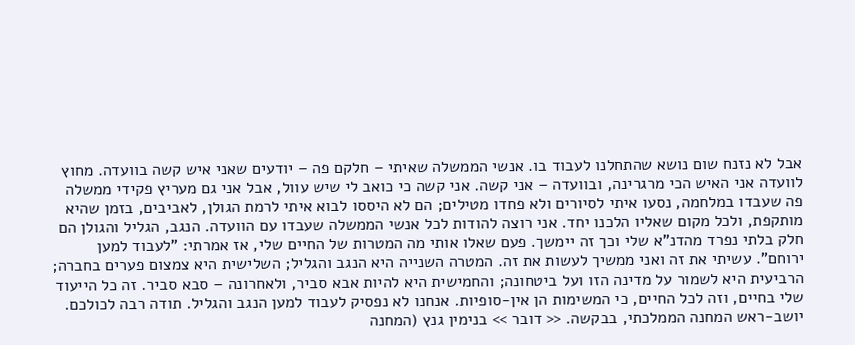אבל לא נזנח שום נושא שהתחלנו לעבוד בו. אנשי הממשלה שאיתי – חלקם פה – יודעים שאני איש קשה בוועדה. מחוץ לוועדה אני האיש הכי מרגרינה, ובוועדה – אני קשה. אני קשה כי כואב לי שיש עוול, אבל אני גם מעריץ פקידי ממשלה פה שעבדו במלחמה, נסעו איתי לסיורים ולא פחדו מטילים; הם לא היססו לבוא איתי לרמת הגולן, לאביבים, בזמן שהיא מותקפת, ולכל מקום שאליו הלכנו יחד. אני רוצה להודות לכל אנשי הממשלה שעבדו עם הוועדה. הנגב, הגליל והגולן הם חלק בלתי נפרד מהדנ"א שלי וכך זה יימשך. פעם שאלו אותי מה המטרות של החיים שלי, אז אמרתי: "לעבוד למען ירוחם". עשיתי את זה ואני ממשיך לעשות את זה. המטרה השנייה היא הנגב והגליל; השלישית היא צמצום פערים בחברה; הרביעית היא לשמור על מדינה הזו ועל ביטחונה; והחמישית היא להיות אבא סביר, ולאחרונה – סבא סביר. זה כל הייעוד שלי בחיים, וזה לכל החיים, כי המשימות הן אין-סופיות. אנחנו לא נפסיק לעבוד למען הנגב והגליל. תודה רבה לכולכם. יושב-ראש המחנה הממלכתי, בבקשה. << דובר >> בנימין גנץ (המחנה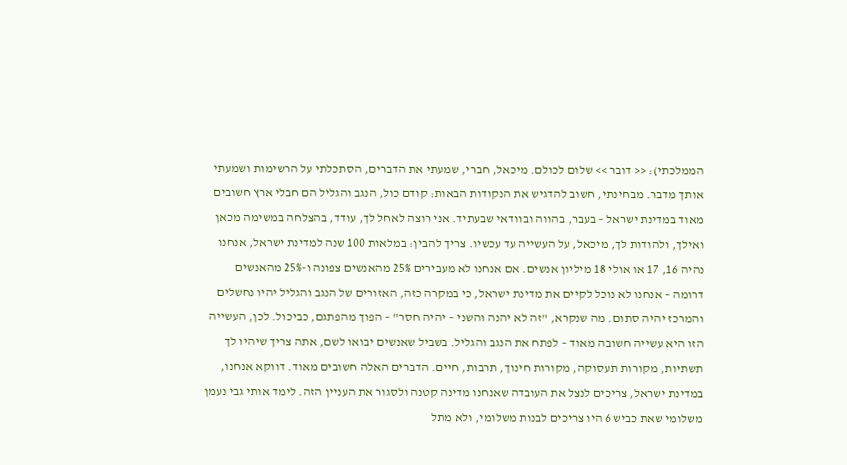הממלכתי): << דובר >> שלום לכולם. מיכאל, חברי, שמעתי את הדברים, הסתכלתי על הרשימות ושמעתי אותך מדבר. מבחינתי, חשוב להדגיש את הנקודות הבאות: קודם כול, הנגב והגליל הם חבלי ארץ חשובים מאוד במדינת ישראל – בעבר, בהווה ובוודאי שבעתיד. אני רוצה לאחל לך, עודד, בהצלחה במשימה מכאן ואילך, ולהודות לך, מיכאל, על העשייה עד עכשיו. צריך להבין: במלאות 100 שנה למדינת ישראל, אנחנו נהיה 16, 17 או אולי 18 מיליון אנשים. אם אנחנו לא מעבירים 25% מהאנשים צפונה ו-25% מהאנשים דרומה – אנחנו לא נוכל לקיים את מדינת ישראל, כי במקרה כזה, האזורים של הנגב והגליל יהיו נחשלים והמרכז יהיה סתום. מה שנקרא, "זה לא יהנה והשני – יהיה חסר" – הפוך מהפתגם, כביכול. לכן, העשייה הזו היא עשייה חשובה מאוד – לפתח את הנגב והגליל. בשביל שאנשים יבואו לשם, אתה צריך שיהיו לך תשתיות, מקורות תעסוקה, מקורות חינוך, תרבות, חיים. הדברים האלה חשובים מאוד. דווקא אנחנו, במדינת ישראל, צריכים לנצל את העובדה שאנחנו מדינה קטנה ולסגור את העניין הזה. לימד אותי גבי נעמן משלומי שאת כביש 6 היו צריכים לבנות משלומי, ולא מתל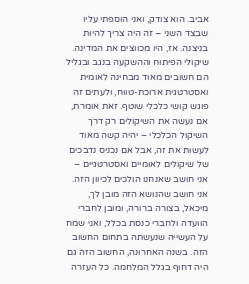אביב. הוא צודק, ואני הוספתי עליו שבצד השני – זה היה צריך להיות בניצנה. אז, היו מכווצים את המדינה. שיקולי הפיתוח וההשקעה בנגב ובגליל הם חשובים מאוד מבחינה לאומית ואסטרטגית ארוכת-טווח, ולעתים זה פוגש קושי כלכלי שוטף. זאת אומרת, אם נעשה את השיקולים רק דרך השיקול הכלכלי – יהיה קשה מאוד לעשות את זה, אבל אם נכניס נדבכים של שיקולים לאומיים ואסטרטגיים – אני חושב שאנחנו הולכים לכיוון הזה. אני חושב שהנושא הזה מובן לך, מיכאל, בצורה ברורה, ומובן לחברי הוועדה ולחברי כנסת בכלל, ואני שמח על העשייה שנעשתה בתחום החשוב הזה. בשנה האחרונה, החשוב הזה גם היה דחוף בגלל המלחמה. כל העזרה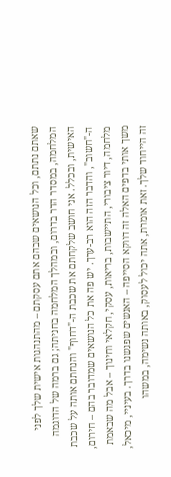שאתם נתתם, וכל הנושאים שבהם אתם עסקתם – מהתנהגות אישית שלך לפני המלחמה, במסדר הדר בדרום, ובמהלך המלחמה בחניתה; גם ברמה של הדוגמה האישית, ובכלל. אני חושב שלקחתם את שכבת ה-"דחוף" והנחתם אותה על שכבת ה-"חשוב", והדבר הזה הוא רב-ערך. יש פה את כל הנושאים שמדובר בהם – חירום, מלחמה, דיור ציבורי, התיישבות, בריאות, עסקי, חקלאי וחינוך – אבל מה שבאמת משך אותי בדפים האלה זה דווקא הסייפה – האנשים שפגשנו בדרך. בעיניי, מיכאל, זה הייחוד שלך. זאת אומרת, אתה יכול לעסוק, באותה נשימה, במשהו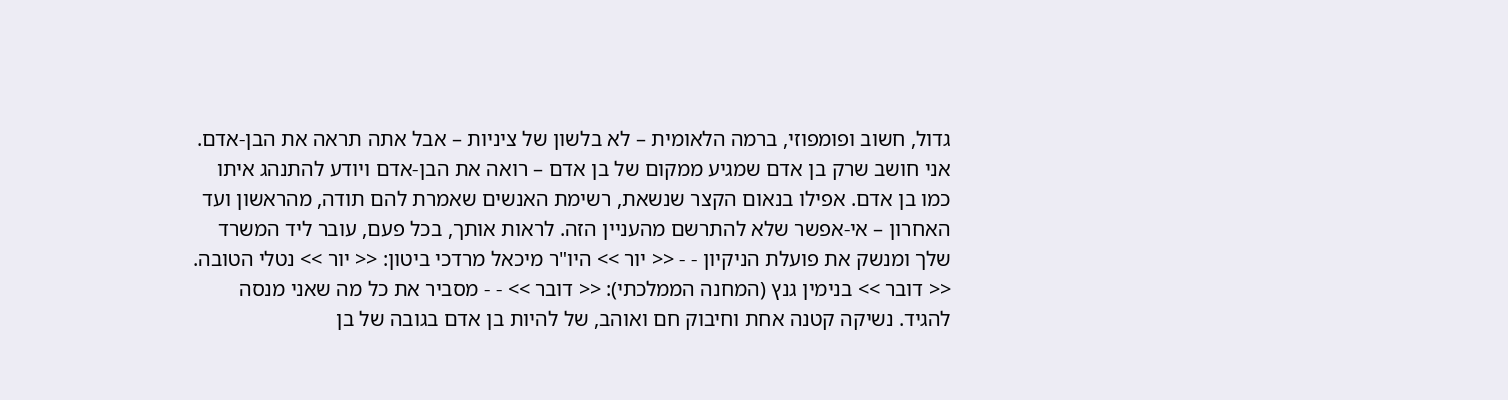גדול, חשוב ופומפוזי, ברמה הלאומית – לא בלשון של ציניות – אבל אתה תראה את הבן-אדם. אני חושב שרק בן אדם שמגיע ממקום של בן אדם – רואה את הבן-אדם ויודע להתנהג איתו כמו בן אדם. אפילו בנאום הקצר שנשאת, רשימת האנשים שאמרת להם תודה, מהראשון ועד האחרון – אי-אפשר שלא להתרשם מהעניין הזה. לראות אותך, בכל פעם, עובר ליד המשרד שלך ומנשק את פועלת הניקיון - - << יור >> היו"ר מיכאל מרדכי ביטון: << יור >> נטלי הטובה. << דובר >> בנימין גנץ (המחנה הממלכתי): << דובר >> - - מסביר את כל מה שאני מנסה להגיד. נשיקה קטנה אחת וחיבוק חם ואוהב, של להיות בן אדם בגובה של בן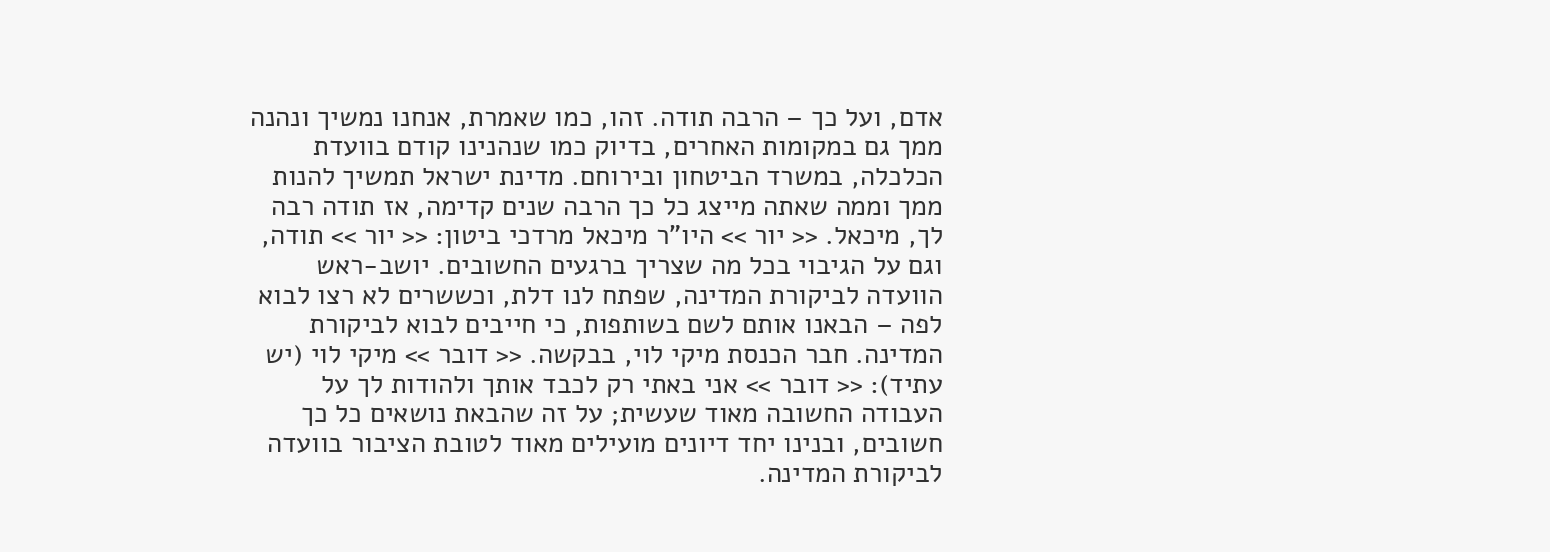אדם, ועל כך – הרבה תודה. זהו, כמו שאמרת, אנחנו נמשיך ונהנה ממך גם במקומות האחרים, בדיוק כמו שנהנינו קודם בוועדת הכלכלה, במשרד הביטחון ובירוחם. מדינת ישראל תמשיך להנות ממך וממה שאתה מייצג כל כך הרבה שנים קדימה, אז תודה רבה לך, מיכאל. << יור >> היו"ר מיכאל מרדכי ביטון: << יור >> תודה, וגם על הגיבוי בכל מה שצריך ברגעים החשובים. יושב-ראש הוועדה לביקורת המדינה, שפתח לנו דלת, וכששרים לא רצו לבוא לפה – הבאנו אותם לשם בשותפות, כי חייבים לבוא לביקורת המדינה. חבר הכנסת מיקי לוי, בבקשה. << דובר >> מיקי לוי (יש עתיד): << דובר >> אני באתי רק לכבד אותך ולהודות לך על העבודה החשובה מאוד שעשית; על זה שהבאת נושאים כל כך חשובים, ובנינו יחד דיונים מועילים מאוד לטובת הציבור בוועדה לביקורת המדינה.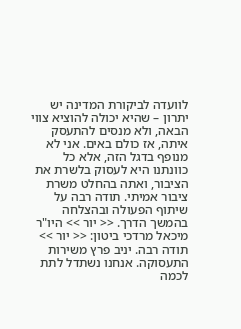לוועדה לביקורת המדינה יש יתרון – שהיא יכולה להוציא צווי הבאה, ולא מנסים להתעסק איתה, אז כולם באים. אני לא מנופף בדגל הזה, אלא כל כוונתנו היא לעסוק בלשרת את הציבור, ואתה בהחלט משרת ציבור אמיתי. תודה רבה על שיתוף הפעולה ובהצלחה בהמשך הדרך. << יור >> היו"ר מיכאל מרדכי ביטון: << יור >> תודה רבה. יניב פרץ משירות התעסוקה. אנחנו נשתדל לתת לכמה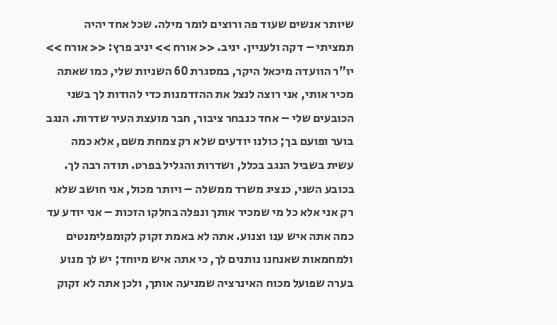שיותר אנשים שעוד פה ורוצים לומר מילה. שכל אחד יהיה תמציתי – דקה ולעניין. יניב. << אורח >> יניב פרץ: << אורח >> יו"ר הוועדה מיכאל היקר, במסגרת 60 השניות שלי, כמו שאתה מכיר אותי, אני רוצה לנצל את ההזדמנות כדי להודות לך בשני הכובעים שלי – אחד כנבחר ציבור, חבר מועצת העיר שדרות. הנגב בוער ופועם בך; כולנו יודעים שלא רק צמחת משם, אלא כמה עשית בשביל הנגב בכלל, ושדרות והגליל בפרט. תודה רבה לך. בכובע השני, כנציג משרד ממשלה – ויותר מכול, אני חושב שלא רק אני אלא כל מי שמכיר אותך ונפלה בחלקו הזכות – אני יודע עד כמה אתה איש ענו וצנוע. אתה לא באמת זקוק לקומפלימנטים ולמחמאות שאנחנו נותנים לך, כי אתה איש מיוחד; יש לך מנוע בערה שפועל מכוח האינרציה שמניעה אותך, ולכן אתה לא זקוק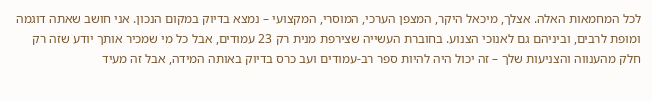לכל המחמאות האלה. אצלך, מיכאל היקר, המצפן הערכי, המוסרי, המקצועי – נמצא בדיוק במקום הנכון. אני חושב שאתה דוגמה ומופת לרבים, וביניהם גם לאנוכי הצנוע. בחוברת העשייה שצירפת מנית רק 23 עמודים, אבל כל מי שמכיר אותך יודע שזה רק חלק מהענווה והצניעות שלך – זה יכול היה להיות ספר רב-עמודים ועב כרס בדיוק באותה המידה, אבל זה מעיד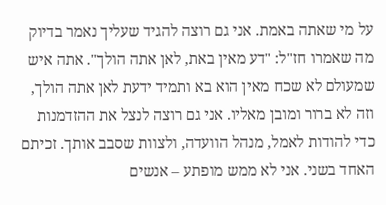על מי שאתה באמת. אני גם רוצה להגיד שעליך נאמר בדיוק מה שאמרו חז"ל: "דע מאין באת, לאן אתה הולך". אתה איש שמעולם לא שכח מאין הוא בא ותמיד ידעת לאן אתה הולך, וזה לא ברור ומובן מאליו. אני גם רוצה לנצל את ההזדמנות כדי להודות לאמל, מנהל הוועדה, ולצוות שסבב אותך. זכיתם האחד בשני. אני לא ממש מופתע – אנשים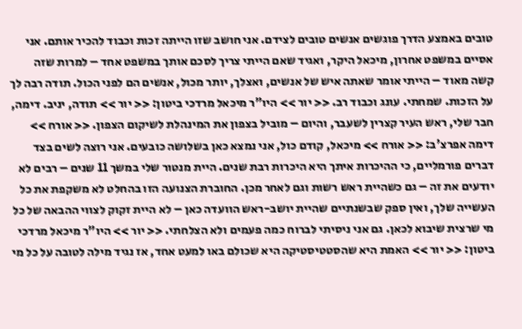טובים באמצע הדרך פוגשים אנשים טובים לצידם. אני חושב שזו הייתה זכות וכבוד להכיר אותם. אני אסיים במשפט אחרון, מיכאל היקר, ואגיד שאם הייתי צריך לסכם אותך במשפט אחד – למרות שזה קשה מאוד – הייתי אומר שאתה איש של אנשים, ואצלך, יותר מכול, אנשים הם לפני הכול. תודה רבה לך על הזכות. שמחתי. עונג וכבוד רב. << יור >> היו"ר מיכאל מרדכי ביטון: << יור >> תודה, יניב. דימה, חבר שלי, ראש העיר קצרין לשעבר, והיום – מוביל בצפון את המינהלת לשיקום הצפון. << אורח >> דימה אפרצ'ב: << אורח >> מיכאל, קודם כול, אני נמצא כאן בשלושה כובעים. אני רוצה לשים בצד דברים פורמליים, כי ההיכרות איתך היא היכרות רבת שנים. היית מנטור שלי במשך 11 שנים – רבים לא יודעים את זה – גם כשהיית ראש רשות וגם לאחר מכן. החוברת הצנועה הזו בהחלט לא משקפת את כל העשייה שלך, ואין ספק שבשנתיים שהיית יושב-ראש הוועדה כאן – לא היית זקוק לצווי ההבאה של כל מי שרצית שיבוא לכאן. גם אני ניסיתי לברוח כמה פעמים ולא הצלחתי. << יור >> היו"ר מיכאל מרדכי ביטון: << יור >> האמת היא שהסטטיסטיקה היא שכולם באו למעט אחד, אז נגיד מילה לטובה על כל מי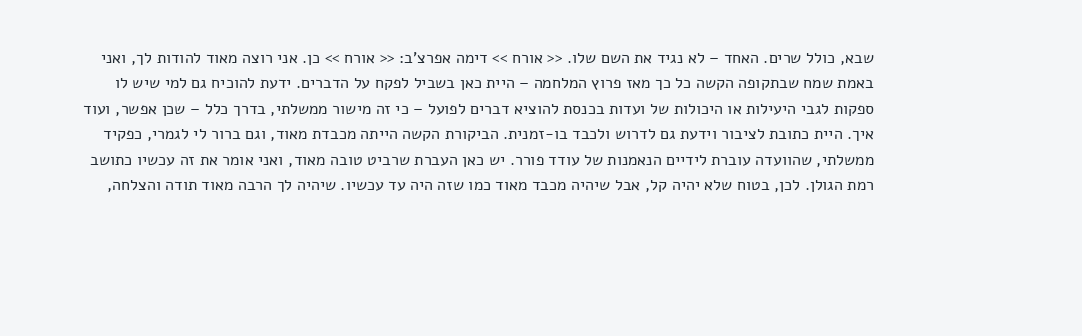שבא, כולל שרים. האחד – לא נגיד את השם שלו. << אורח >> דימה אפרצ'ב: << אורח >> כן. אני רוצה מאוד להודות לך, ואני באמת שמח שבתקופה הקשה כל כך מאז פרוץ המלחמה – היית כאן בשביל לפקח על הדברים. ידעת להוכיח גם למי שיש לו ספקות לגבי היעילות או היכולות של ועדות בכנסת להוציא דברים לפועל – כי זה מישור ממשלתי, בדרך כלל – שכן אפשר, ועוד איך. היית כתובת לציבור וידעת גם לדרוש ולכבד בו-זמנית. הביקורת הקשה הייתה מכבדת מאוד, וגם ברור לי לגמרי, כפקיד ממשלתי, שהוועדה עוברת לידיים הנאמנות של עודד פורר. יש כאן העברת שרביט טובה מאוד, ואני אומר את זה עכשיו כתושב רמת הגולן. לכן, בטוח שלא יהיה קל, אבל שיהיה מכבד מאוד כמו שזה היה עד עכשיו. שיהיה לך הרבה מאוד תודה והצלחה,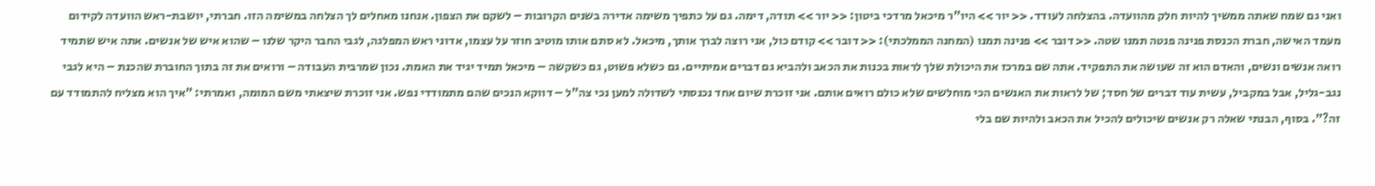ואני גם שמח שאתה ממשיך להיות חלק מהוועדה. בהצלחה לעודד. << יור >> היו"ר מיכאל מרדכי ביטון: << יור >> תודה, דימה. גם על כתפיך משימה אדירה בשנים הקרובות – לשקם את הצפון. אנחנו מאחלים לך הצלחה במשימה הזו. חברתי, יושבת-ראש הוועדה לקידום מעמד האישה, חברת הכנסת פנינה פנטה תמנו שטה. << דובר >> פנינה תמנו (המחנה הממלכתי): << דובר >> קודם כול, אני רוצה לברך אותך, מיכאל. לא סתם אותו מוטיב חוזר על עצמו, אדוני ראש המפלגה, לגבי החבר היקר שלנו – שהוא איש של אנשים. אתה איש שתמיד רואה אנשים ונשים, והאדם הוא זה שעושה את התפקיד. אתה שם במרכז את היכולת שלך לראות בכנות את הכאב ולהביא גם דברים אמיתיים. גם כשלא פשוט, גם כשקשה – מיכאל תמיד יגיד את האמת. נכון שמרבית העבודה – ורואים את זה בתוך החוברת שהכנת – היא לגבי נגב-גליל, אבל במקביל, עשית עוד דברים של חסד; של לראות את האנשים הכי מוחלשים שלא כולם רואים אותם. אני זוכרת שיום אחד נכנסתי לשדולה למען נכי צה"ל – דווקא הנכים שהם מתמודדי נפש. אני זוכרת שיצאתי משם המומה, ואמרתי: "איך הוא מצליח להתמודד עם זה?". בסוף, הבנתי שאלה רק אנשים שיכולים להכיל את הכאב ולהיות שם בלי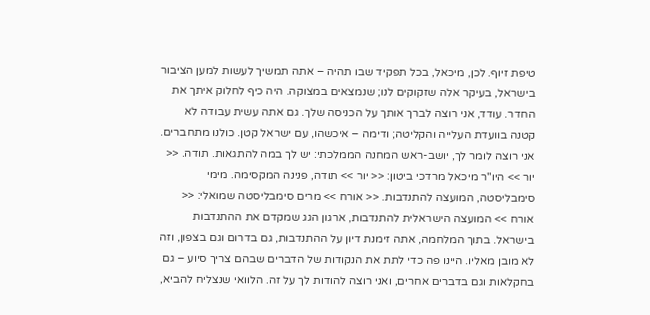טיפת זיוף. לכן, מיכאל, בכל תפקיד שבו תהיה – אתה תמשיך לעשות למען הציבור בישראל, בעיקר אלה שזקוקים לנו; שנמצאים במצוקה. היה כיף לחלוק איתך את החדר. עודד, אני רוצה לברך אותך על הכניסה שלך. גם אתה עשית עבודה לא קטנה בוועדת העלייה והקליטה; ודימה – איכשהו, עם ישראל קטן. כולנו מתחברים. אני רוצה לומר לך, יושב-ראש המחנה הממלכתי: יש לך במה להתגאות. תודה. << יור >> היו"ר מיכאל מרדכי ביטון: << יור >> תודה, פנינה המקסימה. מימי סימבליסטה, המועצה להתנדבות. << אורח >> מרים סימבליסטה שמואלי: << אורח >> המועצה הישראלית להתנדבות, ארגון הגג שמקדם את ההתנדבות בישראל. בתוך המלחמה, אתה זימנת דיון על ההתנדבות, גם בדרום וגם בצפון, וזה לא מובן מאליו. היינו פה כדי לתת את הנקודות של הדברים שבהם צריך סיוע – גם בחקלאות וגם בדברים אחרים, ואני רוצה להודות לך על זה. הלוואי שנצליח להביא,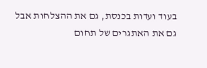בעוד ועדות בכנסת, גם את ההצלחות אבל גם את האתגרים של תחום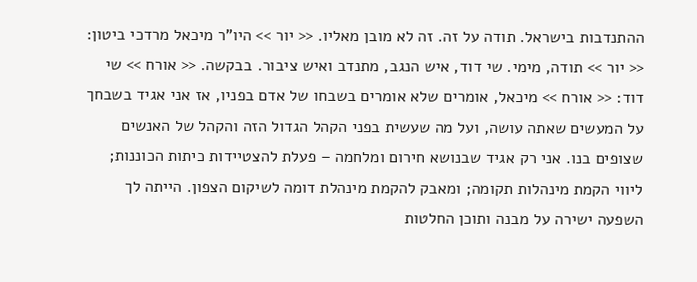ההתנדבות בישראל. תודה על זה. זה לא מובן מאליו. << יור >> היו"ר מיכאל מרדכי ביטון: << יור >> תודה, מימי. שי דוד, איש הנגב, מתנדב ואיש ציבור. בבקשה. << אורח >> שי דוד: << אורח >> מיכאל, אומרים שלא אומרים בשבחו של אדם בפניו, אז אני אגיד בשבחך על המעשים שאתה עושה, ועל מה שעשית בפני הקהל הגדול הזה והקהל של האנשים שצופים בנו. אני רק אגיד שבנושא חירום ומלחמה – פעלת להצטיידות כיתות הכוננות; ליווי הקמת מינהלות תקומה; ומאבק להקמת מינהלת דומה לשיקום הצפון. הייתה לך השפעה ישירה על מבנה ותוכן החלטות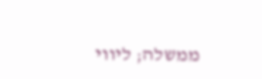ממשלה; ליווי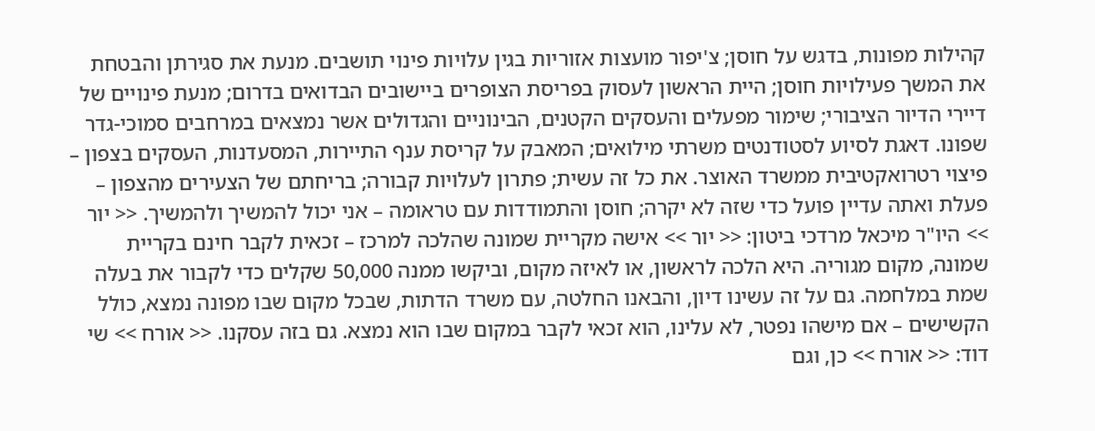קהילות מפונות, בדגש על חוסן; צ'יפור מועצות אזוריות בגין עלויות פינוי תושבים. מנעת את סגירתן והבטחת את המשך פעילויות חוסן; היית הראשון לעסוק בפריסת הצופרים ביישובים הבדואים בדרום; מנעת פינויים של דיירי הדיור הציבורי; שימור מפעלים והעסקים הקטנים, הבינוניים והגדולים אשר נמצאים במרחבים סמוכי-גדר שפונו. דאגת לסיוע לסטודנטים משרתי מילואים; המאבק על קריסת ענף התיירות, המסעדנות, העסקים בצפון – פיצוי רטרואקטיבית ממשרד האוצר. את כל זה עשית; פתרון לעלויות קבורה; בריחתם של הצעירים מהצפון – פעלת ואתה עדיין פועל כדי שזה לא יקרה; חוסן והתמודדות עם טראומה – אני יכול להמשיך ולהמשיך. << יור >> היו"ר מיכאל מרדכי ביטון: << יור >> אישה מקריית שמונה שהלכה למרכז – זכאית לקבר חינם בקריית שמונה, מקום מגוריה. היא הלכה לראשון, או לאיזה מקום, וביקשו ממנה 50,000 שקלים כדי לקבור את בעלה שמת במלחמה. גם על זה עשינו דיון, והבאנו החלטה, עם משרד הדתות, שבכל מקום שבו מפונה נמצא, כולל הקשישים – אם מישהו נפטר, לא עלינו, הוא זכאי לקבר במקום שבו הוא נמצא. גם בזה עסקנו. << אורח >> שי דוד: << אורח >> כן, וגם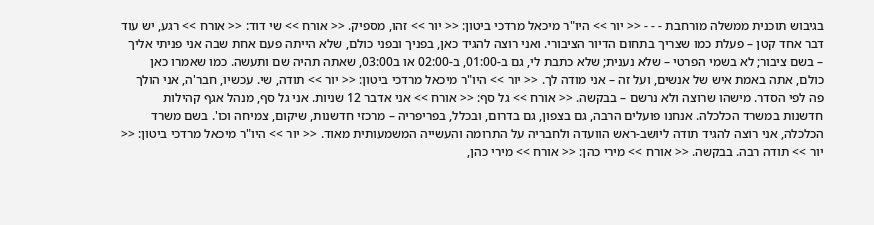בגיבוש תוכנית ממשלה מורחבת - - - << יור >> היו"ר מיכאל מרדכי ביטון: << יור >> זהו, מספיק. << אורח >> שי דוד: << אורח >> רגע, יש עוד דבר אחד קטן – פעלת כמו שצריך בתחום הדיור הציבורי. ואני רוצה להגיד כאן, בפניך ובפני כולם, שלא הייתה פעם אחת שבה אני פניתי אליך – בשם ציבור; לא בשמי הפרטי – שלא נענית; שלא כתבת לי, גם ב-01:00, ב-02:00 או ב03:00, שאתה תהיה שם ותעשה. כמו שאמרו כאן כולם, אתה באמת איש של אנשים, ועל זה – אני מודה לך. << יור >> היו"ר מיכאל מרדכי ביטון: << יור >> תודה, שי. עכשיו, חבר'ה, אני הולך פה לפי הסדר. מישהו שרוצה ולא נרשם – בבקשה. << אורח >> גל סף: << אורח >> אני אדבר 12 שניות. אני גל סף, מנהל אגף קהילות חדשנות במשרד הכלכלה. אנחנו פועלים הרבה, גם בצפון, גם בדרום, ובכלל, בפריפריה – מרכזי חדשנות, שיקום, צמיחה וכו'. בשם משרד הכלכלה, אני רוצה להגיד תודה ליושב-ראש הוועדה ולחבריה על התרומה והעשייה המשמעותית מאוד. << יור >> היו"ר מיכאל מרדכי ביטון: << יור >> תודה רבה. בבקשה. << אורח >> מירי כהן: << אורח >> מירי כהן,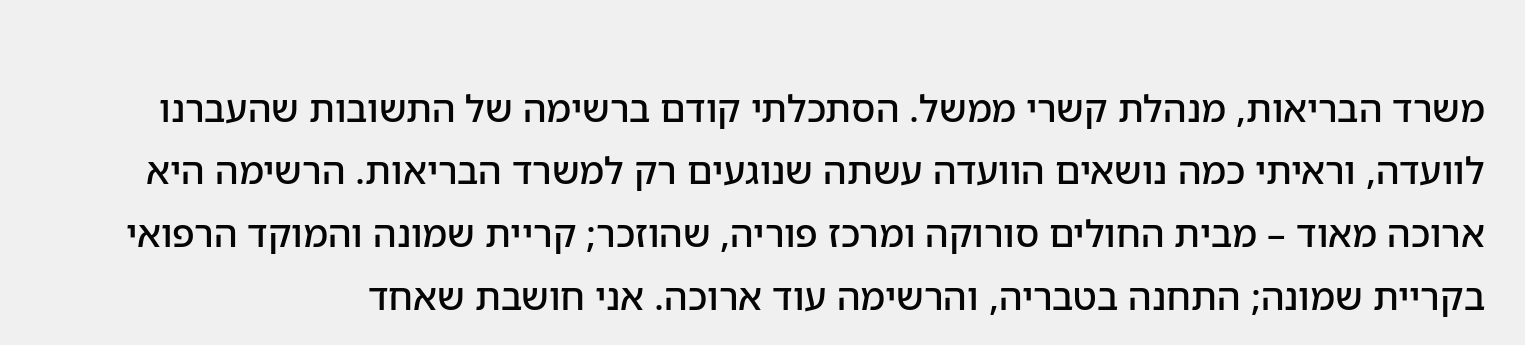משרד הבריאות, מנהלת קשרי ממשל. הסתכלתי קודם ברשימה של התשובות שהעברנו לוועדה, וראיתי כמה נושאים הוועדה עשתה שנוגעים רק למשרד הבריאות. הרשימה היא ארוכה מאוד – מבית החולים סורוקה ומרכז פוריה, שהוזכר; קריית שמונה והמוקד הרפואי בקריית שמונה; התחנה בטבריה, והרשימה עוד ארוכה. אני חושבת שאחד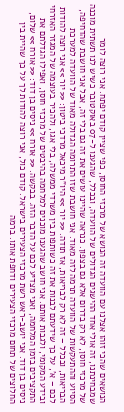הנושאים שהכי זוהו אצלנו עם הוועדה זה הנושא של מרכזי החוסן, כפי שציין קודם יפתח. אני רוצה לומר שמבחינתנו, זה אולי אחד ההישגים הגדולים של הוועדה, ובכלל, שהגענו ל-07 באוקטובר כשיש לנו תשתית מוכנה של מרכזי חוסן, לא רק בדרום אלא גם בצפון. כנראה שהיינו עושים את זה גם בלי זה, אבל אני חושבת שהדחיפה, הסיוע וההתעקשות של הוועדה תרמה לזה מאוד. אני חושבת שזו התרומה הגדולה מאוד של הוועדה למערכת הבריאות, ובכלל – זה לא רק לבריאות, אז תודה. << יור >> היו"ר מיכאל מרדכי ביטון: << יור >> אני רוצה להודות לכם – א', על כך שידעתם לבנות את זה כשותפות בין משרדי ממשלה, בלי אגו, ולהכיר בעוצמה של המגזר האזרחי ובידע המקומי, ולגבות אותם. אני חושב שהגענו מוכנים למלחמה בהיבטים של מרכזי חוסן, ואפילו הגדלתם את התקציבים בזמן המלחמה, ואני מצדיע לכם על הדבר הזה. בבקשה. << אורח >> ניסים בן דוד: << אורח >> שלום, ניסים בן דוד. אני יושב-ראש רשת מרכזי הצעירים בישראל. קודם כול, אני רוצה להודות לך על כך שהיית בין החלוצים של תחום מרכזי הצעירים ודחפת אותו. ברמה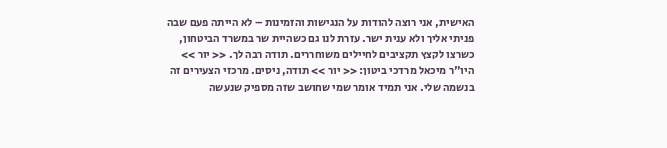האישית, אני רוצה להודות על הנגישות והזמינות – לא הייתה פעם שבה פניתי אליך ולא ענית ישר. עזרת לנו גם כשהיית שר במשרד הביטחון, כשרצו לקצץ תקציבים לחיילים משוחררים. תודה רבה לך. << יור >> היו"ר מיכאל מרדכי ביטון: << יור >> תודה, ניסים. מרכזי הצעירים זה בנשמה שלי. אני תמיד אומר שמי שחושב שזה מספיק שנעשה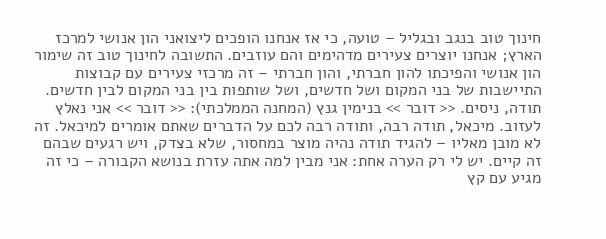חינוך טוב בנגב ובגליל – טועה, כי אז אנחנו הופכים ליצואני הון אנושי למרכז הארץ; אנחנו יוצרים צעירים מדהימים והם עוזבים. התשובה לחינוך טוב זה שימור הון אנושי והפיכתו להון חברתי, והון חברתי – זה מרכזי צעירים עם קבוצות התיישבות של בני המקום ושל חדשים, ושל שותפות בין בני המקום לבין חדשים. תודה, ניסים. << דובר >> בנימין גנץ (המחנה הממלכתי): << דובר >> אני נאלץ לעזוב. מיכאל, תודה רבה, ותודה רבה לכם על הדברים שאתם אומרים למיכאל. זה לא מובן מאליו – להגיד תודה נהיה מוצר במחסור, שלא בצדק, ויש רגעים שבהם זה קיים. יש לי רק הערה אחת: אני מבין למה אתה עזרת בנושא הקבורה – כי זה מגיע עם קץ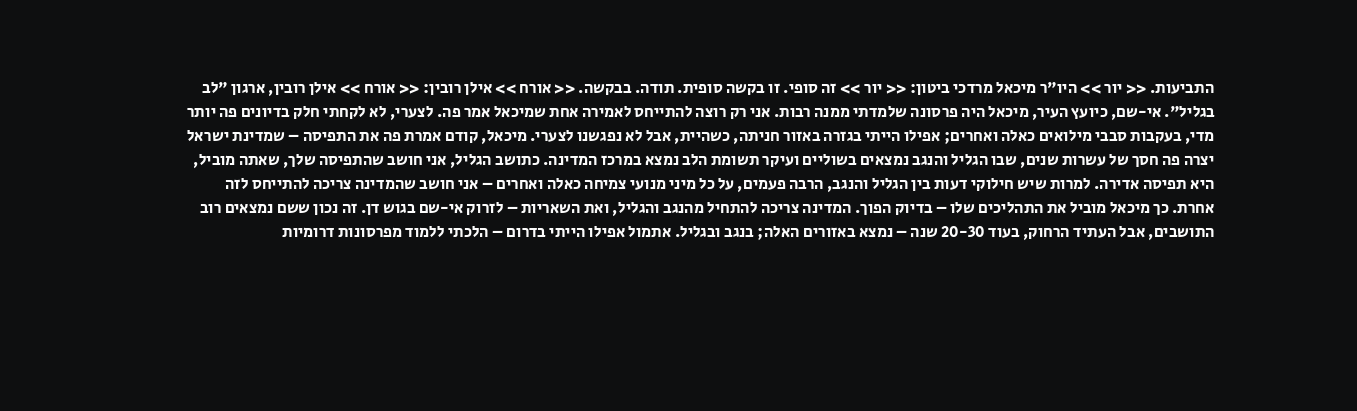התביעות. << יור >> היו"ר מיכאל מרדכי ביטון: << יור >> זה סופי. זו בקשה סופית. תודה. בבקשה. << אורח >> אילן רובין: << אורח >> אילן רובין, ארגון "לב בגליל". אי-שם, כיועץ העיר, מיכאל היה פרסונה שלמדתי ממנה רבות. אני רק רוצה להתייחס לאמירה אחת שמיכאל אמר פה. לצערי, לא לקחתי חלק בדיונים פה יותר מדי, בעקבות סבבי מילואים כאלה ואחרים; אפילו הייתי בגזרה באזור חניתה, כשהיית, אבל לא נפגשנו לצערי. מיכאל, קודם אמרת פה את התפיסה – שמדינת ישראל יצרה פה חסך של עשרות שנים, שבו הגליל והנגב נמצאים בשוליים ועיקר תשומת הלב נמצא במרכז המדינה. כתושב הגליל, אני חושב שהתפיסה שלך, שאתה מוביל, היא תפיסה אדירה. למרות שיש חילוקי דעות בין הגליל והנגב, הרבה פעמים, על כל מיני מנועי צמיחה כאלה ואחרים – אני חושב שהמדינה צריכה להתייחס לזה אחרת. כך מיכאל מוביל את התהליכים שלו – בדיוק הפוך. המדינה צריכה להתחיל מהנגב והגליל, ואת השאריות – לזרוק אי-שם בגוש דן. זה נכון ששם נמצאים רוב התושבים, אבל העתיד הרחוק, בעוד 20-30 שנה – נמצא באזורים האלה; בנגב ובגליל. אתמול אפילו הייתי בדרום – הלכתי ללמוד מפרסונות דרומיות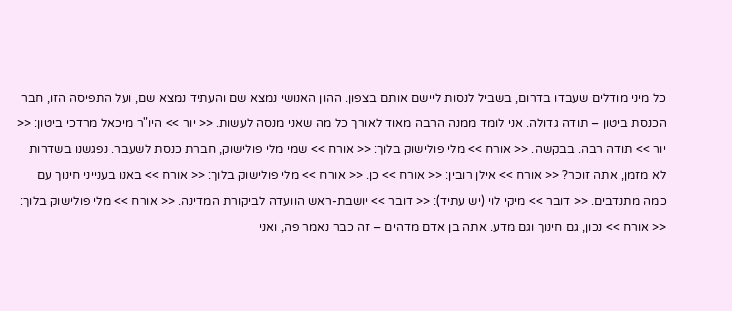כל מיני מודלים שעבדו בדרום, בשביל לנסות ליישם אותם בצפון. ההון האנושי נמצא שם והעתיד נמצא שם, ועל התפיסה הזו, חבר הכנסת ביטון – תודה גדולה. אני לומד ממנה הרבה מאוד לאורך כל מה שאני מנסה לעשות. << יור >> היו"ר מיכאל מרדכי ביטון: << יור >> תודה רבה. בבקשה. << אורח >> מלי פולישוק בלוך: << אורח >> שמי מלי פולישוק, חברת כנסת לשעבר. נפגשנו בשדרות לא מזמן, אתה זוכר? << אורח >> אילן רובין: << אורח >> כן. << אורח >> מלי פולישוק בלוך: << אורח >> באנו בענייני חינוך עם כמה מתנדבים. << דובר >> מיקי לוי (יש עתיד): << דובר >> יושבת-ראש הוועדה לביקורת המדינה. << אורח >> מלי פולישוק בלוך: << אורח >> נכון, גם חינוך וגם מדע. אתה בן אדם מדהים – זה כבר נאמר פה, ואני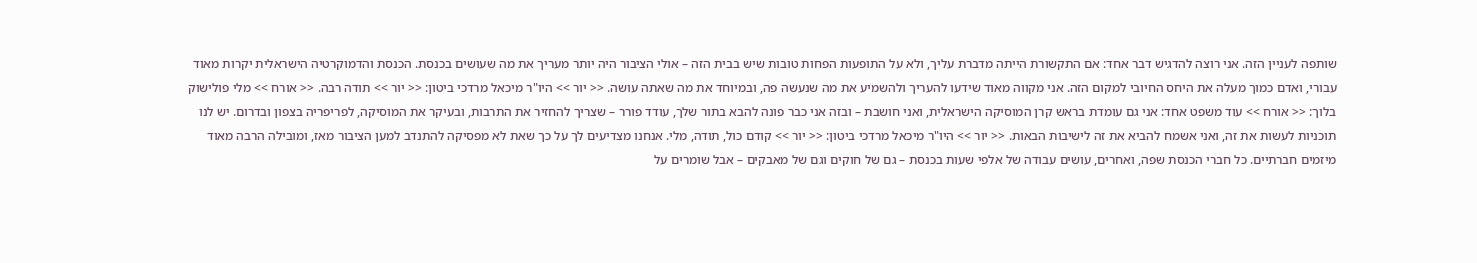שותפה לעניין הזה. אני רוצה להדגיש דבר אחד: אם התקשורת הייתה מדברת עליך, ולא על התופעות הפחות טובות שיש בבית הזה – אולי הציבור היה יותר מעריך את מה שעושים בכנסת. הכנסת והדמוקרטיה הישראלית יקרות מאוד עבורי, ואדם כמוך מעלה את היחס החיובי למקום הזה. אני מקווה מאוד שידעו להעריך ולהשמיע את מה שנעשה פה, ובמיוחד את מה שאתה עושה. << יור >> היו"ר מיכאל מרדכי ביטון: << יור >> תודה רבה. << אורח >> מלי פולישוק בלוך: << אורח >> עוד משפט אחד: אני גם עומדת בראש קרן המוסיקה הישראלית, ואני חושבת – ובזה אני כבר פונה להבא בתור שלך, עודד פורר – שצריך להחזיר את התרבות, ובעיקר את המוסיקה, לפריפריה בצפון ובדרום. יש לנו תוכניות לעשות את זה, ואני אשמח להביא את זה לישיבות הבאות. << יור >> היו"ר מיכאל מרדכי ביטון: << יור >> קודם כול, תודה, מלי. אנחנו מצדיעים לך על כך שאת לא מפסיקה להתנדב למען הציבור מאז, ומובילה הרבה מאוד מיזמים חברתיים. כל חברי הכנסת שפה, ואחרים, עושים עבודה של אלפי שעות בכנסת – גם של חוקים וגם של מאבקים – אבל שומרים על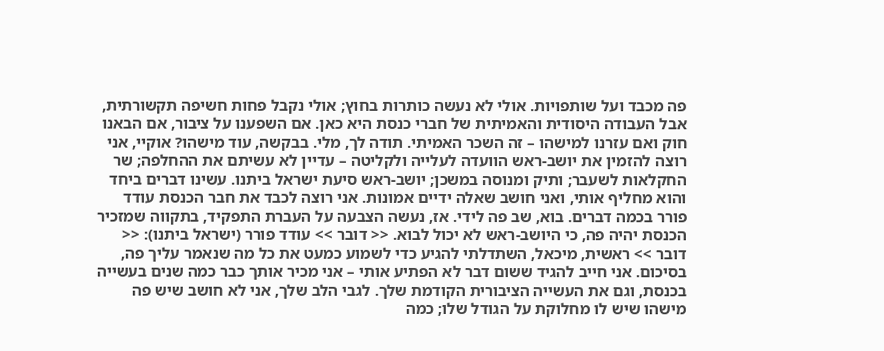פה מכבד ועל שותפויות. אולי לא נעשה כותרות בחוץ; אולי נקבל פחות חשיפה תקשורתית, אבל העבודה היסודית והאמיתית של חברי כנסת היא כאן. אם השפענו על ציבור, אם הבאנו חוק ואם עזרנו למישהו – זה השכר האמיתי. תודה לך, מלי. בבקשה, עוד מישהו? אוקיי, אני רוצה להזמין את יושב-ראש הוועדה לעלייה ולקליטה – עדיין לא עשיתם את ההחלפה; שר החקלאות לשעבר; ותיק ומנוסה במשכן; יושב-ראש סיעת ישראל ביתנו. עשינו דברים ביחד והוא מחליף אותי, ואני חושב שאלה ידיים אמונות. אני רוצה לכבד את חבר הכנסת עודד פורר בכמה דברים. בוא, שב פה לידי. אז, נעשה הצבעה על העברת התפקיד, בתקווה שמזכיר הכנסת יהיה פה, כי היושב-ראש לא יכול לבוא. << דובר >> עודד פורר (ישראל ביתנו): << דובר >> ראשית, מיכאל, השתדלתי להגיע כדי לשמוע כמעט את כל מה שנאמר עליך פה, בסיכום. אני חייב להגיד ששום דבר לא הפתיע אותי – אני מכיר אותך כבר כמה שנים בעשייה בכנסת, וגם את העשייה הציבורית הקודמת שלך. לגבי הלב שלך, אני לא חושב שיש פה מישהו שיש לו מחלוקת על הגודל שלו; כמה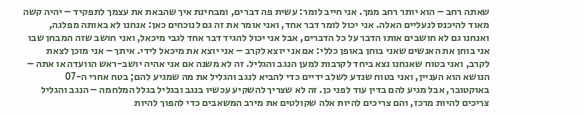שאתה רחב – הוא יותר רחב ממך. אני חייב לומר: עשית פה דברים, ומבחינת איך שהבאת את עצמך לתפקיד – יהיה קשה מאוד להיכנס לנעליים האלה. אני יכול לומר דבר אחד, ואני אומר את זה גם לנוכחים כאן: אנחנו לא באותה מפלגה, ואנחנו גם לא חושבים אותו הדבר על כל הדברים, אבל אני יכול להגיד דבר אחד לגבי מיכאל, ואני חושב שזה המבחן שבו אני בוחן את האנשים שאני בוחן באופן כללי: אם אני יוצא לקרב – אני יוצא את מיכאל לידי. איתך – אני מוכן לצאת לקרב, ואני בטוח שאנחנו נצא ביחד לקרבות למען הנגב והגליל. זה לא משנה אם אני אהיה יושב-ראש הוועדה או אתה – הנושא הוא העניין, ואני בטוח שנדע לשלב ידיים כדי להביא לנגב והגליל את מה שמגיע להם; בטח אחרי ה-07 באוקטובר, אבל מגיע להם בדין עוד לפני כן. זה לא שצריך להשקיע עכשיו בנגב ובגליל בגלל המלחמה – הנגב והגליל צריכים להיות מרכז, והם צריכים להיות אלה שקולטים את מירב המשאבים כדי להפוך להיות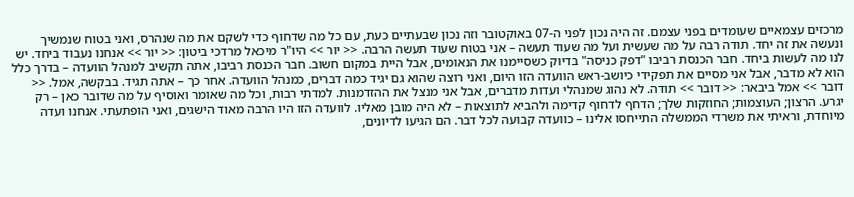מרכזים עצמאיים שעומדים בפני עצמם. זה היה נכון לפני ה-07 באוקטובר וזה נכון שבעתיים כעת, עם כל מה שדחוף כדי לשקם את מה שנהרס, ואני בטוח שנמשיך ונעשה את זה יחד. תודה רבה על מה שעשית ועל מה שעוד תעשה – אני בטוח שעוד תעשה הרבה. << יור >> היו"ר מיכאל מרדכי ביטון: << יור >> אנחנו נעבוד ביחד. יש לנו מה לעשות ביחד. חבר הכנסת רביבו "דפק כניסה" בדיוק כשסיימנו את הנאומים, אבל היית במקום חשוב. חבר הכנסת רביבו, אתה תקשיב למנהל הוועדה – בדרך כלל הוא לא מדבר, אבל אני מסיים את תפקידי כיושב-ראש הוועדה הזו היום, ואני רוצה שהוא גם יגיד כמה דברים, כמנהל הוועדה. אחר כך – אתה תגיד. בבקשה, אמל. << דובר >> אמל ביבאר: << דובר >> תודה. לא נהוג שמנהלי ועדות מדברים, אבל אני מנצל את ההזדמנות. למדתי רבות, וכל מה שאומר ואוסיף על מה שדובר כאן – רק יגרע. הרצון; העוצמות; החוזקות שלך; הדחף לדחוף קדימה ולהביא לתוצאות – לא היה מובן מאליו. לוועדה הזו היו הרבה מאוד הישגים, ואני הופתעתי. אנחנו ועדה מיוחדת, וראיתי את משרדי הממשלה התייחסו אלינו – כוועדה קבועה לכל דבר. הם הגיעו לדיונים,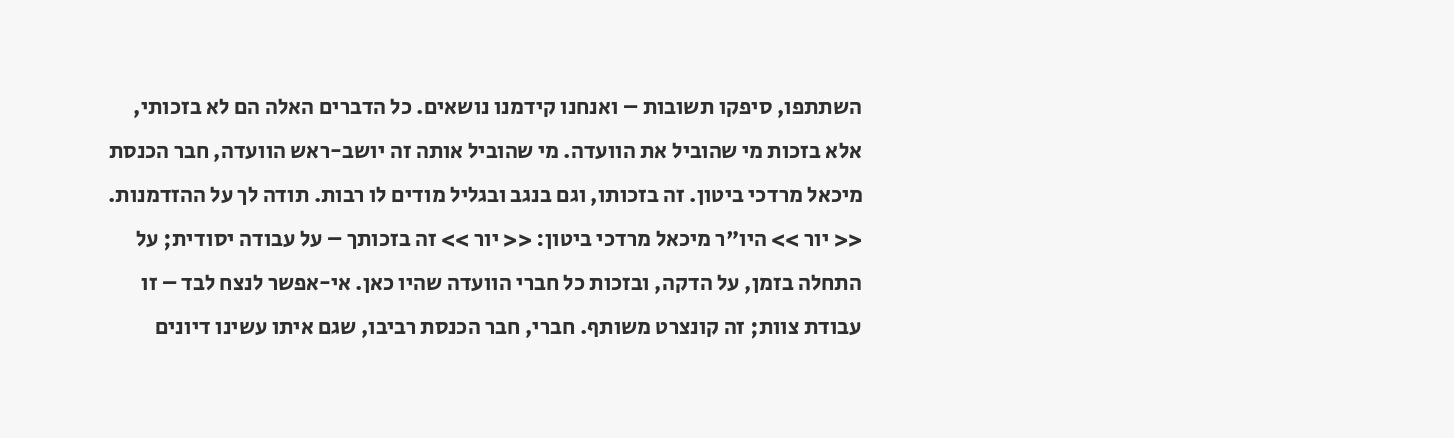השתתפו, סיפקו תשובות – ואנחנו קידמנו נושאים. כל הדברים האלה הם לא בזכותי, אלא בזכות מי שהוביל את הוועדה. מי שהוביל אותה זה יושב-ראש הוועדה, חבר הכנסת מיכאל מרדכי ביטון. זה בזכותו, וגם בנגב ובגליל מודים לו רבות. תודה לך על ההזדמנות. << יור >> היו"ר מיכאל מרדכי ביטון: << יור >> זה בזכותך – על עבודה יסודית; על התחלה בזמן, על הדקה, ובזכות כל חברי הוועדה שהיו כאן. אי-אפשר לנצח לבד – זו עבודת צוות; זה קונצרט משותף. חברי, חבר הכנסת רביבו, שגם איתו עשינו דיונים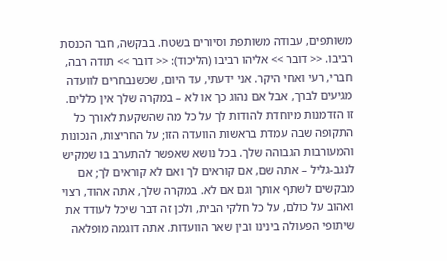משותפים, עבודה משותפת וסיורים בשטח. בבקשה, חבר הכנסת רביבו. << דובר >> אליהו רביבו (הליכוד): << דובר >> תודה רבה, חברי, רעי ואחי היקר. אני ידעתי, עד היום, שכשנבחרים לוועדה מגיעים לברך, אבל אם נהוג כך או לא – במקרה שלך אין כללים. זו הזדמנות מיוחדת להודות לך על כל מה שהשקעת לאורך כל התקופה שבה עמדת בראשות הוועדה הזו; על החריצות, הנכונות והמעורבות הגבוהה שלך. בכל נושא שאפשר להתערב בו שמקיש לנגב-גליל – אתה שם, אם קוראים לך ואם לא קוראים לך; אם מבקשים לשתף אותך וגם אם לא. במקרה שלך, אתה אהוד, רצוי ואהוב על כולם, על כל חלקי הבית, ולכן זה דבר שיכל לעודד את שיתופי הפעולה בינינו ובין שאר הוועדות. אתה דוגמה מופלאה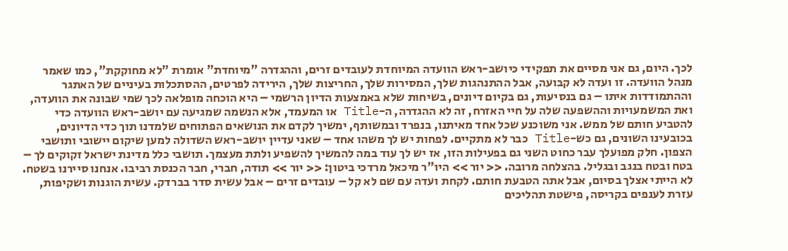לכך. היום, גם אני מסיים את תפקידי כיושב-ראש הוועדה המיוחדת לעובדים זרים, וההגדרה "מיוחדת" אומרת "לא מחוקקת", כמו שאמר מנהל הוועדה. זו ועדה לא קבועה, אבל ההתנהגות שלך, המסירות שלך, החריצות שלך, הירידה לפרטים, ההסתכלות בעיניים של האתגר וההתמודדות איתו – גם בנסיעות, גם בקיום דיונים, בשיחות שלא באמצעות הדיון הרשמי – היא הוכחה מופלאה לכך שמי שבונה את הוועדה, ואת המשמעויות וההשפעה שלה על חיי האזרח, זה לא ההגדרה, ה-Title או המעמד, אלא הנשמה שמגיעה עם יושב-ראש הוועדה כדי להטביע חותם של ממש. אני משוכנע שכל אחד מאיתנו, בנפרד ובמשותף, ימשיך לקדם את הנושאים הפתוחים שלמדנו תוך כדי הדיונים, בכובעינו השונים, גם כש-Title כבר לא מתקיים. לפחות יש לך משהו אחד – שאני עדיין יושב-ראש השדולה למען שיקום יישובי ותושבי הצפון. חלק מפועלך עבר כחוט השני גם בפעילות הזו, אז יש לך עוד במה להמשיך להשפיע ולתת מעצמך. תושבי כלל מדינת ישראל זקוקים לך – בטח ובטח בנגב ובגליל. בהצלחה מרובה. << יור >> היו"ר מיכאל מרדכי ביטון: << יור >> תודה, חברי, חבר הכנסת רביבו. אנחנו סיירנו בשטח. לא הייתי אצלך בסיום, אבל אתה הטבעת חותם. לקחת ועדה עם שם לא קל – עובדים זרים – אבל עשית סדר בברדק. עשית הוגנות ושקיפות, עזרת לענפים בקריסה, פישטת תהליכים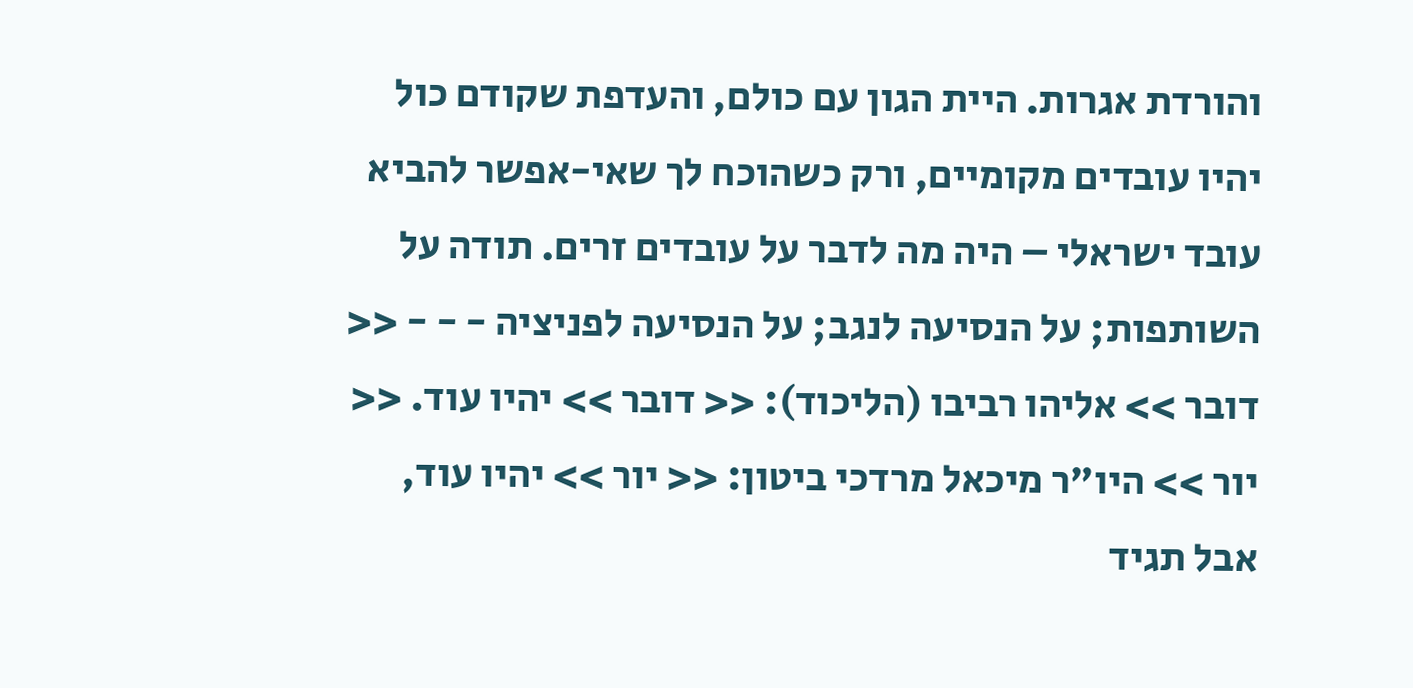והורדת אגרות. היית הגון עם כולם, והעדפת שקודם כול יהיו עובדים מקומיים, ורק כשהוכח לך שאי-אפשר להביא עובד ישראלי – היה מה לדבר על עובדים זרים. תודה על השותפות; על הנסיעה לנגב; על הנסיעה לפניציה - - - << דובר >> אליהו רביבו (הליכוד): << דובר >> יהיו עוד. << יור >> היו"ר מיכאל מרדכי ביטון: << יור >> יהיו עוד, אבל תגיד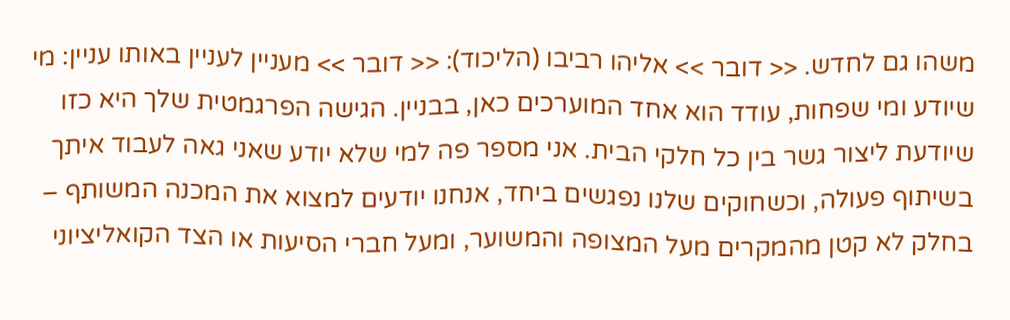משהו גם לחדש. << דובר >> אליהו רביבו (הליכוד): << דובר >> מעניין לעניין באותו עניין: מי שיודע ומי שפחות, עודד הוא אחד המוערכים כאן, בבניין. הגישה הפרגמטית שלך היא כזו שיודעת ליצור גשר בין כל חלקי הבית. אני מספר פה למי שלא יודע שאני גאה לעבוד איתך בשיתוף פעולה, וכשחוקים שלנו נפגשים ביחד, אנחנו יודעים למצוא את המכנה המשותף – בחלק לא קטן מהמקרים מעל המצופה והמשוער, ומעל חברי הסיעות או הצד הקואליציוני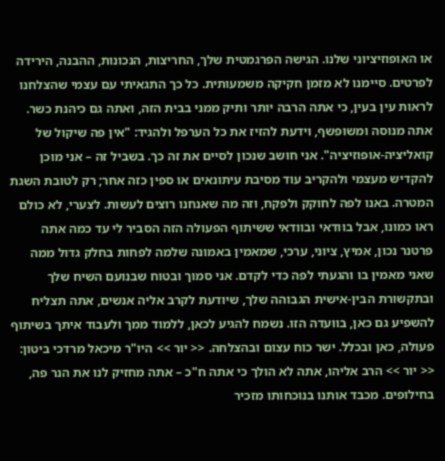או האופוזיציוני שלנו. הגישה הפרגמטית שלך, החריצות, הנכונות, ההבנה, הירידה לפרטים. סיימנו לא מזמן חקיקה משמעותית. כל כך התגאיתי עם עצמי שהצלחנו לראות עין בעין, כי אתה הרבה יותר ותיק ממני בבית הזה, ואתה גם כיהנת כשר. אתה מנוסה ומשופשף, וידעת להזיז את כל הערפל ולהגיד: "אין פה שיקול של קואליציה-אופוזיציה". אני חושב שנכון לסיים את זה כך. בשביל זה – אני מוכן להקדיש מעצמי ולהקריב עוד מסיבת עיתונאים או ספין כזה אחר; רק לטובת השגת המטרה. באנו לפה לחוקק ולפקח, וזה מה שאנחנו רוצים לעשות. לצערי, לא כולם ראו כמונו, אבל בוודאי ובוודאי ששיתוף הפעולה הזה הסביר לי עד כמה אתה פרטנר נכון, אמיץ, ציוני, ערכי, שמאמין באמונה שלמה לפחות בחלק גדול ממה שאני מאמין בו והגעתי לפה כדי לקדם. אני סמוך ובטוח שבנועם השיח שלך ובתקשורת הבין-אישית הגבוהה שלך, שיודעת לקרב אליה אנשים, אתה תצליח להשפיע גם כאן, בוועדה הזו. נשמח להגיע לכאן, ללמוד ממך ולעבוד איתך בשיתוף פעולה, כאן ובכלל. ישר כוח עצום ובהצלחה. << יור >> היו"ר מיכאל מרדכי ביטון: << יור >> הרב אליהו, אתה לא הולך כי אתה ח"כ – אתה מחזיק לנו את הנר פה, בחילופים. מכבד אותנו בנוכחותו מזכיר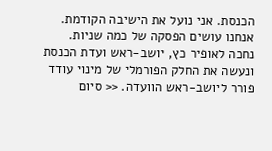הכנסת. אני נועל את הישיבה הקודמת. אנחנו עושים הפסקה של כמה שניות. נחכה לאופיר כץ, יושב-ראש ועדת הכנסת ונעשה את החלק הפורמלי של מינוי עודד פורר ליושב-ראש הוועדה. << סיום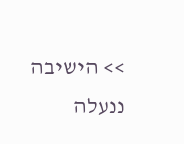>> הישיבה ננעלה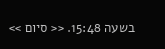בשעה 15:48. << סיום >>